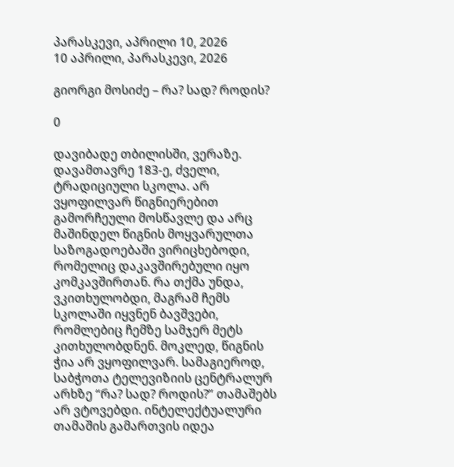პარასკევი, აპრილი 10, 2026
10 აპრილი, პარასკევი, 2026

გიორგი მოსიძე – რა? სად? როდის?

0

დავიბადე თბილისში, ვერაზე. დავამთავრე 183-ე, ძველი, ტრადიციული სკოლა. არ ვყოფილვარ წიგნიერებით გამორჩეული მოსწავლე და არც მაშინდელ წიგნის მოყვარულთა საზოგადოებაში ვირიცხებოდი, რომელიც დაკავშირებული იყო კომკავშირთან. რა თქმა უნდა, ვკითხულობდი, მაგრამ ჩემს სკოლაში იყვნენ ბავშვები, რომლებიც ჩემზე სამჯერ მეტს კითხულობდნენ. მოკლედ, წიგნის ჭია არ ვყოფილვარ. სამაგიეროდ, საბჭოთა ტელევიზიის ცენტრალურ არხზე “რა? სად? როდის?” თამაშებს არ ვტოვებდი. ინტელექტუალური თამაშის გამართვის იდეა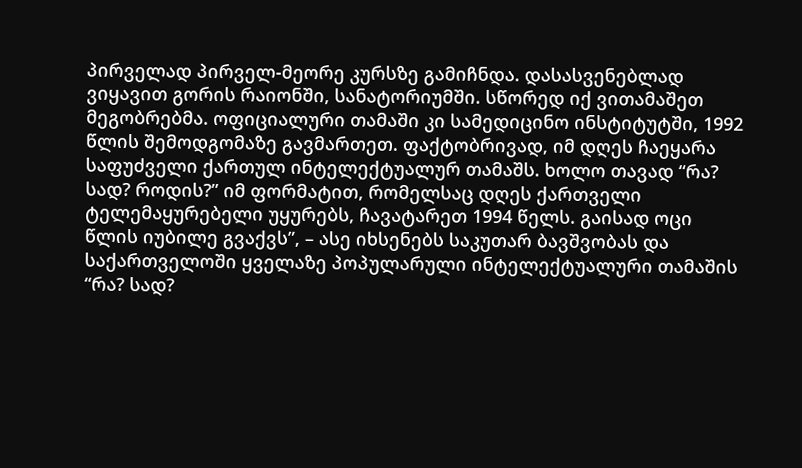პირველად პირველ-მეორე კურსზე გამიჩნდა. დასასვენებლად ვიყავით გორის რაიონში, სანატორიუმში. სწორედ იქ ვითამაშეთ მეგობრებმა. ოფიციალური თამაში კი სამედიცინო ინსტიტუტში, 1992 წლის შემოდგომაზე გავმართეთ. ფაქტობრივად, იმ დღეს ჩაეყარა საფუძველი ქართულ ინტელექტუალურ თამაშს. ხოლო თავად “რა? სად? როდის?” იმ ფორმატით, რომელსაც დღეს ქართველი ტელემაყურებელი უყურებს, ჩავატარეთ 1994 წელს. გაისად ოცი წლის იუბილე გვაქვს”, – ასე იხსენებს საკუთარ ბავშვობას და საქართველოში ყველაზე პოპულარული ინტელექტუალური თამაშის “რა? სად?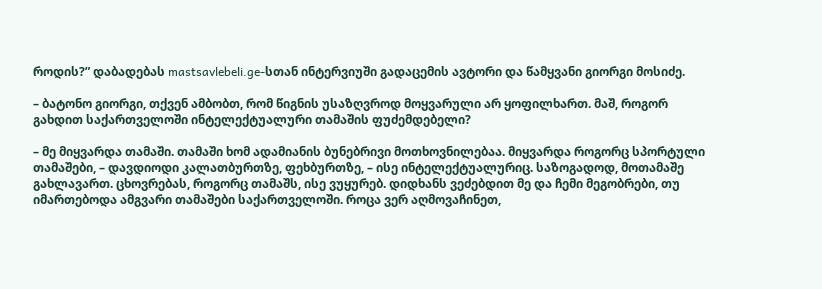როდის?” დაბადებას mastsavlebeli.ge-სთან ინტერვიუში გადაცემის ავტორი და წამყვანი გიორგი მოსიძე.

– ბატონო გიორგი, თქვენ ამბობთ, რომ წიგნის უსაზღვროდ მოყვარული არ ყოფილხართ. მაშ, როგორ გახდით საქართველოში ინტელექტუალური თამაშის ფუძემდებელი?

– მე მიყვარდა თამაში. თამაში ხომ ადამიანის ბუნებრივი მოთხოვნილებაა. მიყვარდა როგორც სპორტული თამაშები, – დავდიოდი კალათბურთზე, ფეხბურთზე, – ისე ინტელექტუალურიც. საზოგადოდ, მოთამაშე გახლავართ. ცხოვრებას, როგორც თამაშს, ისე ვუყურებ. დიდხანს ვეძებდით მე და ჩემი მეგობრები, თუ იმართებოდა ამგვარი თამაშები საქართველოში. როცა ვერ აღმოვაჩინეთ,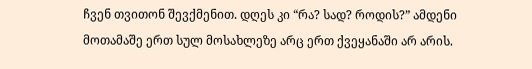ჩვენ თვითონ შევქმენით. დღეს კი “რა? სად? როდის?” ამდენი მოთამაშე ერთ სულ მოსახლეზე არც ერთ ქვეყანაში არ არის.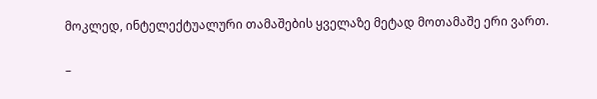მოკლედ, ინტელექტუალური თამაშების ყველაზე მეტად მოთამაშე ერი ვართ.

–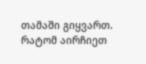თამაში გიყვართ. რატომ აირჩიეთ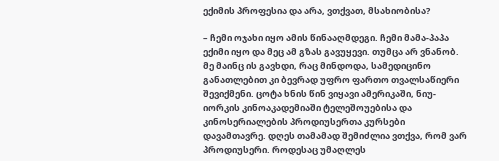ექიმის პროფესია და არა, ვთქვათ, მსახიობისა?

– ჩემი ოჯახი იყო ამის წინააღმდეგი. ჩემი მამა-პაპა ექიმი იყო და მეც ამ გზას გავუყევი. თუმცა არ ვნანობ. მე მაინც ის გავხდი, რაც მინდოდა, სამედიცინო განათლებით კი ბევრად უფრო ფართო თვალსაწიერი შევიქმენი. ცოტა ხნის წინ ვიყავი ამერიკაში, ნიუ-იორკის კინოაკადემიაში ტელეშოუებისა და კინოსერიალების პროდიუსერთა კურსები დავამთავრე. დღეს თამამად შემიძლია ვთქვა, რომ ვარ პროდიუსერი. როდესაც უმაღლეს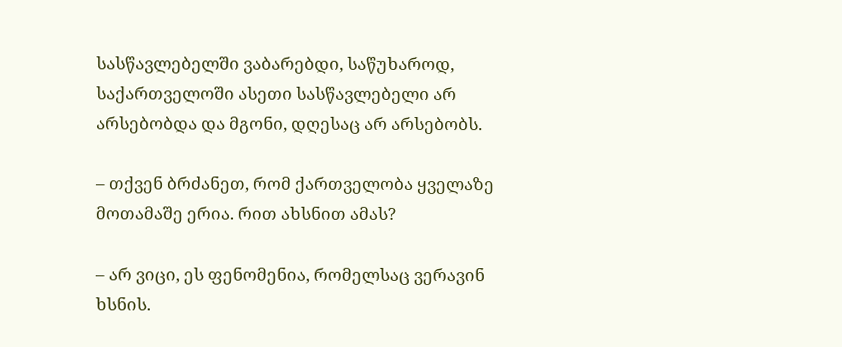სასწავლებელში ვაბარებდი, საწუხაროდ, საქართველოში ასეთი სასწავლებელი არ არსებობდა და მგონი, დღესაც არ არსებობს.

– თქვენ ბრძანეთ, რომ ქართველობა ყველაზე მოთამაშე ერია. რით ახსნით ამას?

– არ ვიცი, ეს ფენომენია, რომელსაც ვერავინ ხსნის.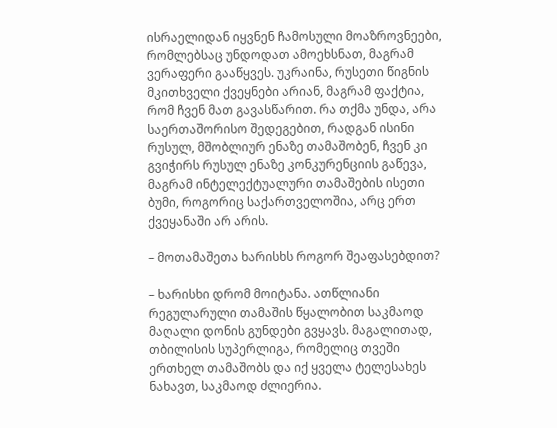ისრაელიდან იყვნენ ჩამოსული მოაზროვნეები, რომლებსაც უნდოდათ ამოეხსნათ, მაგრამ ვერაფერი გააწყვეს. უკრაინა, რუსეთი წიგნის მკითხველი ქვეყნები არიან, მაგრამ ფაქტია, რომ ჩვენ მათ გავასწარით. რა თქმა უნდა, არა საერთაშორისო შედეგებით, რადგან ისინი რუსულ, მშობლიურ ენაზე თამაშობენ, ჩვენ კი გვიჭირს რუსულ ენაზე კონკურენციის გაწევა, მაგრამ ინტელექტუალური თამაშების ისეთი ბუმი, როგორიც საქართველოშია, არც ერთ ქვეყანაში არ არის.

– მოთამაშეთა ხარისხს როგორ შეაფასებდით?

– ხარისხი დრომ მოიტანა. ათწლიანი რეგულარული თამაშის წყალობით საკმაოდ მაღალი დონის გუნდები გვყავს. მაგალითად, თბილისის სუპერლიგა, რომელიც თვეში ერთხელ თამაშობს და იქ ყველა ტელესახეს ნახავთ, საკმაოდ ძლიერია.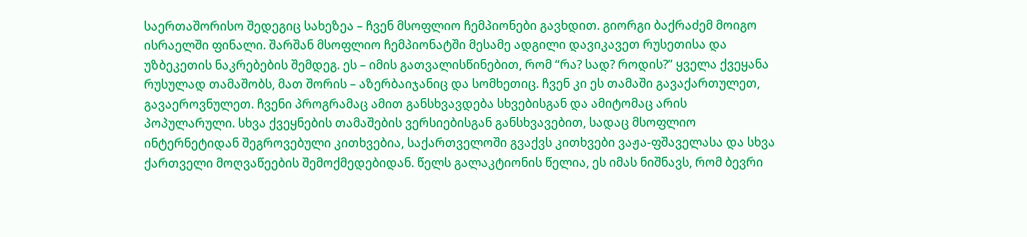საერთაშორისო შედეგიც სახეზეა – ჩვენ მსოფლიო ჩემპიონები გავხდით. გიორგი ბაქრაძემ მოიგო ისრაელში ფინალი. შარშან მსოფლიო ჩემპიონატში მესამე ადგილი დავიკავეთ რუსეთისა და უზბეკეთის ნაკრებების შემდეგ. ეს – იმის გათვალისწინებით, რომ “რა? სად? როდის?” ყველა ქვეყანა რუსულად თამაშობს, მათ შორის – აზერბაიჯანიც და სომხეთიც. ჩვენ კი ეს თამაში გავაქართულეთ, გავაეროვნულეთ. ჩვენი პროგრამაც ამით განსხვავდება სხვებისგან და ამიტომაც არის პოპულარული. სხვა ქვეყნების თამაშების ვერსიებისგან განსხვავებით, სადაც მსოფლიო ინტერნეტიდან შეგროვებული კითხვებია, საქართველოში გვაქვს კითხვები ვაჟა-ფშაველასა და სხვა ქართველი მოღვაწეების შემოქმედებიდან. წელს გალაკტიონის წელია, ეს იმას ნიშნავს, რომ ბევრი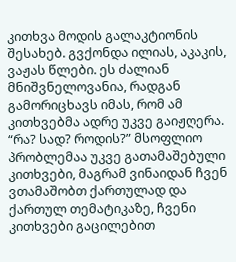კითხვა მოდის გალაკტიონის შესახებ. გვქონდა ილიას, აკაკის, ვაჟას წლები. ეს ძალიან მნიშვნელოვანია, რადგან გამორიცხავს იმას, რომ ამ კითხვებმა ადრე უკვე გაიჟღერა. “რა? სად? როდის?” მსოფლიო პრობლემაა უკვე გათამაშებული კითხვები, მაგრამ ვინაიდან ჩვენ ვთამაშობთ ქართულად და ქართულ თემატიკაზე, ჩვენი კითხვები გაცილებით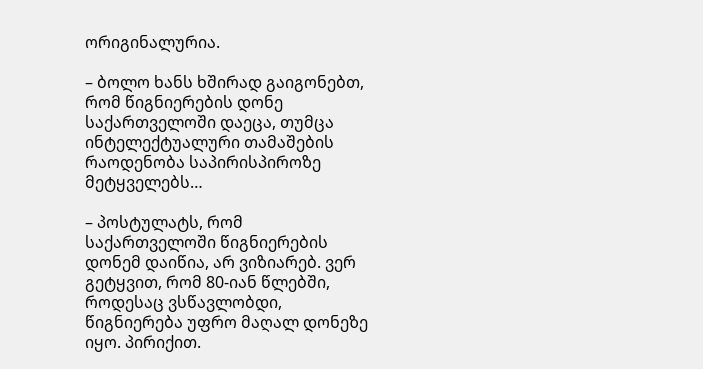ორიგინალურია.

– ბოლო ხანს ხშირად გაიგონებთ, რომ წიგნიერების დონე საქართველოში დაეცა, თუმცა ინტელექტუალური თამაშების რაოდენობა საპირისპიროზე მეტყველებს…

– პოსტულატს, რომ საქართველოში წიგნიერების დონემ დაიწია, არ ვიზიარებ. ვერ გეტყვით, რომ 80-იან წლებში, როდესაც ვსწავლობდი, წიგნიერება უფრო მაღალ დონეზე იყო. პირიქით.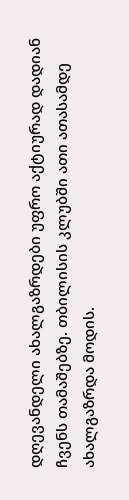დღევანდელი ახალგაზრდები უფრო აქტიურად დადიან ჩვენს თამაშებზე. თბილისის კლუბში ათი ათასამდე ახალგაზრდა მოდის.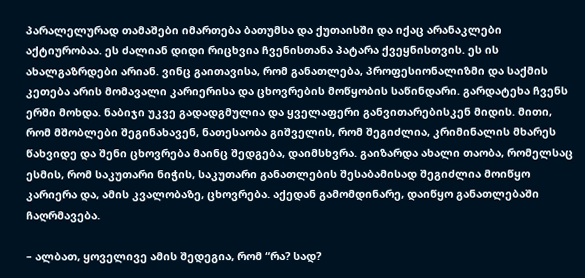პარალელურად თამაშები იმართება ბათუმსა და ქუთაისში და იქაც არანაკლები აქტიურობაა. ეს ძალიან დიდი რიცხვია ჩვენისთანა პატარა ქვეყნისთვის. ეს ის ახალგაზრდები არიან. ვინც გაითავისა, რომ განათლება, პროფესიონალიზმი და საქმის კეთება არის მომავალი კარიერისა და ცხოვრების მოწყობის საწინდარი. გარდატეხა ჩვენს ერში მოხდა. ნაბიჯი უკვე გადადგმულია და ყველაფერი განვითარებისკენ მიდის. მითი, რომ მშობლები შეგინახავენ, ნათესაობა გიშველის, რომ შეგიძლია, კრიმინალის მხარეს წახვიდე და შენი ცხოვრება მაინც შედგება, დაიმსხვრა. გაიზარდა ახალი თაობა, რომელსაც ესმის, რომ საკუთარი ნიჭის, საკუთარი განათლების შესაბამისად შეგიძლია მოიწყო კარიერა და, ამის კვალობაზე, ცხოვრება. აქედან გამომდინარე, დაიწყო განათლებაში ჩაღრმავება.

– ალბათ, ყოველივე ამის შედეგია, რომ “რა? სად?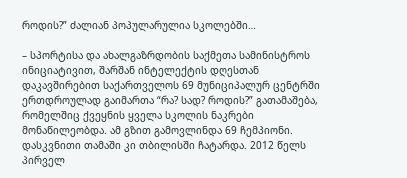როდის?” ძალიან პოპულარულია სკოლებში…

– სპორტისა და ახალგაზრდობის საქმეთა სამინისტროს ინიციატივით, შარშან ინტელექტის დღესთან დაკავშირებით საქართველოს 69 მუნიციპალურ ცენტრში ერთდროულად გაიმართა “რა? სად? როდის?” გათამაშება, რომელშიც ქვეყნის ყველა სკოლის ნაკრები მონაწილეობდა. ამ გზით გამოვლინდა 69 ჩემპიონი. დასკვნითი თამაში კი თბილისში ჩატარდა. 2012 წელს პირველ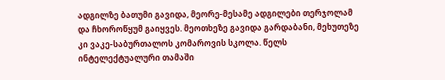ადგილზე ბათუმი გავიდა, მეორე-მესამე ადგილები თერჯოლამ და ჩხოროწყუმ გაიყვეს. მეოთხეზე გავიდა გარდაბანი, მეხუთეზე კი ვაკე-საბურთალოს კომაროვის სკოლა. წელს ინტელექტუალური თამაში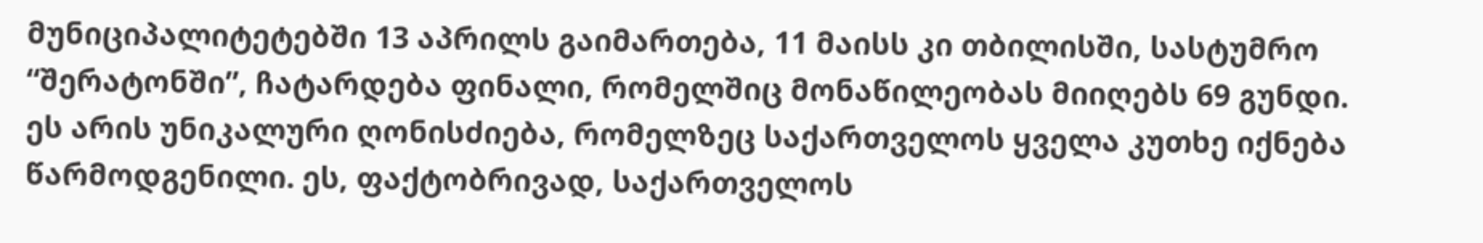მუნიციპალიტეტებში 13 აპრილს გაიმართება, 11 მაისს კი თბილისში, სასტუმრო “შერატონში”, ჩატარდება ფინალი, რომელშიც მონაწილეობას მიიღებს 69 გუნდი. ეს არის უნიკალური ღონისძიება, რომელზეც საქართველოს ყველა კუთხე იქნება წარმოდგენილი. ეს, ფაქტობრივად, საქართველოს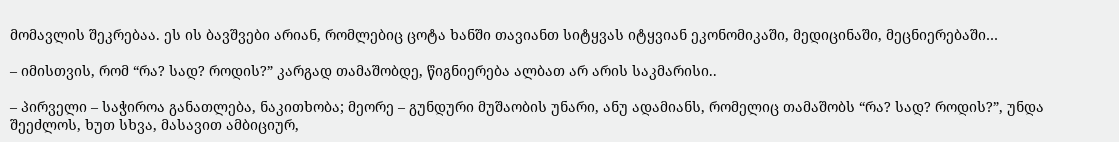მომავლის შეკრებაა. ეს ის ბავშვები არიან, რომლებიც ცოტა ხანში თავიანთ სიტყვას იტყვიან ეკონომიკაში, მედიცინაში, მეცნიერებაში…

– იმისთვის, რომ “რა? სად? როდის?” კარგად თამაშობდე, წიგნიერება ალბათ არ არის საკმარისი..

– პირველი – საჭიროა განათლება, ნაკითხობა; მეორე – გუნდური მუშაობის უნარი, ანუ ადამიანს, რომელიც თამაშობს “რა? სად? როდის?”, უნდა შეეძლოს, ხუთ სხვა, მასავით ამბიციურ,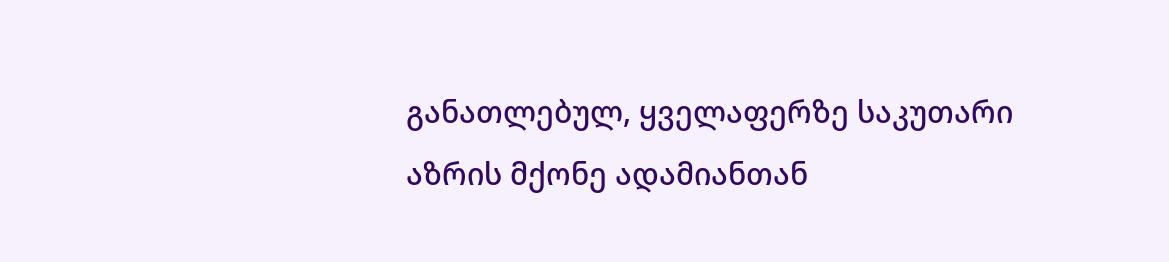განათლებულ, ყველაფერზე საკუთარი აზრის მქონე ადამიანთან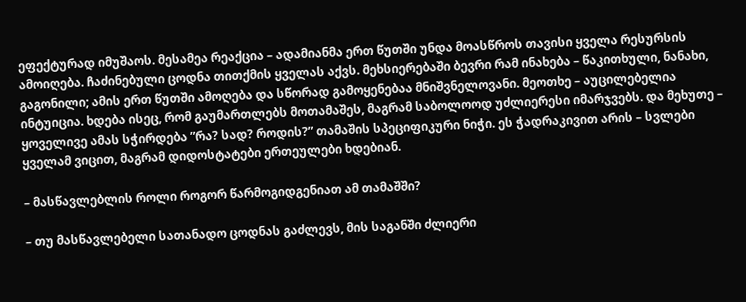ეფექტურად იმუშაოს. მესამეა რეაქცია – ადამიანმა ერთ წუთში უნდა მოასწროს თავისი ყველა რესურსის ამოიღება. ჩაძინებული ცოდნა თითქმის ყველას აქვს. მეხსიერებაში ბევრი რამ ინახება – წაკითხული, ნანახი, გაგონილი; ამის ერთ წუთში ამოღება და სწორად გამოყენებაა მნიშვნელოვანი. მეოთხე – აუცილებელია ინტუიცია. ხდება ისეც, რომ გაუმართლებს მოთამაშეს, მაგრამ საბოლოოდ უძლიერესი იმარჯვებს. და მეხუთე – ყოველივე ამას სჭირდება ”რა? სად? როდის?” თამაშის სპეციფიკური ნიჭი. ეს ჭადრაკივით არის – სვლები ყველამ ვიცით, მაგრამ დიდოსტატები ერთეულები ხდებიან.

– მასწავლებლის როლი როგორ წარმოგიდგენიათ ამ თამაშში?

– თუ მასწავლებელი სათანადო ცოდნას გაძლევს, მის საგანში ძლიერი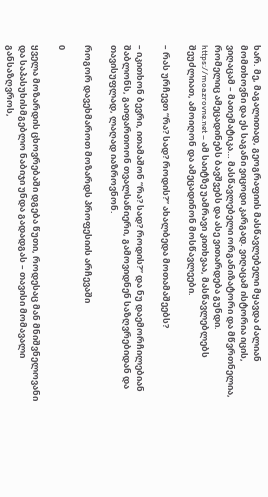ხარ. მე, მაგალითად, გეოგრაფიის მასწავლებელი მყავდა ძალიან მომთხოვნი და ეს საგანი ვიცოდი კარგად. ვიღაცამ ისტორია იცის, ვიღაცამ – მათემატიკა… მასწავლებელი ორგანიზატორი და მწვრთნელია, რომელიც ამეცადინებს ბავშვებს და ასე ვითარდება გუნდი. https://moazrovne.net – ამ საიტზე უამრავი კითხვაა, მასწავლებლებს შეუძლიათ, ამოიღონ და ამეცადინონ მოსწავლეები.

– რას ურჩევთ “რა? სად? როდის?” ახალბედა მოთამაშეებს?

– იკითხონ ბევრი, ითამაშონ “რა? სად? როდის?” და ნუ დაემორჩილებიან შაბლონს, გაიფართოონ თვალსაწიერი, გამოვიდნენ საზღვრებიდან და თავისუფლად, ლაღად იაზროვნონ.

როგორ დავეხმაროთ მოზარდს პროფესიის არჩევაში

0

ყველა მოზარდის ცხოვრებაში დგება წუთი, როდესაც მან მნიშვნელოვანი და საპასუხისმგებლო ნაბიჯი უნდა გადადგას – თავისი მომავალი განსაზღვროს,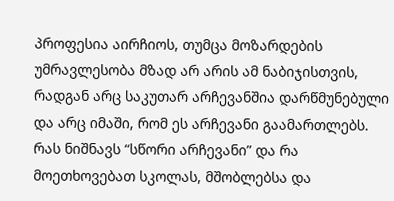პროფესია აირჩიოს, თუმცა მოზარდების უმრავლესობა მზად არ არის ამ ნაბიჯისთვის, რადგან არც საკუთარ არჩევანშია დარწმუნებული და არც იმაში, რომ ეს არჩევანი გაამართლებს. რას ნიშნავს “სწორი არჩევანი” და რა მოეთხოვებათ სკოლას, მშობლებსა და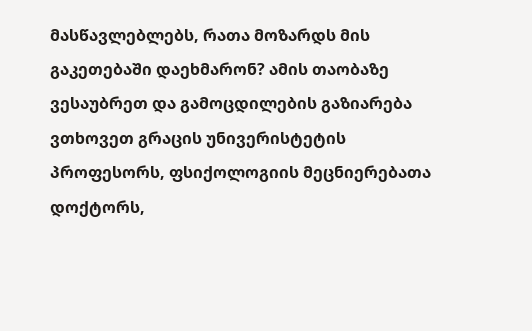მასწავლებლებს, რათა მოზარდს მის გაკეთებაში დაეხმარონ? ამის თაობაზე ვესაუბრეთ და გამოცდილების გაზიარება ვთხოვეთ გრაცის უნივერისტეტის პროფესორს, ფსიქოლოგიის მეცნიერებათა დოქტორს,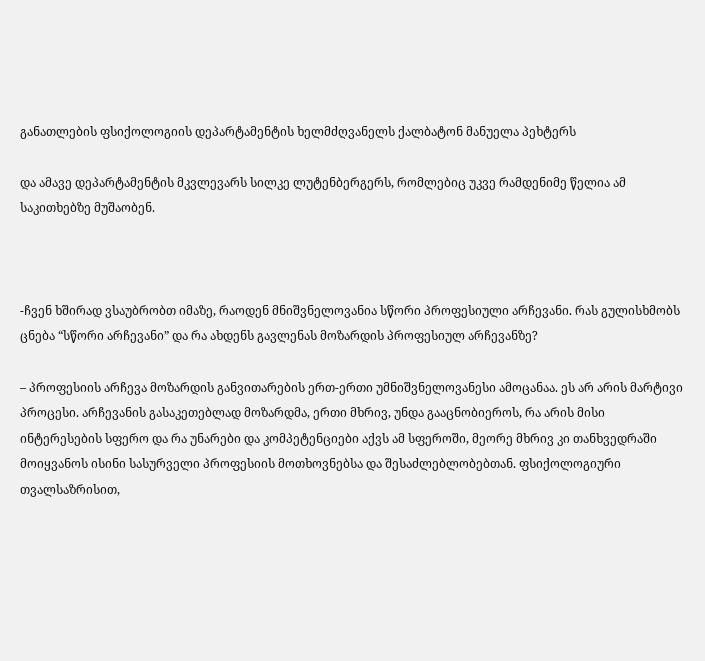განათლების ფსიქოლოგიის დეპარტამენტის ხელმძღვანელს ქალბატონ მანუელა პეხტერს

და ამავე დეპარტამენტის მკვლევარს სილკე ლუტენბერგერს, რომლებიც უკვე რამდენიმე წელია ამ საკითხებზე მუშაობენ.



-ჩვენ ხშირად ვსაუბრობთ იმაზე, რაოდენ მნიშვნელოვანია სწორი პროფესიული არჩევანი. რას გულისხმობს ცნება “სწორი არჩევანი” და რა ახდენს გავლენას მოზარდის პროფესიულ არჩევანზე?

– პროფესიის არჩევა მოზარდის განვითარების ერთ-ერთი უმნიშვნელოვანესი ამოცანაა. ეს არ არის მარტივი პროცესი. არჩევანის გასაკეთებლად მოზარდმა, ერთი მხრივ, უნდა გააცნობიეროს, რა არის მისი ინტერესების სფერო და რა უნარები და კომპეტენციები აქვს ამ სფეროში, მეორე მხრივ კი თანხვედრაში მოიყვანოს ისინი სასურველი პროფესიის მოთხოვნებსა და შესაძლებლობებთან. ფსიქოლოგიური თვალსაზრისით,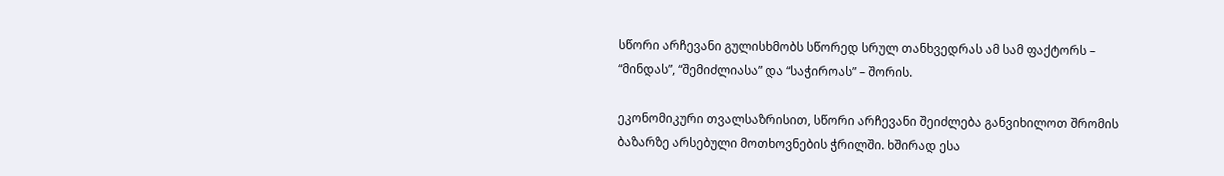სწორი არჩევანი გულისხმობს სწორედ სრულ თანხვედრას ამ სამ ფაქტორს – “მინდას”, “შემიძლიასა” და “საჭიროას” – შორის.

ეკონომიკური თვალსაზრისით, სწორი არჩევანი შეიძლება განვიხილოთ შრომის ბაზარზე არსებული მოთხოვნების ჭრილში. ხშირად ესა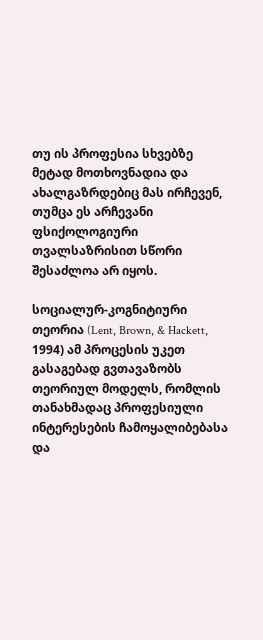თუ ის პროფესია სხვებზე მეტად მოთხოვნადია და ახალგაზრდებიც მას ირჩევენ, თუმცა ეს არჩევანი ფსიქოლოგიური თვალსაზრისით სწორი შესაძლოა არ იყოს.

სოციალურ-კოგნიტიური თეორია (Lent, Brown, & Hackett, 1994) ამ პროცესის უკეთ გასაგებად გვთავაზობს თეორიულ მოდელს, რომლის თანახმადაც პროფესიული ინტერესების ჩამოყალიბებასა და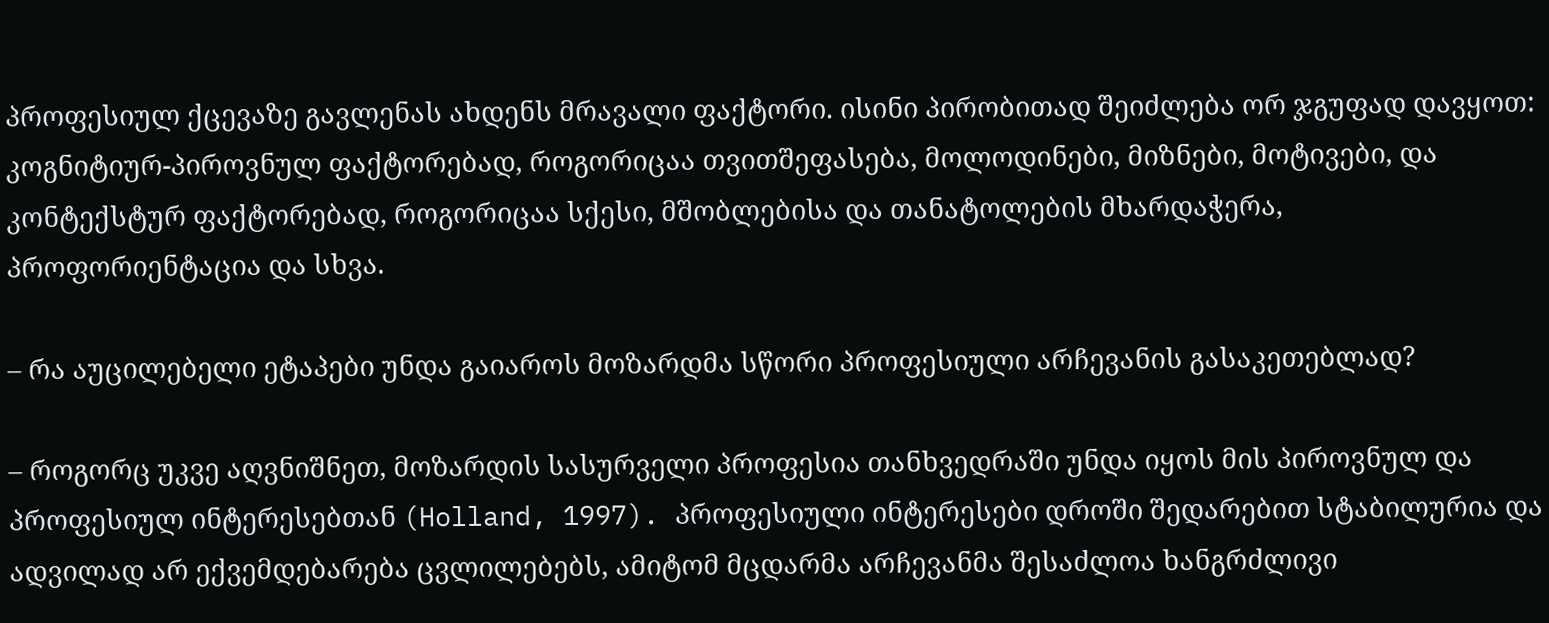პროფესიულ ქცევაზე გავლენას ახდენს მრავალი ფაქტორი. ისინი პირობითად შეიძლება ორ ჯგუფად დავყოთ: კოგნიტიურ-პიროვნულ ფაქტორებად, როგორიცაა თვითშეფასება, მოლოდინები, მიზნები, მოტივები, და კონტექსტურ ფაქტორებად, როგორიცაა სქესი, მშობლებისა და თანატოლების მხარდაჭერა, პროფორიენტაცია და სხვა.

– რა აუცილებელი ეტაპები უნდა გაიაროს მოზარდმა სწორი პროფესიული არჩევანის გასაკეთებლად?

– როგორც უკვე აღვნიშნეთ, მოზარდის სასურველი პროფესია თანხვედრაში უნდა იყოს მის პიროვნულ და პროფესიულ ინტერესებთან (Holland, 1997). პროფესიული ინტერესები დროში შედარებით სტაბილურია და ადვილად არ ექვემდებარება ცვლილებებს, ამიტომ მცდარმა არჩევანმა შესაძლოა ხანგრძლივი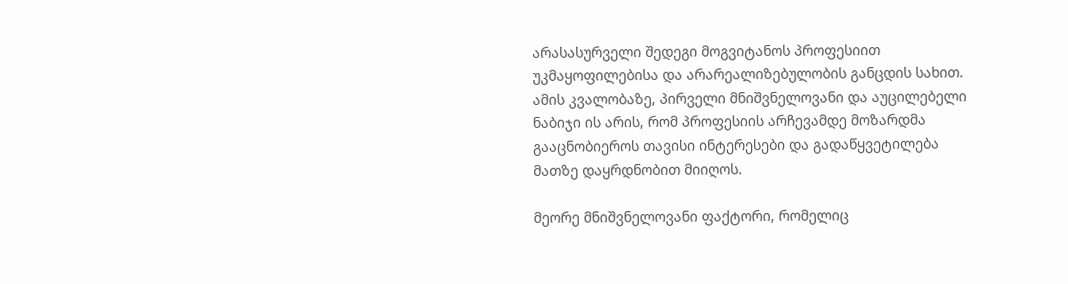არასასურველი შედეგი მოგვიტანოს პროფესიით უკმაყოფილებისა და არარეალიზებულობის განცდის სახით. ამის კვალობაზე, პირველი მნიშვნელოვანი და აუცილებელი ნაბიჯი ის არის, რომ პროფესიის არჩევამდე მოზარდმა გააცნობიეროს თავისი ინტერესები და გადაწყვეტილება მათზე დაყრდნობით მიიღოს.

მეორე მნიშვნელოვანი ფაქტორი, რომელიც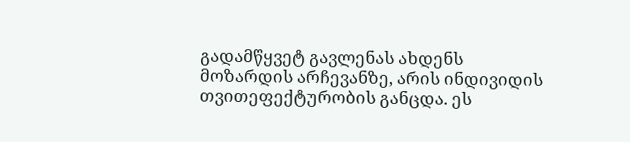გადამწყვეტ გავლენას ახდენს მოზარდის არჩევანზე, არის ინდივიდის თვითეფექტურობის განცდა. ეს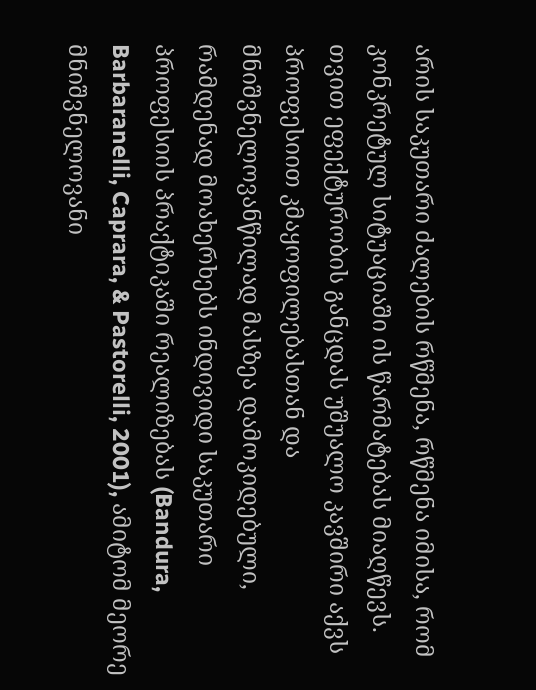არის საკუთარი ძალების რწმენა, რწმენა იმისა, რომ კონკრეტულ სიტუაციაში ის წარმატებას მიაღწევს. თვით ეფექტურობის განცდას უშუალო კავშირი აქვს პროფესიით კმაყოფილებასთან და მნიშვნელოვანწილად მასზეა დამოკიდებული, რამდენად მოახერხებს ინდივიდი საკუთარი პროფესიის პრაქტიკაში რეალიზებას (Bandura, Barbaranelli, Caprara, & Pastorelli, 2001), ამიტომ მეორე მნიშვნელოვანი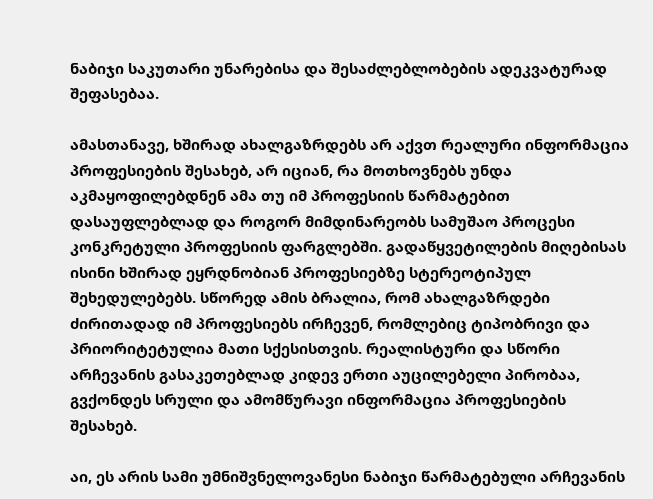ნაბიჯი საკუთარი უნარებისა და შესაძლებლობების ადეკვატურად შეფასებაა.

ამასთანავე, ხშირად ახალგაზრდებს არ აქვთ რეალური ინფორმაცია პროფესიების შესახებ, არ იციან, რა მოთხოვნებს უნდა აკმაყოფილებდნენ ამა თუ იმ პროფესიის წარმატებით დასაუფლებლად და როგორ მიმდინარეობს სამუშაო პროცესი კონკრეტული პროფესიის ფარგლებში. გადაწყვეტილების მიღებისას ისინი ხშირად ეყრდნობიან პროფესიებზე სტერეოტიპულ შეხედულებებს. სწორედ ამის ბრალია, რომ ახალგაზრდები ძირითადად იმ პროფესიებს ირჩევენ, რომლებიც ტიპობრივი და პრიორიტეტულია მათი სქესისთვის. რეალისტური და სწორი არჩევანის გასაკეთებლად კიდევ ერთი აუცილებელი პირობაა, გვქონდეს სრული და ამომწურავი ინფორმაცია პროფესიების შესახებ.

აი, ეს არის სამი უმნიშვნელოვანესი ნაბიჯი წარმატებული არჩევანის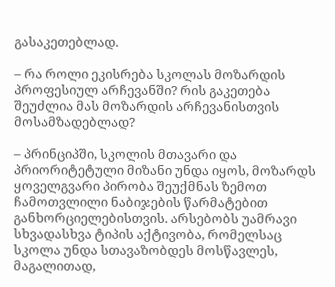გასაკეთებლად.

– რა როლი ეკისრება სკოლას მოზარდის პროფესიულ არჩევანში? რის გაკეთება შეუძლია მას მოზარდის არჩევანისთვის მოსამზადებლად?

– პრინციპში, სკოლის მთავარი და პრიორიტეტული მიზანი უნდა იყოს, მოზარდს ყოველგვარი პირობა შეუქმნას ზემოთ ჩამოთვლილი ნაბიჯების წარმატებით განხორციელებისთვის. არსებობს უამრავი სხვადასხვა ტიპის აქტივობა, რომელსაც სკოლა უნდა სთავაზობდეს მოსწავლეს, მაგალითად,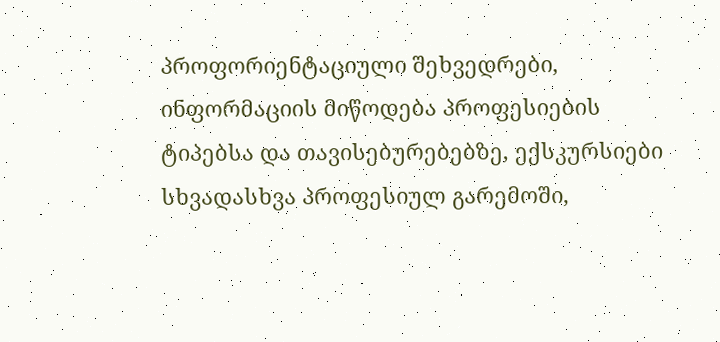პროფორიენტაციული შეხვედრები, ინფორმაციის მიწოდება პროფესიების ტიპებსა და თავისებურებებზე, ექსკურსიები სხვადასხვა პროფესიულ გარემოში,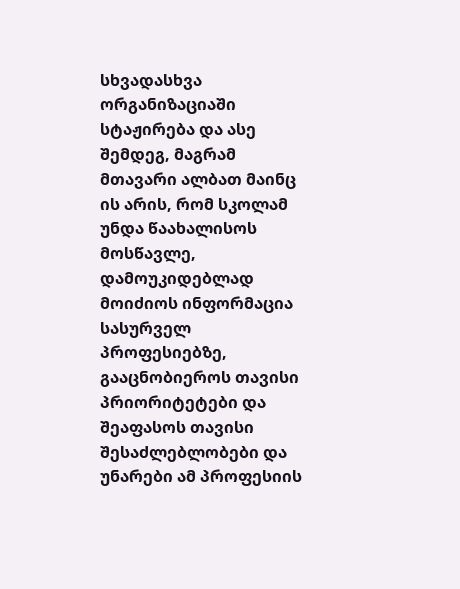სხვადასხვა ორგანიზაციაში სტაჟირება და ასე შემდეგ, მაგრამ მთავარი ალბათ მაინც ის არის, რომ სკოლამ უნდა წაახალისოს მოსწავლე, დამოუკიდებლად მოიძიოს ინფორმაცია სასურველ პროფესიებზე, გააცნობიეროს თავისი პრიორიტეტები და შეაფასოს თავისი შესაძლებლობები და უნარები ამ პროფესიის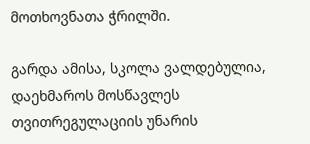მოთხოვნათა ჭრილში.

გარდა ამისა, სკოლა ვალდებულია, დაეხმაროს მოსწავლეს თვითრეგულაციის უნარის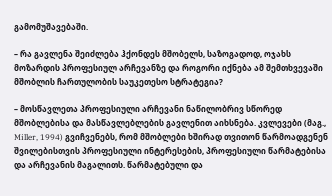გამომუშავებაში.

– რა გავლენა შეიძლება ჰქონდეს მშობელს, საზოგადოდ, ოჯახს მოზარდის პროფესიულ არჩევანზე და როგორი იქნება ამ შემთხვევაში მშობლის ჩართულობის საუკეთესო სტრატეგია?

– მოსწავლეთა პროფესიული არჩევანი ნაწილობრივ სწორედ მშობლებისა და მასწავლებლების გავლენით აიხსნება. კვლევები (მაგ., Miller, 1994) გვიჩვენებს, რომ მშობლები ხშირად თვითონ წარმოადგენენ შვილებისთვის პროფესიული ინტერესების, პროფესიული წარმატებისა და არჩევანის მაგალითს. წარმატებული და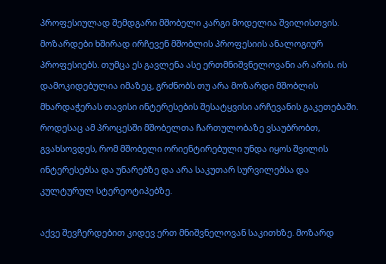პროფესიულად შემდგარი მშობელი კარგი მოდელია შვილისთვის. მოზარდები ხშირად ირჩევენ მშობლის პროფესიის ანალოგიურ პროფესიებს. თუმცა ეს გავლენა ასე ერთმნიშვნელოვანი არ არის. ის დამოკიდებულია იმაზეც, გრძნობს თუ არა მოზარდი მშობლის მხარდაჭერას თავისი ინტერესების შესატყვისი არჩევანის გაკეთებაში. როდესაც ამ პროცესში მშობელთა ჩართულობაზე ვსაუბრობთ, გვახსოვდეს, რომ მშობელი ორიენტირებული უნდა იყოს შვილის ინტერესებსა და უნარებზე და არა საკუთარ სურვილებსა და კულტურულ სტერეოტიპებზე.

აქვე შევჩერდებით კიდევ ერთ მნიშვნელოვან საკითხზე. მოზარდ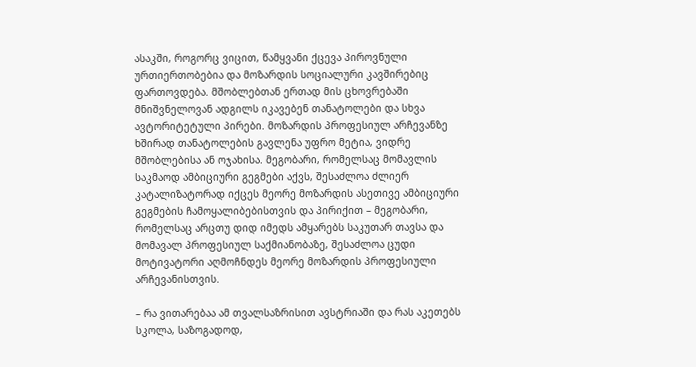ასაკში, როგორც ვიცით, წამყვანი ქცევა პიროვნული ურთიერთობებია და მოზარდის სოციალური კავშირებიც ფართოვდება. მშობლებთან ერთად მის ცხოვრებაში მნიშვნელოვან ადგილს იკავებენ თანატოლები და სხვა ავტორიტეტული პირები. მოზარდის პროფესიულ არჩევანზე ხშირად თანატოლების გავლენა უფრო მეტია, ვიდრე მშობლებისა ან ოჯახისა. მეგობარი, რომელსაც მომავლის საკმაოდ ამბიციური გეგმები აქვს, შესაძლოა ძლიერ კატალიზატორად იქცეს მეორე მოზარდის ასეთივე ამბიციური გეგმების ჩამოყალიბებისთვის და პირიქით – მეგობარი, რომელსაც არცთუ დიდ იმედს ამყარებს საკუთარ თავსა და მომავალ პროფესიულ საქმიანობაზე, შესაძლოა ცუდი მოტივატორი აღმოჩნდეს მეორე მოზარდის პროფესიული არჩევანისთვის.

– რა ვითარებაა ამ თვალსაზრისით ავსტრიაში და რას აკეთებს სკოლა, საზოგადოდ,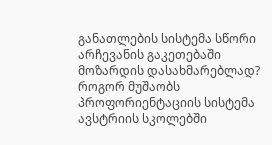განათლების სისტემა სწორი არჩევანის გაკეთებაში მოზარდის დასახმარებლად? როგორ მუშაობს პროფორიენტაციის სისტემა ავსტრიის სკოლებში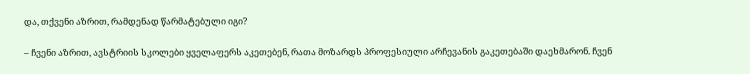და, თქვენი აზრით, რამდენად წარმატებული იგი?

– ჩვენი აზრით, ავსტრიის სკოლები ყველაფერს აკეთებენ, რათა მოზარდს პროფესიული არჩევანის გაკეთებაში დაეხმარონ. ჩვენ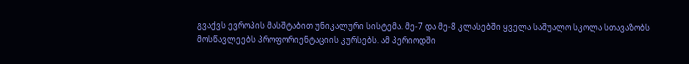გვაქვს ევროპის მასშტაბით უნიკალური სისტემა. მე-7 და მე-8 კლასებში ყველა საშუალო სკოლა სთავაზობს მოსწავლეებს პროფორიენტაციის კურსებს. ამ პერიოდში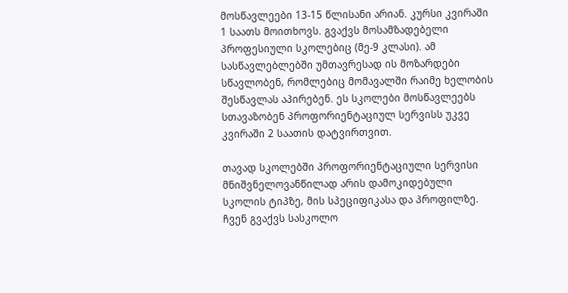მოსწავლეები 13-15 წლისანი არიან. კურსი კვირაში 1 საათს მოითხოვს. გვაქვს მოსამზადებელი პროფესიული სკოლებიც (მე-9 კლასი). ამ სასწავლებლებში უმთავრესად ის მოზარდები სწავლობენ, რომლებიც მომავალში რაიმე ხელობის შესწავლას აპირებენ. ეს სკოლები მოსწავლეებს სთავაზობენ პროფორიენტაციულ სერვისს უკვე კვირაში 2 საათის დატვირთვით.

თავად სკოლებში პროფორიენტაციული სერვისი მნიშვნელოვანწილად არის დამოკიდებული სკოლის ტიპზე, მის სპეციფიკასა და პროფილზე. ჩვენ გვაქვს სასკოლო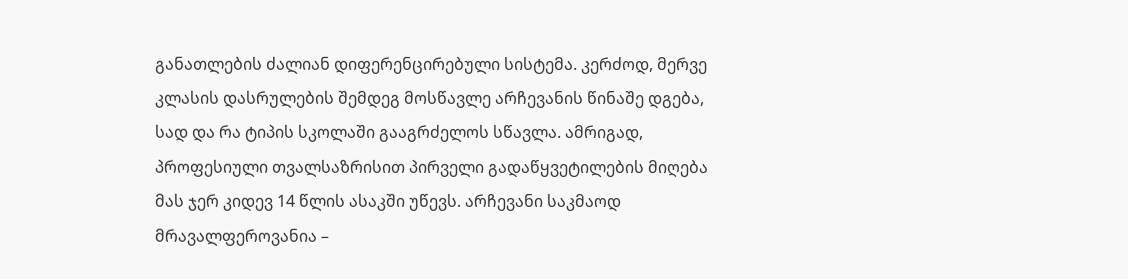განათლების ძალიან დიფერენცირებული სისტემა. კერძოდ, მერვე კლასის დასრულების შემდეგ მოსწავლე არჩევანის წინაშე დგება, სად და რა ტიპის სკოლაში გააგრძელოს სწავლა. ამრიგად, პროფესიული თვალსაზრისით პირველი გადაწყვეტილების მიღება მას ჯერ კიდევ 14 წლის ასაკში უწევს. არჩევანი საკმაოდ მრავალფეროვანია –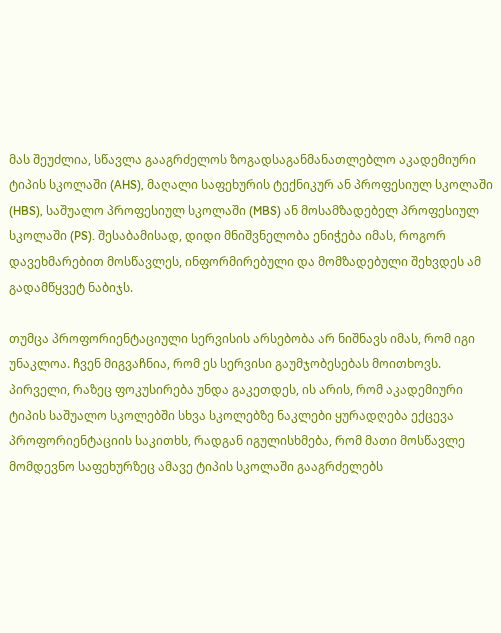მას შეუძლია, სწავლა გააგრძელოს ზოგადსაგანმანათლებლო აკადემიური ტიპის სკოლაში (AHS), მაღალი საფეხურის ტექნიკურ ან პროფესიულ სკოლაში (HBS), საშუალო პროფესიულ სკოლაში (MBS) ან მოსამზადებელ პროფესიულ სკოლაში (PS). შესაბამისად, დიდი მნიშვნელობა ენიჭება იმას, როგორ დავეხმარებით მოსწავლეს, ინფორმირებული და მომზადებული შეხვდეს ამ გადამწყვეტ ნაბიჯს.

თუმცა პროფორიენტაციული სერვისის არსებობა არ ნიშნავს იმას, რომ იგი უნაკლოა. ჩვენ მიგვაჩნია, რომ ეს სერვისი გაუმჯობესებას მოითხოვს. პირველი, რაზეც ფოკუსირება უნდა გაკეთდეს, ის არის, რომ აკადემიური ტიპის საშუალო სკოლებში სხვა სკოლებზე ნაკლები ყურადღება ექცევა პროფორიენტაციის საკითხს, რადგან იგულისხმება, რომ მათი მოსწავლე მომდევნო საფეხურზეც ამავე ტიპის სკოლაში გააგრძელებს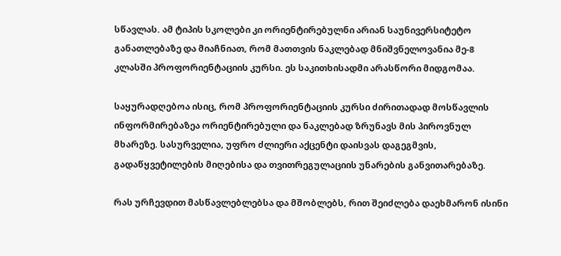სწავლას. ამ ტიპის სკოლები კი ორიენტირებულნი არიან საუნივერსიტეტო განათლებაზე და მიაჩნიათ, რომ მათთვის ნაკლებად მნიშვნელოვანია მე-8 კლასში პროფორიენტაციის კურსი. ეს საკითხისადმი არასწორი მიდგომაა.

საყურადღებოა ისიც, რომ პროფორიენტაციის კურსი ძირითადად მოსწავლის ინფორმირებაზეა ორიენტირებული და ნაკლებად ზრუნავს მის პიროვნულ მხარეზე. სასურველია, უფრო ძლიერი აქცენტი დაისვას დაგეგმვის, გადაწყვეტილების მიღებისა და თვითრეგულაციის უნარების განვითარებაზე.

რას ურჩევდით მასწავლებლებსა და მშობლებს, რით შეიძლება დაეხმარონ ისინი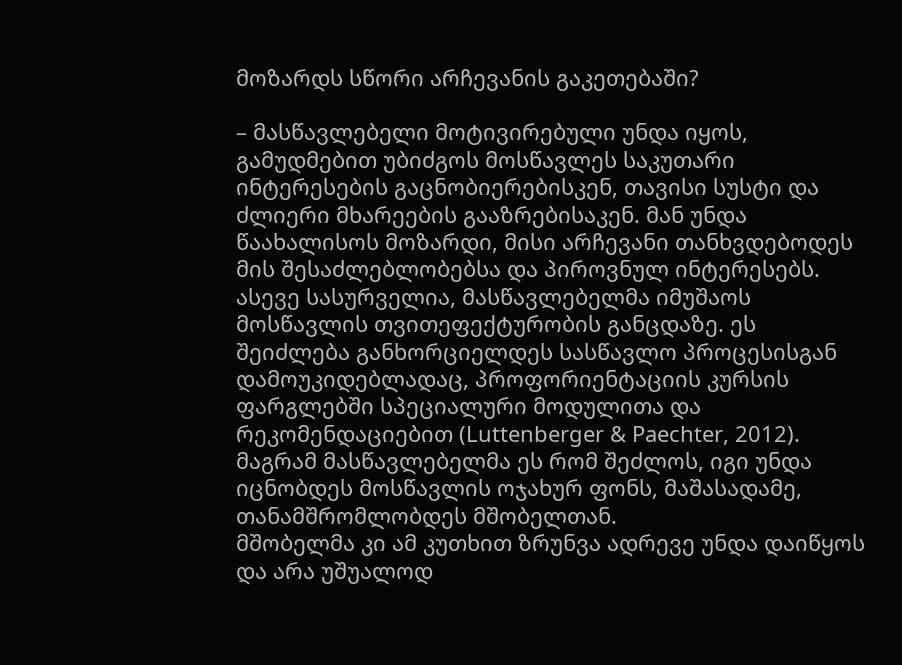მოზარდს სწორი არჩევანის გაკეთებაში?

– მასწავლებელი მოტივირებული უნდა იყოს, გამუდმებით უბიძგოს მოსწავლეს საკუთარი ინტერესების გაცნობიერებისკენ, თავისი სუსტი და ძლიერი მხარეების გააზრებისაკენ. მან უნდა წაახალისოს მოზარდი, მისი არჩევანი თანხვდებოდეს მის შესაძლებლობებსა და პიროვნულ ინტერესებს. ასევე სასურველია, მასწავლებელმა იმუშაოს მოსწავლის თვითეფექტურობის განცდაზე. ეს შეიძლება განხორციელდეს სასწავლო პროცესისგან დამოუკიდებლადაც, პროფორიენტაციის კურსის ფარგლებში სპეციალური მოდულითა და რეკომენდაციებით (Luttenberger & Paechter, 2012). მაგრამ მასწავლებელმა ეს რომ შეძლოს, იგი უნდა იცნობდეს მოსწავლის ოჯახურ ფონს, მაშასადამე, თანამშრომლობდეს მშობელთან.
მშობელმა კი ამ კუთხით ზრუნვა ადრევე უნდა დაიწყოს და არა უშუალოდ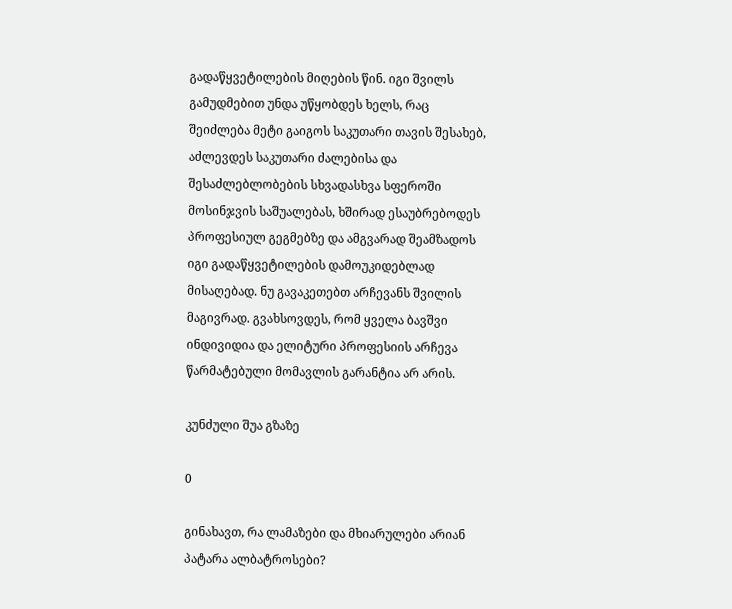გადაწყვეტილების მიღების წინ. იგი შვილს გამუდმებით უნდა უწყობდეს ხელს, რაც შეიძლება მეტი გაიგოს საკუთარი თავის შესახებ, აძლევდეს საკუთარი ძალებისა და შესაძლებლობების სხვადასხვა სფეროში მოსინჯვის საშუალებას, ხშირად ესაუბრებოდეს პროფესიულ გეგმებზე და ამგვარად შეამზადოს იგი გადაწყვეტილების დამოუკიდებლად მისაღებად. ნუ გავაკეთებთ არჩევანს შვილის მაგივრად. გვახსოვდეს, რომ ყველა ბავშვი ინდივიდია და ელიტური პროფესიის არჩევა წარმატებული მომავლის გარანტია არ არის.

კუნძული შუა გზაზე

0

გინახავთ, რა ლამაზები და მხიარულები არიან პატარა ალბატროსები?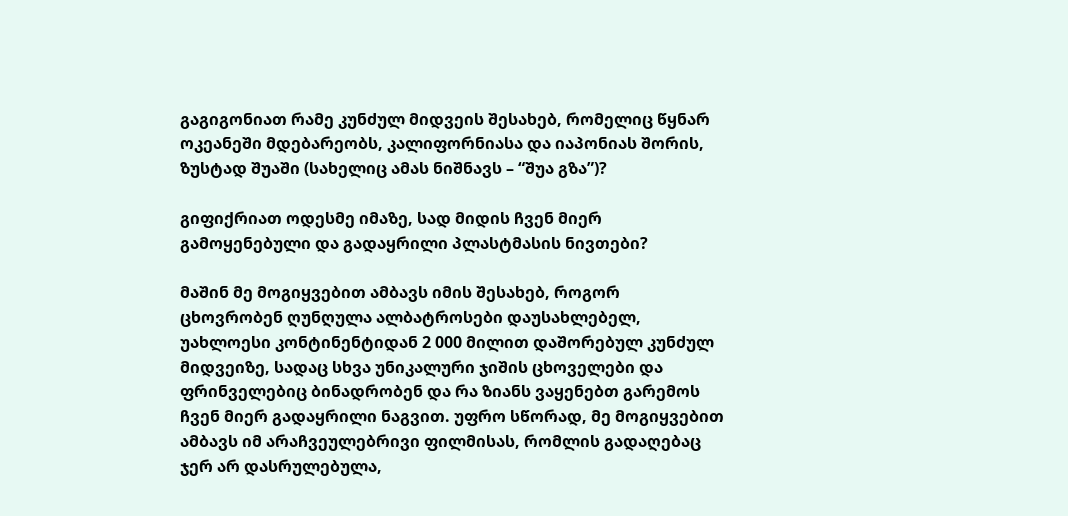გაგიგონიათ რამე კუნძულ მიდვეის შესახებ, რომელიც წყნარ ოკეანეში მდებარეობს, კალიფორნიასა და იაპონიას შორის, ზუსტად შუაში (სახელიც ამას ნიშნავს – “შუა გზა”)?

გიფიქრიათ ოდესმე იმაზე, სად მიდის ჩვენ მიერ გამოყენებული და გადაყრილი პლასტმასის ნივთები?

მაშინ მე მოგიყვებით ამბავს იმის შესახებ, როგორ ცხოვრობენ ღუნღულა ალბატროსები დაუსახლებელ, უახლოესი კონტინენტიდან 2 000 მილით დაშორებულ კუნძულ მიდვეიზე, სადაც სხვა უნიკალური ჯიშის ცხოველები და ფრინველებიც ბინადრობენ და რა ზიანს ვაყენებთ გარემოს ჩვენ მიერ გადაყრილი ნაგვით. უფრო სწორად, მე მოგიყვებით ამბავს იმ არაჩვეულებრივი ფილმისას, რომლის გადაღებაც ჯერ არ დასრულებულა,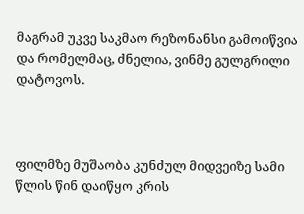მაგრამ უკვე საკმაო რეზონანსი გამოიწვია და რომელმაც, ძნელია, ვინმე გულგრილი დატოვოს.



ფილმზე მუშაობა კუნძულ მიდვეიზე სამი წლის წინ დაიწყო კრის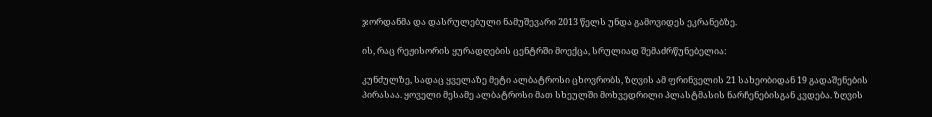ჯორდანმა და დასრულებული ნამუშევარი 2013 წელს უნდა გამოვიდეს ეკრანებზე.

ის, რაც რეჟისორის ყურადღების ცენტრში მოექცა, სრულიად შემაძრწუნებელია:

კუნძულზე, სადაც ყველაზე მეტი ალბატროსი ცხოვრობს, ზღვის ამ ფრინველის 21 სახეობიდან 19 გადაშენების პირასაა. ყოველი მესამე ალბატროსი მათ სხეულში მოხვედრილი პლასტმასის ნარჩენებისგან კვდება. ზღვის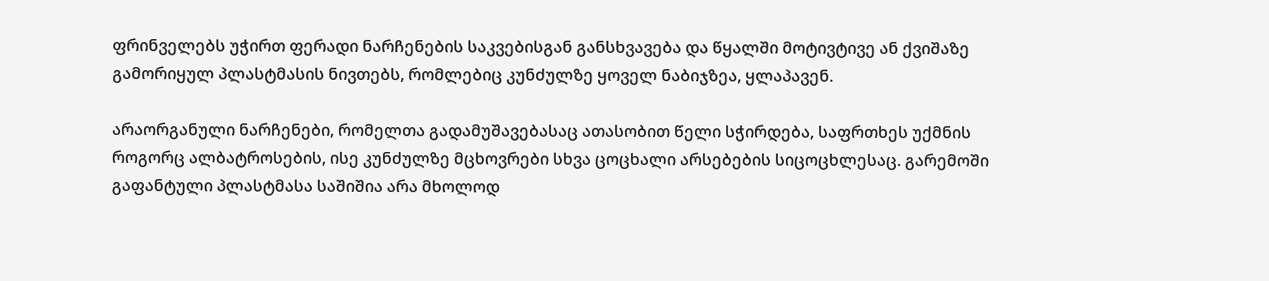ფრინველებს უჭირთ ფერადი ნარჩენების საკვებისგან განსხვავება და წყალში მოტივტივე ან ქვიშაზე გამორიყულ პლასტმასის ნივთებს, რომლებიც კუნძულზე ყოველ ნაბიჯზეა, ყლაპავენ.

არაორგანული ნარჩენები, რომელთა გადამუშავებასაც ათასობით წელი სჭირდება, საფრთხეს უქმნის როგორც ალბატროსების, ისე კუნძულზე მცხოვრები სხვა ცოცხალი არსებების სიცოცხლესაც. გარემოში გაფანტული პლასტმასა საშიშია არა მხოლოდ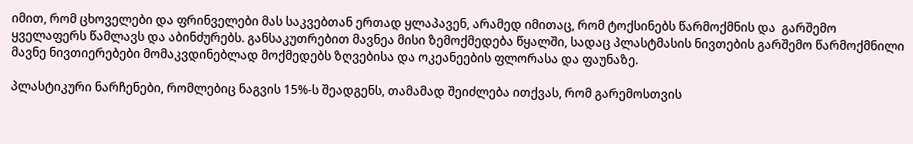იმით, რომ ცხოველები და ფრინველები მას საკვებთან ერთად ყლაპავენ, არამედ იმითაც, რომ ტოქსინებს წარმოქმნის და  გარშემო ყველაფერს წამლავს და აბინძურებს. განსაკუთრებით მავნეა მისი ზემოქმედება წყალში, სადაც პლასტმასის ნივთების გარშემო წარმოქმნილი მავნე ნივთიერებები მომაკვდინებლად მოქმედებს ზღვებისა და ოკეანეების ფლორასა და ფაუნაზე.

პლასტიკური ნარჩენები, რომლებიც ნაგვის 15%-ს შეადგენს, თამამად შეიძლება ითქვას, რომ გარემოსთვის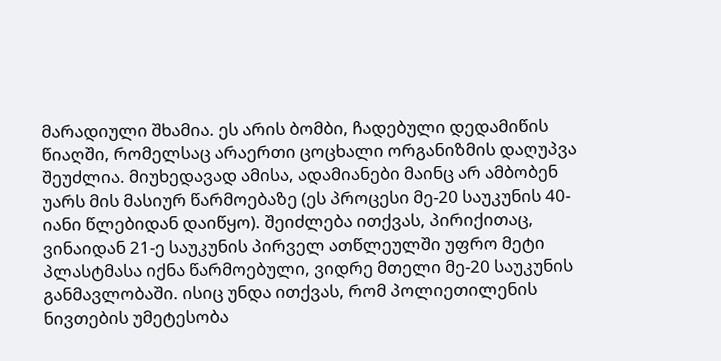მარადიული შხამია. ეს არის ბომბი, ჩადებული დედამიწის წიაღში, რომელსაც არაერთი ცოცხალი ორგანიზმის დაღუპვა შეუძლია. მიუხედავად ამისა, ადამიანები მაინც არ ამბობენ უარს მის მასიურ წარმოებაზე (ეს პროცესი მე-20 საუკუნის 40-იანი წლებიდან დაიწყო). შეიძლება ითქვას, პირიქითაც, ვინაიდან 21-ე საუკუნის პირველ ათწლეულში უფრო მეტი პლასტმასა იქნა წარმოებული, ვიდრე მთელი მე-20 საუკუნის განმავლობაში. ისიც უნდა ითქვას, რომ პოლიეთილენის ნივთების უმეტესობა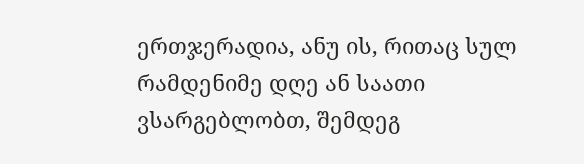ერთჯერადია, ანუ ის, რითაც სულ რამდენიმე დღე ან საათი ვსარგებლობთ, შემდეგ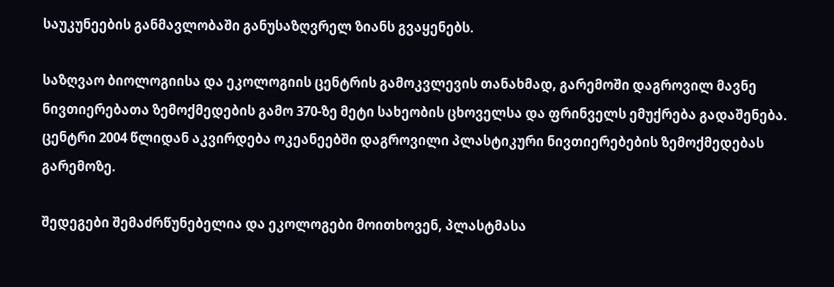საუკუნეების განმავლობაში განუსაზღვრელ ზიანს გვაყენებს.

საზღვაო ბიოლოგიისა და ეკოლოგიის ცენტრის გამოკვლევის თანახმად, გარემოში დაგროვილ მავნე ნივთიერებათა ზემოქმედების გამო 370-ზე მეტი სახეობის ცხოველსა და ფრინველს ემუქრება გადაშენება. ცენტრი 2004 წლიდან აკვირდება ოკეანეებში დაგროვილი პლასტიკური ნივთიერებების ზემოქმედებას გარემოზე.

შედეგები შემაძრწუნებელია და ეკოლოგები მოითხოვენ, პლასტმასა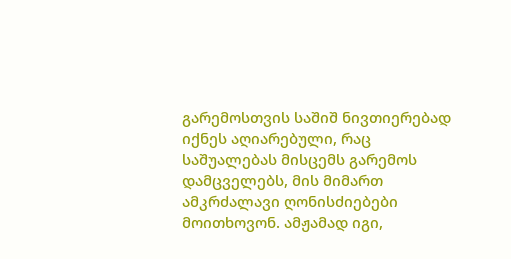გარემოსთვის საშიშ ნივთიერებად იქნეს აღიარებული, რაც საშუალებას მისცემს გარემოს დამცველებს, მის მიმართ ამკრძალავი ღონისძიებები მოითხოვონ. ამჟამად იგი,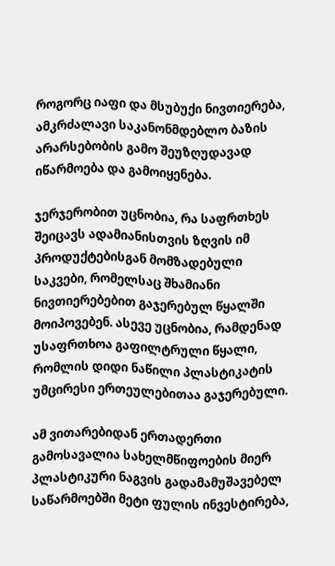როგორც იაფი და მსუბუქი ნივთიერება, ამკრძალავი საკანონმდებლო ბაზის არარსებობის გამო შეუზღუდავად იწარმოება და გამოიყენება.

ჯერჯერობით უცნობია, რა საფრთხეს შეიცავს ადამიანისთვის ზღვის იმ პროდუქტებისგან მომზადებული საკვები, რომელსაც შხამიანი ნივთიერებებით გაჯერებულ წყალში მოიპოვებენ. ასევე უცნობია, რამდენად უსაფრთხოა გაფილტრული წყალი, რომლის დიდი ნაწილი პლასტიკატის უმცირესი ერთეულებითაა გაჯერებული.

ამ ვითარებიდან ერთადერთი გამოსავალია სახელმწიფოების მიერ პლასტიკური ნაგვის გადამამუშავებელ საწარმოებში მეტი ფულის ინვესტირება,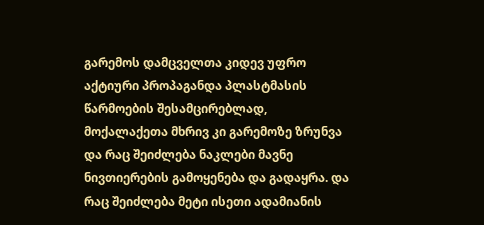გარემოს დამცველთა კიდევ უფრო აქტიური პროპაგანდა პლასტმასის წარმოების შესამცირებლად, მოქალაქეთა მხრივ კი გარემოზე ზრუნვა და რაც შეიძლება ნაკლები მავნე ნივთიერების გამოყენება და გადაყრა. და რაც შეიძლება მეტი ისეთი ადამიანის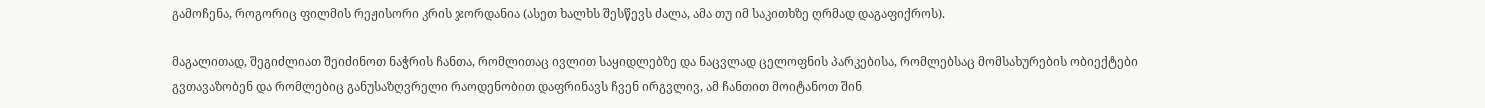გამოჩენა, როგორიც ფილმის რეჟისორი კრის ჯორდანია (ასეთ ხალხს შესწევს ძალა, ამა თუ იმ საკითხზე ღრმად დაგაფიქროს).

მაგალითად, შეგიძლიათ შეიძინოთ ნაჭრის ჩანთა, რომლითაც ივლით საყიდლებზე და ნაცვლად ცელოფნის პარკებისა, რომლებსაც მომსახურების ობიექტები გვთავაზობენ და რომლებიც განუსაზღვრელი რაოდენობით დაფრინავს ჩვენ ირგვლივ, ამ ჩანთით მოიტანოთ შინ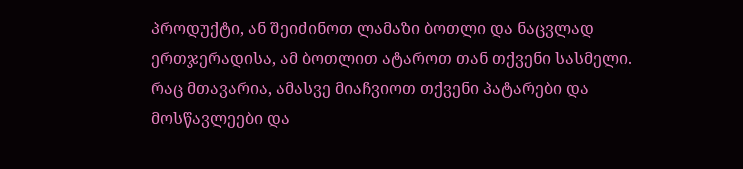პროდუქტი, ან შეიძინოთ ლამაზი ბოთლი და ნაცვლად ერთჯერადისა, ამ ბოთლით ატაროთ თან თქვენი სასმელი. რაც მთავარია, ამასვე მიაჩვიოთ თქვენი პატარები და მოსწავლეები და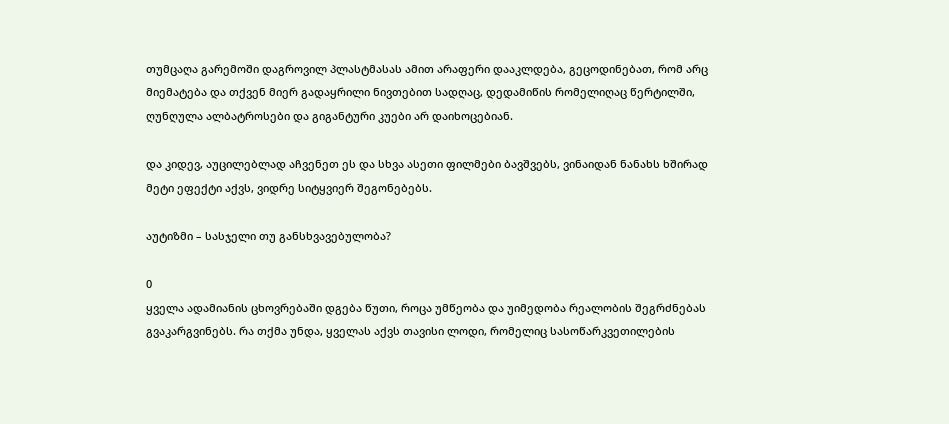თუმცაღა გარემოში დაგროვილ პლასტმასას ამით არაფერი დააკლდება, გეცოდინებათ, რომ არც მიემატება და თქვენ მიერ გადაყრილი ნივთებით სადღაც, დედამიწის რომელიღაც წერტილში, ღუნღულა ალბატროსები და გიგანტური კუები არ დაიხოცებიან.

და კიდევ, აუცილებლად აჩვენეთ ეს და სხვა ასეთი ფილმები ბავშვებს, ვინაიდან ნანახს ხშირად მეტი ეფექტი აქვს, ვიდრე სიტყვიერ შეგონებებს.

აუტიზმი – სასჯელი თუ განსხვავებულობა?

0
ყველა ადამიანის ცხოვრებაში დგება წუთი, როცა უმწეობა და უიმედობა რეალობის შეგრძნებას გვაკარგვინებს. რა თქმა უნდა, ყველას აქვს თავისი ლოდი, რომელიც სასოწარკვეთილების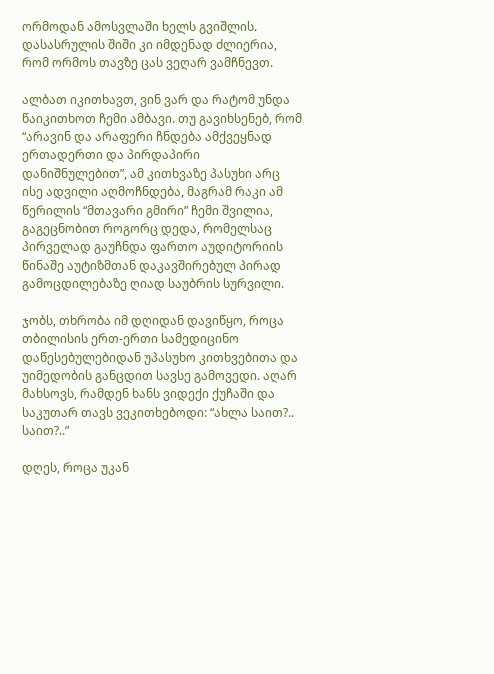ორმოდან ამოსვლაში ხელს გვიშლის. დასასრულის შიში კი იმდენად ძლიერია, რომ ორმოს თავზე ცას ვეღარ ვამჩნევთ.

ალბათ იკითხავთ, ვინ ვარ და რატომ უნდა წაიკითხოთ ჩემი ამბავი. თუ გავიხსენებ, რომ “არავინ და არაფერი ჩნდება ამქვეყნად ერთადერთი და პირდაპირი დანიშნულებით”, ამ კითხვაზე პასუხი არც ისე ადვილი აღმოჩნდება, მაგრამ რაკი ამ წერილის “მთავარი გმირი” ჩემი შვილია, გაგეცნობით როგორც დედა, რომელსაც პირველად გაუჩნდა ფართო აუდიტორიის წინაშე აუტიზმთან დაკავშირებულ პირად გამოცდილებაზე ღიად საუბრის სურვილი.

ჯობს, თხრობა იმ დღიდან დავიწყო, როცა თბილისის ერთ-ერთი სამედიცინო დაწესებულებიდან უპასუხო კითხვებითა და უიმედობის განცდით სავსე გამოვედი. აღარ მახსოვს, რამდენ ხანს ვიდექი ქუჩაში და საკუთარ თავს ვეკითხებოდი: “ახლა საით?.. საით?..”

დღეს, როცა უკან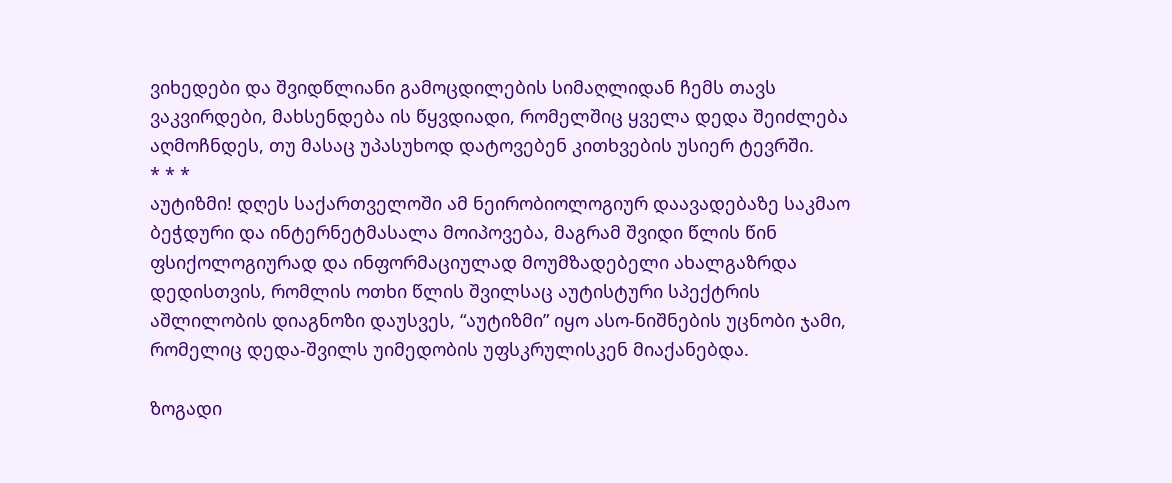ვიხედები და შვიდწლიანი გამოცდილების სიმაღლიდან ჩემს თავს ვაკვირდები, მახსენდება ის წყვდიადი, რომელშიც ყველა დედა შეიძლება აღმოჩნდეს, თუ მასაც უპასუხოდ დატოვებენ კითხვების უსიერ ტევრში.
* * *
აუტიზმი! დღეს საქართველოში ამ ნეირობიოლოგიურ დაავადებაზე საკმაო ბეჭდური და ინტერნეტმასალა მოიპოვება, მაგრამ შვიდი წლის წინ ფსიქოლოგიურად და ინფორმაციულად მოუმზადებელი ახალგაზრდა დედისთვის, რომლის ოთხი წლის შვილსაც აუტისტური სპექტრის აშლილობის დიაგნოზი დაუსვეს, “აუტიზმი” იყო ასო-ნიშნების უცნობი ჯამი, რომელიც დედა-შვილს უიმედობის უფსკრულისკენ მიაქანებდა.

ზოგადი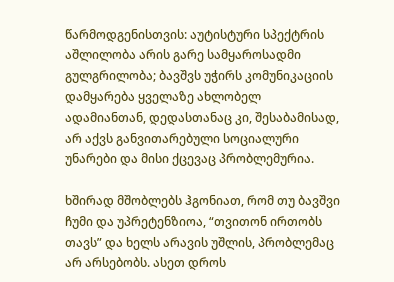წარმოდგენისთვის: აუტისტური სპექტრის აშლილობა არის გარე სამყაროსადმი გულგრილობა; ბავშვს უჭირს კომუნიკაციის დამყარება ყველაზე ახლობელ ადამიანთან, დედასთანაც კი, შესაბამისად, არ აქვს განვითარებული სოციალური უნარები და მისი ქცევაც პრობლემურია.

ხშირად მშობლებს ჰგონიათ, რომ თუ ბავშვი ჩუმი და უპრეტენზიოა, “თვითონ ირთობს თავს” და ხელს არავის უშლის, პრობლემაც არ არსებობს. ასეთ დროს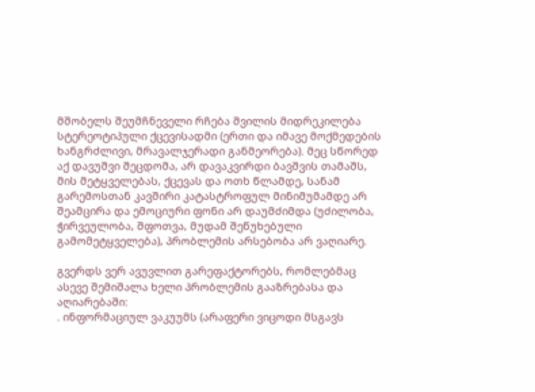მშობელს შეუმჩნეველი რჩება შვილის მიდრეკილება სტერეოტიპული ქცევისადმი (ერთი და იმავე მოქმედების ხანგრძლივი, მრავალჯერადი განმეორება). მეც სწორედ აქ დავუშვი შეცდომა, არ დავაკვირდი ბავშვის თამაშს, მის მეტყველებას, ქცევას და ოთხ წლამდე, სანამ გარემოსთან კავშირი კატასტროფულ მინიმუმამდე არ შეამცირა და ემოციური ფონი არ დაუმძიმდა (უძილობა, ჭირვეულობა, შფოთვა, მუდამ შეწუხებული გამომეტყველება), პრობლემის არსებობა არ ვაღიარე.

გვერდს ვერ ავუვლით გარეფაქტორებს, რომლებმაც ასევე შემიშალა ხელი პრობლემის გააზრებასა და აღიარებაში:
. ინფორმაციულ ვაკუუმს (არაფერი ვიცოდი მსგავს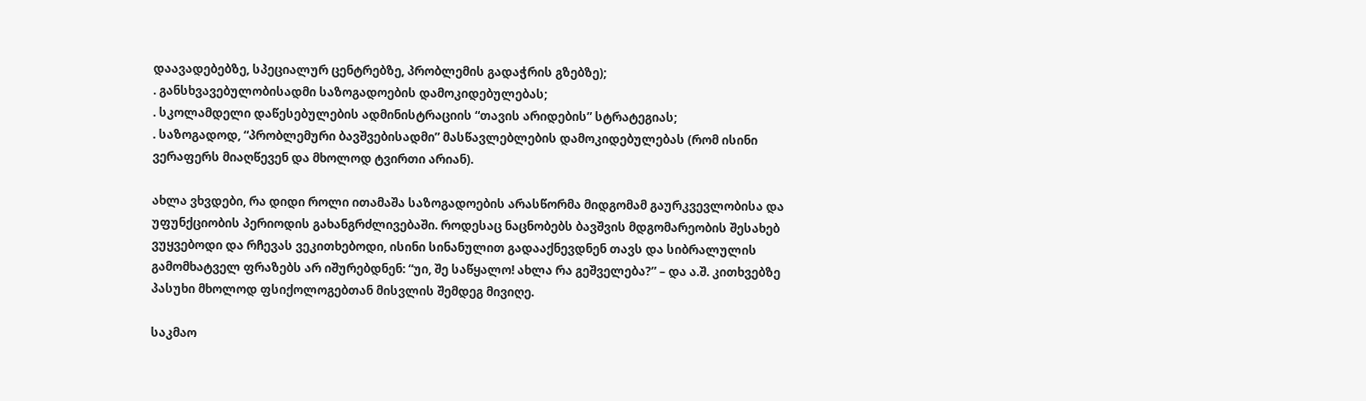დაავადებებზე, სპეციალურ ცენტრებზე, პრობლემის გადაჭრის გზებზე);
. განსხვავებულობისადმი საზოგადოების დამოკიდებულებას;
. სკოლამდელი დაწესებულების ადმინისტრაციის “თავის არიდების” სტრატეგიას;
. საზოგადოდ, “პრობლემური ბავშვებისადმი” მასწავლებლების დამოკიდებულებას (რომ ისინი ვერაფერს მიაღწევენ და მხოლოდ ტვირთი არიან).

ახლა ვხვდები, რა დიდი როლი ითამაშა საზოგადოების არასწორმა მიდგომამ გაურკვევლობისა და უფუნქციობის პერიოდის გახანგრძლივებაში. როდესაც ნაცნობებს ბავშვის მდგომარეობის შესახებ ვუყვებოდი და რჩევას ვეკითხებოდი, ისინი სინანულით გადააქნევდნენ თავს და სიბრალულის გამომხატველ ფრაზებს არ იშურებდნენ: “უი, შე საწყალო! ახლა რა გეშველება?” – და ა.შ. კითხვებზე პასუხი მხოლოდ ფსიქოლოგებთან მისვლის შემდეგ მივიღე.

საკმაო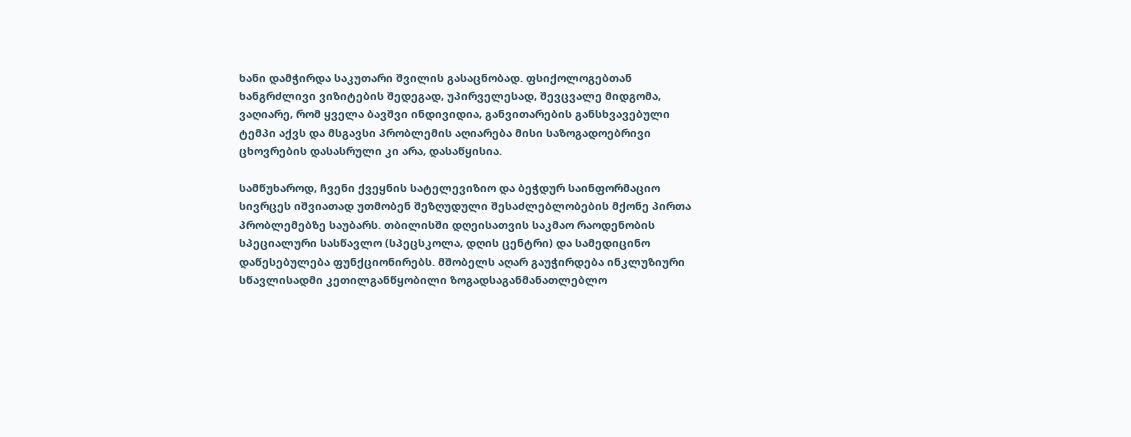ხანი დამჭირდა საკუთარი შვილის გასაცნობად. ფსიქოლოგებთან ხანგრძლივი ვიზიტების შედეგად, უპირველესად, შევცვალე მიდგომა, ვაღიარე, რომ ყველა ბავშვი ინდივიდია, განვითარების განსხვავებული ტემპი აქვს და მსგავსი პრობლემის აღიარება მისი საზოგადოებრივი ცხოვრების დასასრული კი არა, დასაწყისია.

სამწუხაროდ, ჩვენი ქვეყნის სატელევიზიო და ბეჭდურ საინფორმაციო სივრცეს იშვიათად უთმობენ შეზღუდული შესაძლებლობების მქონე პირთა პრობლემებზე საუბარს. თბილისში დღეისათვის საკმაო რაოდენობის სპეციალური სასწავლო (სპეცსკოლა, დღის ცენტრი) და სამედიცინო დაწესებულება ფუნქციონირებს. მშობელს აღარ გაუჭირდება ინკლუზიური სწავლისადმი კეთილგანწყობილი ზოგადსაგანმანათლებლო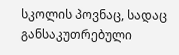სკოლის პოვნაც, სადაც განსაკუთრებული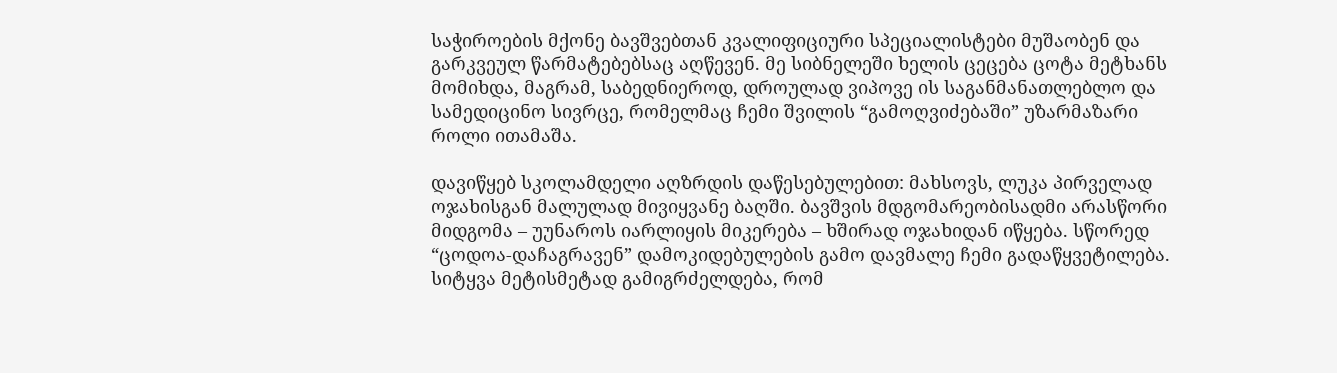საჭიროების მქონე ბავშვებთან კვალიფიციური სპეციალისტები მუშაობენ და გარკვეულ წარმატებებსაც აღწევენ. მე სიბნელეში ხელის ცეცება ცოტა მეტხანს მომიხდა, მაგრამ, საბედნიეროდ, დროულად ვიპოვე ის საგანმანათლებლო და სამედიცინო სივრცე, რომელმაც ჩემი შვილის “გამოღვიძებაში” უზარმაზარი როლი ითამაშა.

დავიწყებ სკოლამდელი აღზრდის დაწესებულებით: მახსოვს, ლუკა პირველად ოჯახისგან მალულად მივიყვანე ბაღში. ბავშვის მდგომარეობისადმი არასწორი მიდგომა – უუნაროს იარლიყის მიკერება – ხშირად ოჯახიდან იწყება. სწორედ “ცოდოა-დაჩაგრავენ” დამოკიდებულების გამო დავმალე ჩემი გადაწყვეტილება. სიტყვა მეტისმეტად გამიგრძელდება, რომ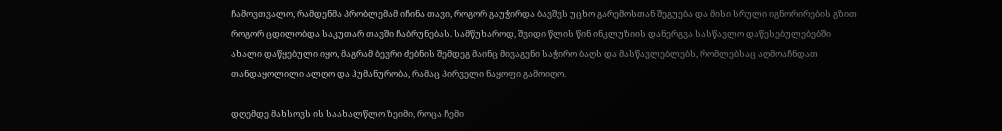ჩამოვთვალო, რამდენმა პრობლემამ იჩინა თავი, როგორ გაუჭირდა ბავშვს უცხო გარემოსთან შეგუება და მისი სრული იგნორირების გზით როგორ ცდილობდა საკუთარ თავში ჩაბრუნებას. სამწუხაროდ, შვიდი წლის წინ ინკლუზიის დანერგვა სასწავლო დაწესებულებებში ახალი დაწყებული იყო, მაგრამ ბევრი ძებნის შემდეგ მაინც მივაგენი საჭირო ბაღს და მასწავლებლებს, რომლებსაც აღმოაჩნდათ თანდაყოლილი ალღო და ჰუმანურობა, რამაც პირველი ნაყოფი გამოიღო.

დღემდე მახსოვს ის საახალწლო ზეიმი, როცა ჩემი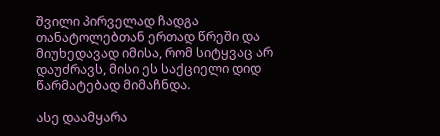შვილი პირველად ჩადგა თანატოლებთან ერთად წრეში და მიუხედავად იმისა, რომ სიტყვაც არ დაუძრავს, მისი ეს საქციელი დიდ წარმატებად მიმაჩნდა.

ასე დაამყარა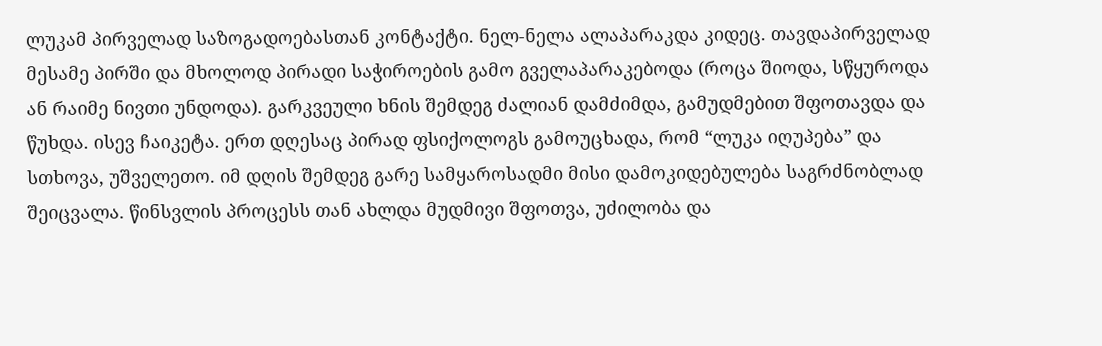ლუკამ პირველად საზოგადოებასთან კონტაქტი. ნელ-ნელა ალაპარაკდა კიდეც. თავდაპირველად მესამე პირში და მხოლოდ პირადი საჭიროების გამო გველაპარაკებოდა (როცა შიოდა, სწყუროდა ან რაიმე ნივთი უნდოდა). გარკვეული ხნის შემდეგ ძალიან დამძიმდა, გამუდმებით შფოთავდა და წუხდა. ისევ ჩაიკეტა. ერთ დღესაც პირად ფსიქოლოგს გამოუცხადა, რომ “ლუკა იღუპება” და სთხოვა, უშველეთო. იმ დღის შემდეგ გარე სამყაროსადმი მისი დამოკიდებულება საგრძნობლად შეიცვალა. წინსვლის პროცესს თან ახლდა მუდმივი შფოთვა, უძილობა და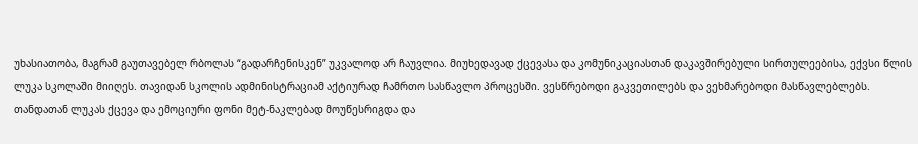უხასიათობა, მაგრამ გაუთავებელ რბოლას “გადარჩენისკენ” უკვალოდ არ ჩაუვლია. მიუხედავად ქცევასა და კომუნიკაციასთან დაკავშირებული სირთულეებისა, ექვსი წლის ლუკა სკოლაში მიიღეს. თავიდან სკოლის ადმინისტრაციამ აქტიურად ჩამრთო სასწავლო პროცესში. ვესწრებოდი გაკვეთილებს და ვეხმარებოდი მასწავლებლებს. თანდათან ლუკას ქცევა და ემოციური ფონი მეტ-ნაკლებად მოუწესრიგდა და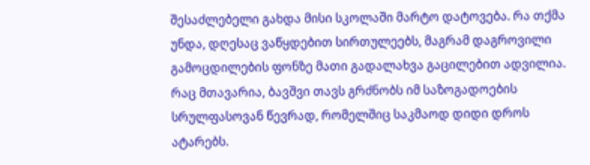შესაძლებელი გახდა მისი სკოლაში მარტო დატოვება. რა თქმა უნდა, დღესაც ვაწყდებით სირთულეებს, მაგრამ დაგროვილი გამოცდილების ფონზე მათი გადალახვა გაცილებით ადვილია. რაც მთავარია, ბავშვი თავს გრძნობს იმ საზოგადოების სრულფასოვან წევრად, რომელშიც საკმაოდ დიდი დროს ატარებს.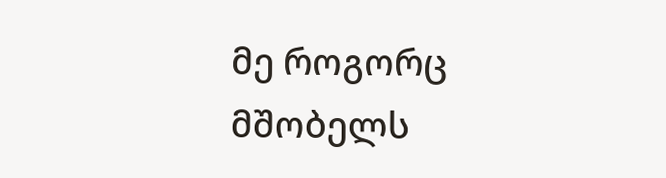მე როგორც მშობელს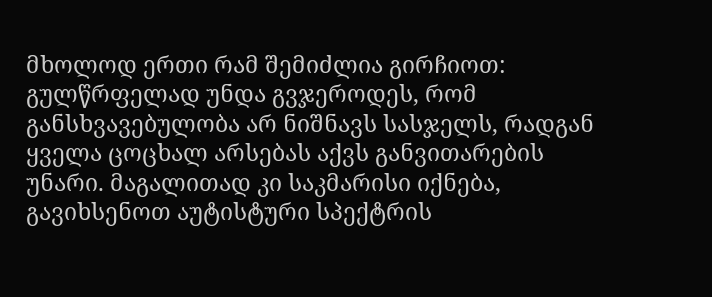მხოლოდ ერთი რამ შემიძლია გირჩიოთ: გულწრფელად უნდა გვჯეროდეს, რომ განსხვავებულობა არ ნიშნავს სასჯელს, რადგან ყველა ცოცხალ არსებას აქვს განვითარების უნარი. მაგალითად კი საკმარისი იქნება, გავიხსენოთ აუტისტური სპექტრის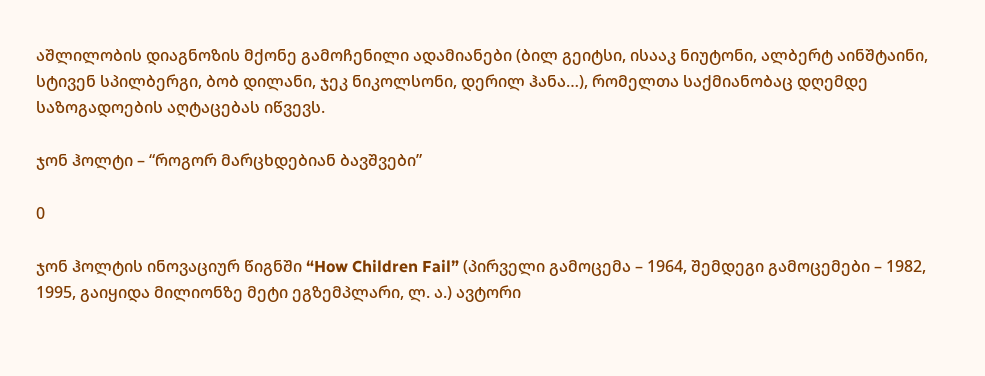აშლილობის დიაგნოზის მქონე გამოჩენილი ადამიანები (ბილ გეიტსი, ისააკ ნიუტონი, ალბერტ აინშტაინი, სტივენ სპილბერგი, ბობ დილანი, ჯეკ ნიკოლსონი, დერილ ჰანა…), რომელთა საქმიანობაც დღემდე საზოგადოების აღტაცებას იწვევს.

ჯონ ჰოლტი – “როგორ მარცხდებიან ბავშვები”

0

ჯონ ჰოლტის ინოვაციურ წიგნში “How Children Fail” (პირველი გამოცემა – 1964, შემდეგი გამოცემები – 1982, 1995, გაიყიდა მილიონზე მეტი ეგზემპლარი, ლ. ა.) ავტორი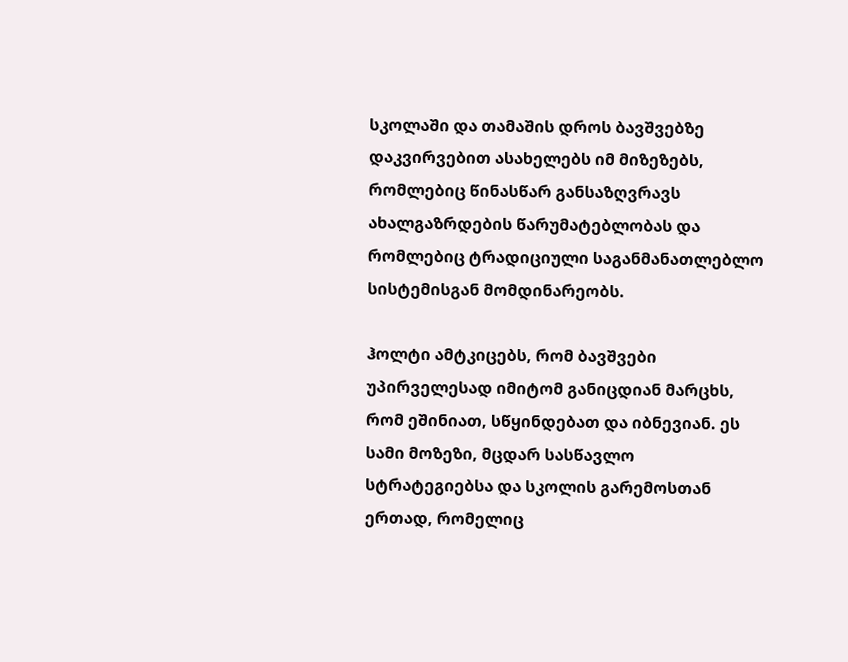სკოლაში და თამაშის დროს ბავშვებზე დაკვირვებით ასახელებს იმ მიზეზებს, რომლებიც წინასწარ განსაზღვრავს ახალგაზრდების წარუმატებლობას და რომლებიც ტრადიციული საგანმანათლებლო სისტემისგან მომდინარეობს.

ჰოლტი ამტკიცებს, რომ ბავშვები უპირველესად იმიტომ განიცდიან მარცხს, რომ ეშინიათ, სწყინდებათ და იბნევიან. ეს სამი მოზეზი, მცდარ სასწავლო სტრატეგიებსა და სკოლის გარემოსთან ერთად, რომელიც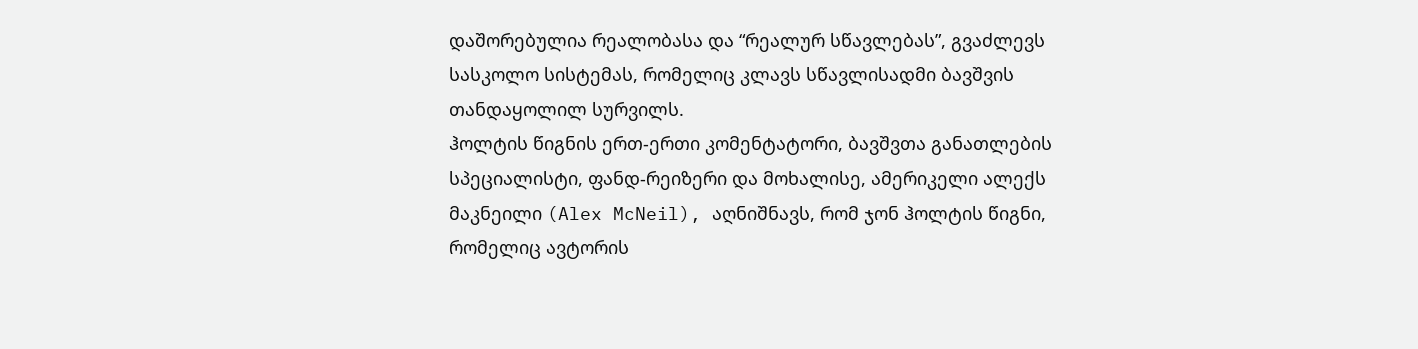დაშორებულია რეალობასა და “რეალურ სწავლებას”, გვაძლევს სასკოლო სისტემას, რომელიც კლავს სწავლისადმი ბავშვის თანდაყოლილ სურვილს.
ჰოლტის წიგნის ერთ-ერთი კომენტატორი, ბავშვთა განათლების სპეციალისტი, ფანდ-რეიზერი და მოხალისე, ამერიკელი ალექს მაკნეილი (Alex McNeil), აღნიშნავს, რომ ჯონ ჰოლტის წიგნი, რომელიც ავტორის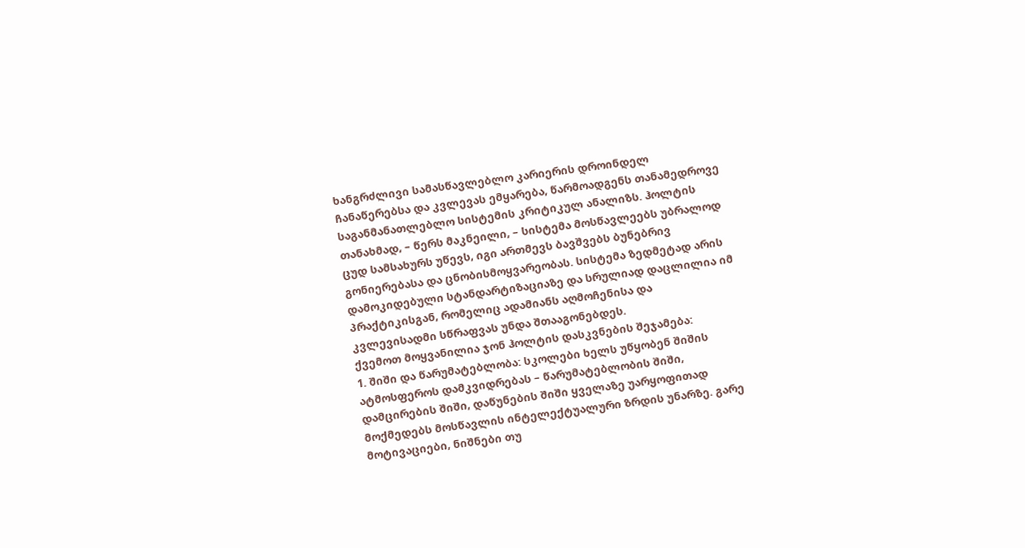ხანგრძლივი სამასწავლებლო კარიერის დროინდელ ჩანაწერებსა და კვლევას ემყარება, წარმოადგენს თანამედროვე საგანმანათლებლო სისტემის კრიტიკულ ანალიზს. ჰოლტის თანახმად, – წერს მაკნეილი, – სისტემა მოსწავლეებს უბრალოდ ცუდ სამსახურს უწევს, იგი ართმევს ბავშვებს ბუნებრივ გონიერებასა და ცნობისმოყვარეობას. სისტემა ზედმეტად არის დამოკიდებული სტანდარტიზაციაზე და სრულიად დაცლილია იმ პრაქტიკისგან, რომელიც ადამიანს აღმოჩენისა და კვლევისადმი სწრაფვას უნდა შთააგონებდეს.
ქვემოთ მოყვანილია ჯონ ჰოლტის დასკვნების შეჯამება:
1. შიში და წარუმატებლობა: სკოლები ხელს უწყობენ შიშის ატმოსფეროს დამკვიდრებას – წარუმატებლობის შიში, დამცირების შიში, დაწუნების შიში ყველაზე უარყოფითად მოქმედებს მოსწავლის ინტელექტუალური ზრდის უნარზე. გარე მოტივაციები, ნიშნები თუ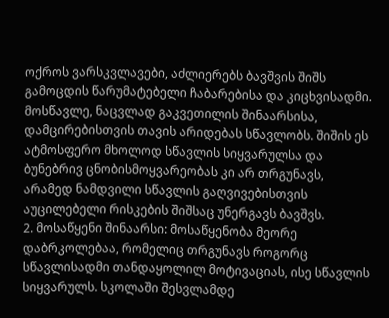ოქროს ვარსკვლავები, აძლიერებს ბავშვის შიშს გამოცდის წარუმატებელი ჩაბარებისა და კიცხვისადმი. მოსწავლე, ნაცვლად გაკვეთილის შინაარსისა, დამცირებისთვის თავის არიდებას სწავლობს. შიშის ეს ატმოსფერო მხოლოდ სწავლის სიყვარულსა და ბუნებრივ ცნობისმოყვარეობას კი არ თრგუნავს, არამედ ნამდვილი სწავლის გაღვივებისთვის აუცილებელი რისკების შიშსაც უნერგავს ბავშვს.
2. მოსაწყენი შინაარსი: მოსაწყენობა მეორე დაბრკოლებაა, რომელიც თრგუნავს როგორც სწავლისადმი თანდაყოლილ მოტივაციას, ისე სწავლის სიყვარულს. სკოლაში შესვლამდე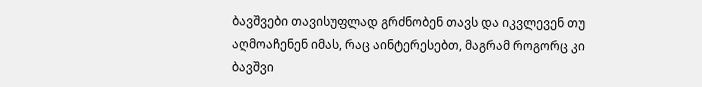ბავშვები თავისუფლად გრძნობენ თავს და იკვლევენ თუ აღმოაჩენენ იმას, რაც აინტერესებთ, მაგრამ როგორც კი ბავშვი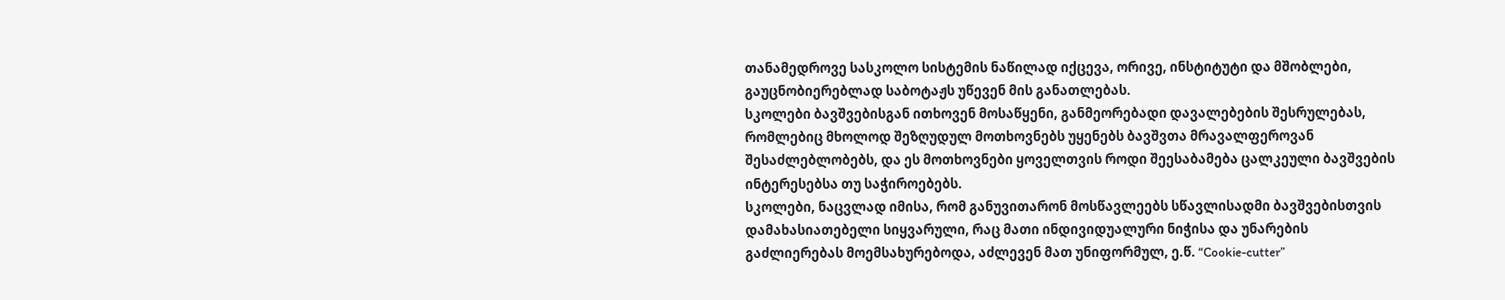თანამედროვე სასკოლო სისტემის ნაწილად იქცევა, ორივე, ინსტიტუტი და მშობლები, გაუცნობიერებლად საბოტაჟს უწევენ მის განათლებას.
სკოლები ბავშვებისგან ითხოვენ მოსაწყენი, განმეორებადი დავალებების შესრულებას, რომლებიც მხოლოდ შეზღუდულ მოთხოვნებს უყენებს ბავშვთა მრავალფეროვან შესაძლებლობებს, და ეს მოთხოვნები ყოველთვის როდი შეესაბამება ცალკეული ბავშვების ინტერესებსა თუ საჭიროებებს.
სკოლები, ნაცვლად იმისა, რომ განუვითარონ მოსწავლეებს სწავლისადმი ბავშვებისთვის დამახასიათებელი სიყვარული, რაც მათი ინდივიდუალური ნიჭისა და უნარების გაძლიერებას მოემსახურებოდა, აძლევენ მათ უნიფორმულ, ე.წ. “Cookie-cutter”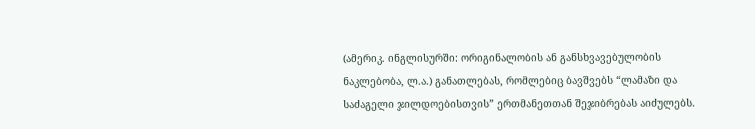(ამერიკ. ინგლისურში: ორიგინალობის ან განსხვავებულობის ნაკლებობა, ლ.ა.) განათლებას, რომლებიც ბავშვებს “ლამაზი და საძაგელი ჯილდოებისთვის” ერთმანეთთან შეჯიბრებას აიძულებს.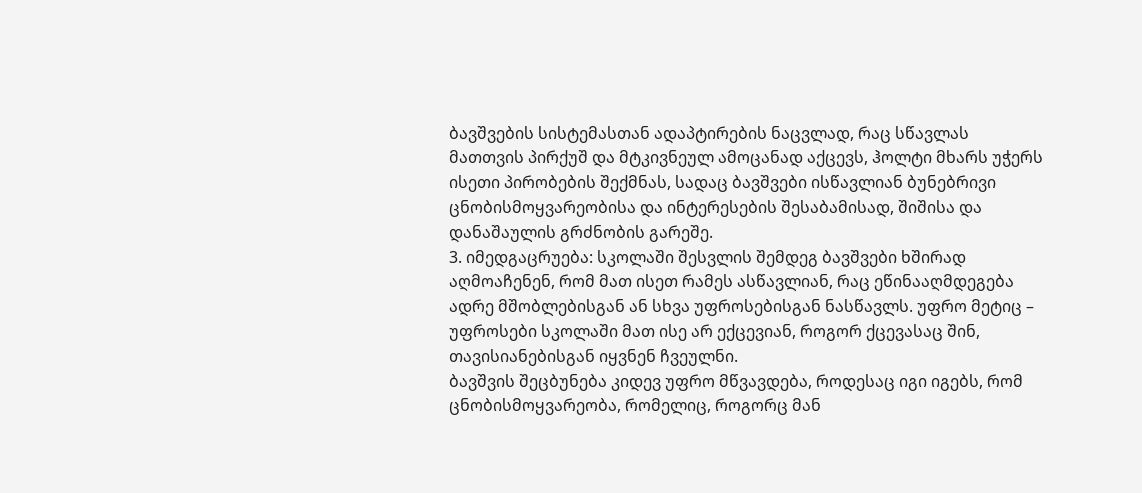ბავშვების სისტემასთან ადაპტირების ნაცვლად, რაც სწავლას მათთვის პირქუშ და მტკივნეულ ამოცანად აქცევს, ჰოლტი მხარს უჭერს ისეთი პირობების შექმნას, სადაც ბავშვები ისწავლიან ბუნებრივი ცნობისმოყვარეობისა და ინტერესების შესაბამისად, შიშისა და დანაშაულის გრძნობის გარეშე.
3. იმედგაცრუება: სკოლაში შესვლის შემდეგ ბავშვები ხშირად აღმოაჩენენ, რომ მათ ისეთ რამეს ასწავლიან, რაც ეწინააღმდეგება ადრე მშობლებისგან ან სხვა უფროსებისგან ნასწავლს. უფრო მეტიც – უფროსები სკოლაში მათ ისე არ ექცევიან, როგორ ქცევასაც შინ, თავისიანებისგან იყვნენ ჩვეულნი.
ბავშვის შეცბუნება კიდევ უფრო მწვავდება, როდესაც იგი იგებს, რომ ცნობისმოყვარეობა, რომელიც, როგორც მან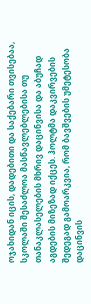ოჯახიდან იცის, დადებითი და საქებარი თვისებაა, სკოლაში შესაძლოა მასწავლებლებისა თუ თანაკლასელების მხრივ დაცინვისა და აბუჩად აგდების მიზეზად იქცეს. ჰოლტმა დაკვირვების შედეგად გამოარკვია, რომ ბავშვების უმეტესობა დაცინვის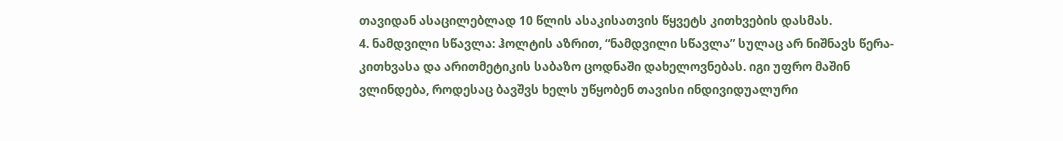თავიდან ასაცილებლად 10 წლის ასაკისათვის წყვეტს კითხვების დასმას.
4. ნამდვილი სწავლა: ჰოლტის აზრით, “ნამდვილი სწავლა” სულაც არ ნიშნავს წერა-კითხვასა და არითმეტიკის საბაზო ცოდნაში დახელოვნებას. იგი უფრო მაშინ ვლინდება, როდესაც ბავშვს ხელს უწყობენ თავისი ინდივიდუალური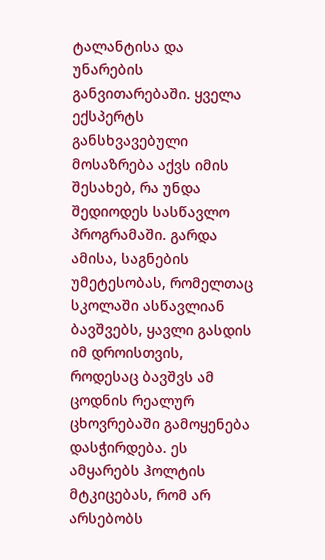ტალანტისა და უნარების განვითარებაში. ყველა ექსპერტს განსხვავებული მოსაზრება აქვს იმის შესახებ, რა უნდა შედიოდეს სასწავლო პროგრამაში. გარდა ამისა, საგნების უმეტესობას, რომელთაც სკოლაში ასწავლიან ბავშვებს, ყავლი გასდის იმ დროისთვის, როდესაც ბავშვს ამ ცოდნის რეალურ ცხოვრებაში გამოყენება დასჭირდება. ეს ამყარებს ჰოლტის მტკიცებას, რომ არ არსებობს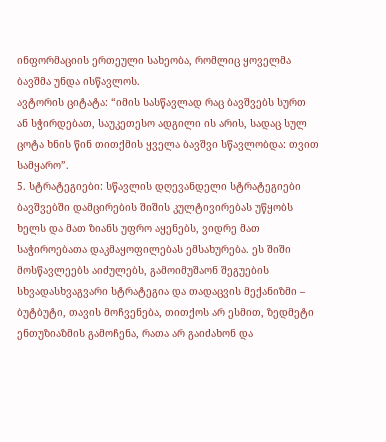ინფორმაციის ერთეული სახეობა, რომლიც ყოველმა ბავშმა უნდა ისწავლოს.
ავტორის ციტატა: “იმის სასწავლად რაც ბავშვებს სურთ ან სჭირდებათ, საუკეთესო ადგილი ის არის, სადაც სულ ცოტა ხნის წინ თითქმის ყველა ბავშვი სწავლობდა: თვით სამყარო”.
5. სტრატეგიები: სწავლის დღევანდელი სტრატეგიები ბავშვებში დამცირების შიშის კულტივირებას უწყობს ხელს და მათ ზიანს უფრო აყენებს, ვიდრე მათ საჭიროებათა დაკმაყოფილებას ემსახურება. ეს შიში მოსწავლეებს აიძულებს, გამოიმუშაონ შეგუების სხვადასხვაგვარი სტრატეგია და თადაცვის მექანიზმი – ბუტბუტი, თავის მოჩვენება, თითქოს არ ესმით, ზედმეტი ენთუზიაზმის გამოჩენა, რათა არ გაიძახონ და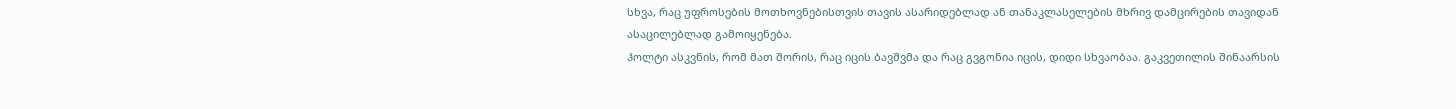სხვა, რაც უფროსების მოთხოვნებისთვის თავის ასარიდებლად ან თანაკლასელების მხრივ დამცირების თავიდან ასაცილებლად გამოიყენება.
ჰოლტი ასკვნის, რომ მათ შორის, რაც იცის ბავშვმა და რაც გვგონია იცის, დიდი სხვაობაა. გაკვეთილის შინაარსის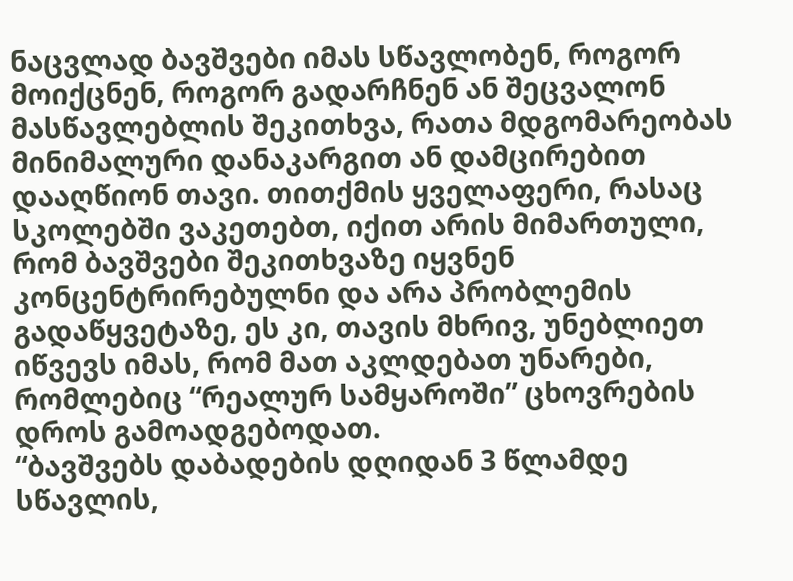ნაცვლად ბავშვები იმას სწავლობენ, როგორ მოიქცნენ, როგორ გადარჩნენ ან შეცვალონ მასწავლებლის შეკითხვა, რათა მდგომარეობას მინიმალური დანაკარგით ან დამცირებით დააღწიონ თავი. თითქმის ყველაფერი, რასაც სკოლებში ვაკეთებთ, იქით არის მიმართული, რომ ბავშვები შეკითხვაზე იყვნენ კონცენტრირებულნი და არა პრობლემის გადაწყვეტაზე, ეს კი, თავის მხრივ, უნებლიეთ იწვევს იმას, რომ მათ აკლდებათ უნარები, რომლებიც “რეალურ სამყაროში” ცხოვრების დროს გამოადგებოდათ.
“ბავშვებს დაბადების დღიდან 3 წლამდე სწავლის,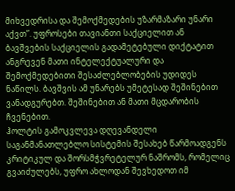მიხვედრისა და შემოქმედების უზარმაზარი უნარი აქვთ”. უფროსები თავიანთი საქციელით ან ბავშვების საქციელის გადამეტებული დიქტატით ანგრევენ მათი ინტელექტუალური და შემოქმედებითი შესაძლებლობების უდიდეს ნაწილს. ბავშვის ამ უნარებს უმეტესად შეშინებით ვანადგურებთ. შეშინებით ან მათი მცდარობის ჩვენებით.
ჰოლტის გამოკვლევა დღევანდელი საგანმანათლებლო სისტემის შესახებ წარმოადგენს კრიტიკულ და შორსმჭვრეტელურ ნაშრომს, რომელიც გვაიძულებს, უფრო ახლოდან შევხედოთ იმ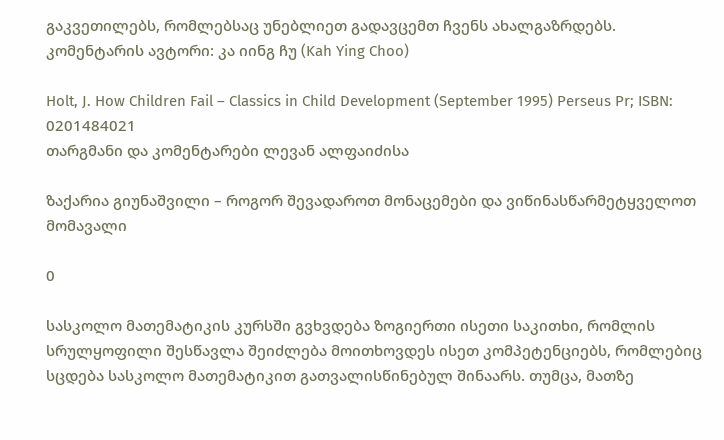გაკვეთილებს, რომლებსაც უნებლიეთ გადავცემთ ჩვენს ახალგაზრდებს.
კომენტარის ავტორი: კა იინგ ჩუ (Kah Ying Choo)

Holt, J. How Children Fail – Classics in Child Development (September 1995) Perseus Pr; ISBN: 0201484021
თარგმანი და კომენტარები ლევან ალფაიძისა

ზაქარია გიუნაშვილი – როგორ შევადაროთ მონაცემები და ვიწინასწარმეტყველოთ მომავალი

0

სასკოლო მათემატიკის კურსში გვხვდება ზოგიერთი ისეთი საკითხი, რომლის სრულყოფილი შესწავლა შეიძლება მოითხოვდეს ისეთ კომპეტენციებს, რომლებიც სცდება სასკოლო მათემატიკით გათვალისწინებულ შინაარს. თუმცა, მათზე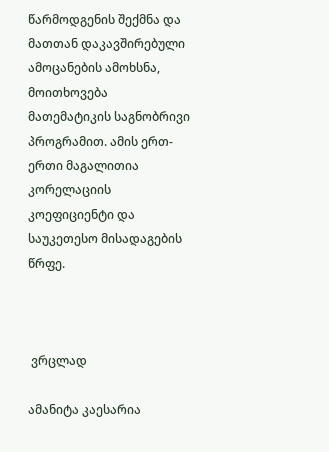წარმოდგენის შექმნა და მათთან დაკავშირებული ამოცანების ამოხსნა, მოითხოვება მათემატიკის საგნობრივი პროგრამით. ამის ერთ-ერთი მაგალითია კორელაციის კოეფიციენტი და საუკეთესო მისადაგების წრფე.



 ვრცლად

ამანიტა კაესარია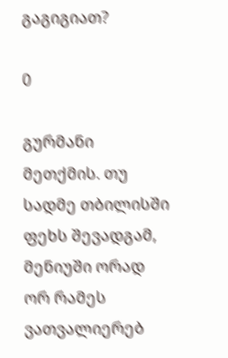გაგიგიათ?

0

გურმანი მეთქმის. თუ სადმე თბილისში ფეხს შევადგამ, მენიუში ორად ორ რამეს ვათვალიერებ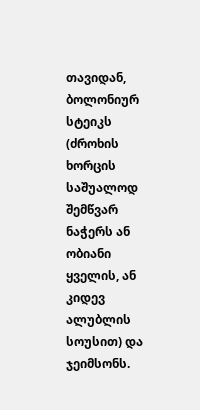თავიდან, ბოლონიურ სტეიკს (ძროხის ხორცის საშუალოდ შემწვარ ნაჭერს ან ობიანი ყველის, ან კიდევ ალუბლის სოუსით) და ჯეიმსონს.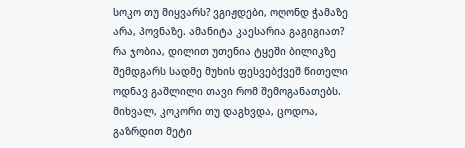სოკო თუ მიყვარს? ვგიჟდები, ოღონდ ჭამაზე არა, პოვნაზე. ამანიტა კაესარია გაგიგიათ? რა ჯობია, დილით უთენია ტყეში ბილიკზე შემდგარს სადმე მუხის ფესვებქვეშ წითელი ოდნავ გაშლილი თავი რომ შემოგანათებს. მიხვალ, კოკორი თუ დაგხვდა, ცოდოა, გაზრდით მეტი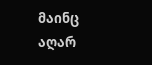მაინც აღარ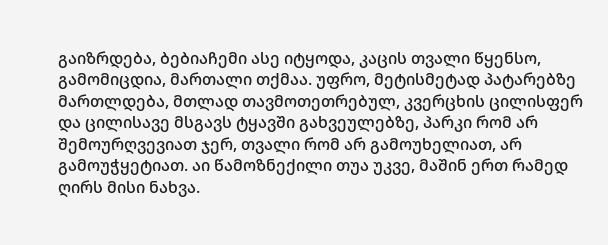გაიზრდება, ბებიაჩემი ასე იტყოდა, კაცის თვალი წყენსო, გამომიცდია, მართალი თქმაა. უფრო, მეტისმეტად პატარებზე მართლდება, მთლად თავმოთეთრებულ, კვერცხის ცილისფერ და ცილისავე მსგავს ტყავში გახვეულებზე, პარკი რომ არ შემოურღვევიათ ჯერ, თვალი რომ არ გამოუხელიათ, არ გამოუჭყეტიათ. აი წამოზნექილი თუა უკვე, მაშინ ერთ რამედ ღირს მისი ნახვა.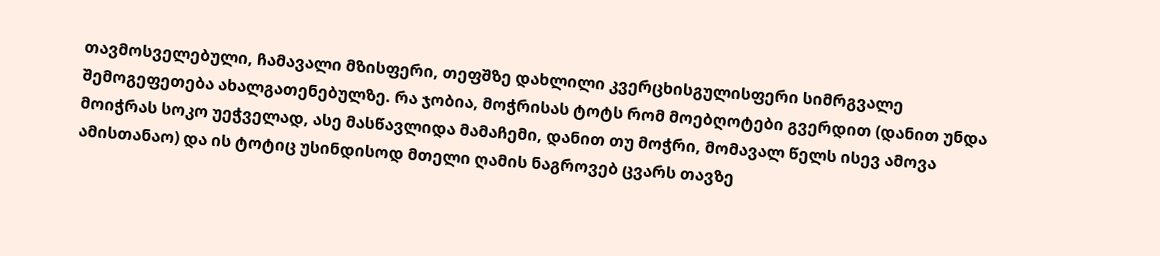თავმოსველებული, ჩამავალი მზისფერი, თეფშზე დახლილი კვერცხისგულისფერი სიმრგვალე შემოგეფეთება ახალგათენებულზე. რა ჯობია, მოჭრისას ტოტს რომ მოებღოტები გვერდით (დანით უნდა მოიჭრას სოკო უეჭველად, ასე მასწავლიდა მამაჩემი, დანით თუ მოჭრი, მომავალ წელს ისევ ამოვა ამისთანაო) და ის ტოტიც უსინდისოდ მთელი ღამის ნაგროვებ ცვარს თავზე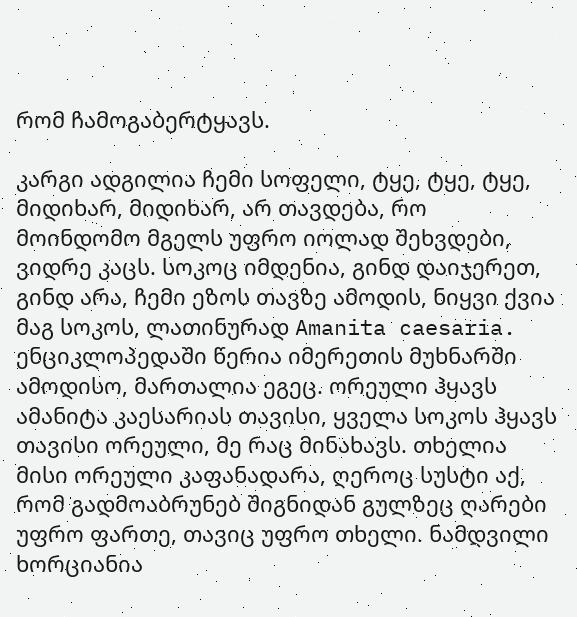რომ ჩამოგაბერტყავს.

კარგი ადგილია ჩემი სოფელი, ტყე, ტყე, ტყე, მიდიხარ, მიდიხარ, არ თავდება, რო მოინდომო მგელს უფრო იოლად შეხვდები, ვიდრე კაცს. სოკოც იმდენია, გინდ დაიჯერეთ, გინდ არა, ჩემი ეზოს თავზე ამოდის, ნიყვი ქვია მაგ სოკოს, ლათინურად Amanita caesaria. ენციკლოპედაში წერია იმერეთის მუხნარში ამოდისო, მართალია ეგეც. ორეული ჰყავს ამანიტა კაესარიას თავისი, ყველა სოკოს ჰყავს თავისი ორეული, მე რაც მინახავს. თხელია მისი ორეული კაფანადარა, ღეროც სუსტი აქ, რომ გადმოაბრუნებ შიგნიდან გულზეც ღარები უფრო ფართე, თავიც უფრო თხელი. ნამდვილი ხორციანია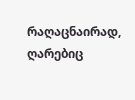რაღაცნაირად, ღარებიც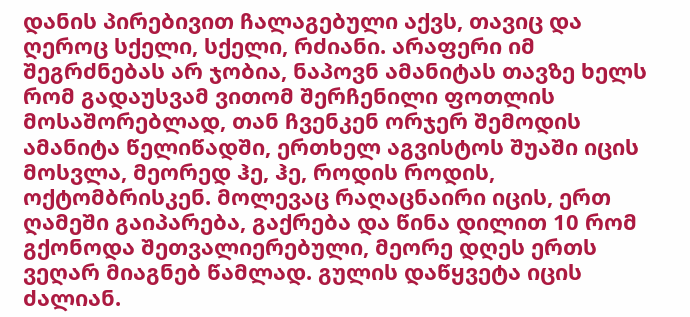დანის პირებივით ჩალაგებული აქვს, თავიც და ღეროც სქელი, სქელი, რძიანი. არაფერი იმ შეგრძნებას არ ჯობია, ნაპოვნ ამანიტას თავზე ხელს რომ გადაუსვამ ვითომ შერჩენილი ფოთლის მოსაშორებლად, თან ჩვენკენ ორჯერ შემოდის ამანიტა წელიწადში, ერთხელ აგვისტოს შუაში იცის მოსვლა, მეორედ ჰე, ჰე, როდის როდის, ოქტომბრისკენ. მოლევაც რაღაცნაირი იცის, ერთ ღამეში გაიპარება, გაქრება და წინა დილით 10 რომ გქონოდა შეთვალიერებული, მეორე დღეს ერთს ვეღარ მიაგნებ წამლად. გულის დაწყვეტა იცის ძალიან.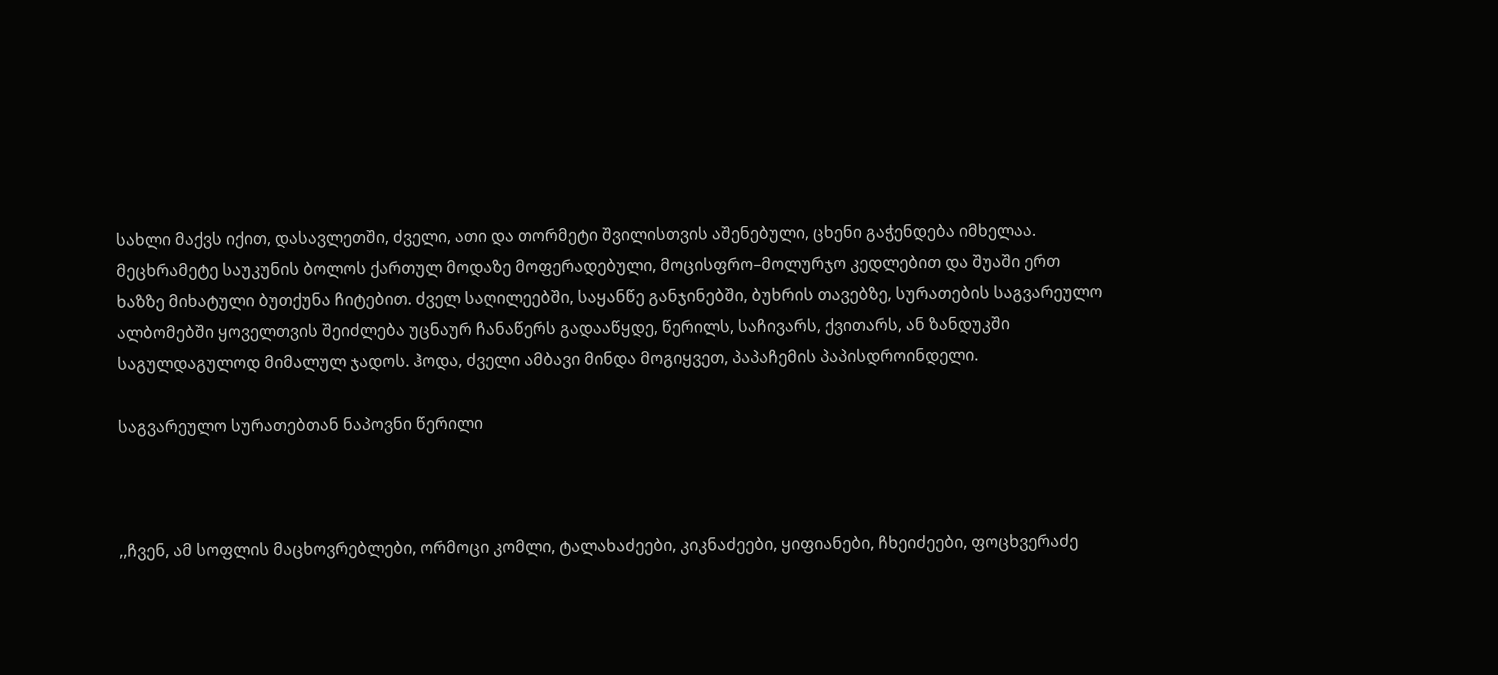სახლი მაქვს იქით, დასავლეთში, ძველი, ათი და თორმეტი შვილისთვის აშენებული, ცხენი გაჭენდება იმხელაა. მეცხრამეტე საუკუნის ბოლოს ქართულ მოდაზე მოფერადებული, მოცისფრო–მოლურჯო კედლებით და შუაში ერთ ხაზზე მიხატული ბუთქუნა ჩიტებით. ძველ საღილეებში, საყანწე განჯინებში, ბუხრის თავებზე, სურათების საგვარეულო ალბომებში ყოველთვის შეიძლება უცნაურ ჩანაწერს გადააწყდე, წერილს, საჩივარს, ქვითარს, ან ზანდუკში საგულდაგულოდ მიმალულ ჯადოს. ჰოდა, ძველი ამბავი მინდა მოგიყვეთ, პაპაჩემის პაპისდროინდელი.

საგვარეულო სურათებთან ნაპოვნი წერილი



,,ჩვენ, ამ სოფლის მაცხოვრებლები, ორმოცი კომლი, ტალახაძეები, კიკნაძეები, ყიფიანები, ჩხეიძეები, ფოცხვერაძე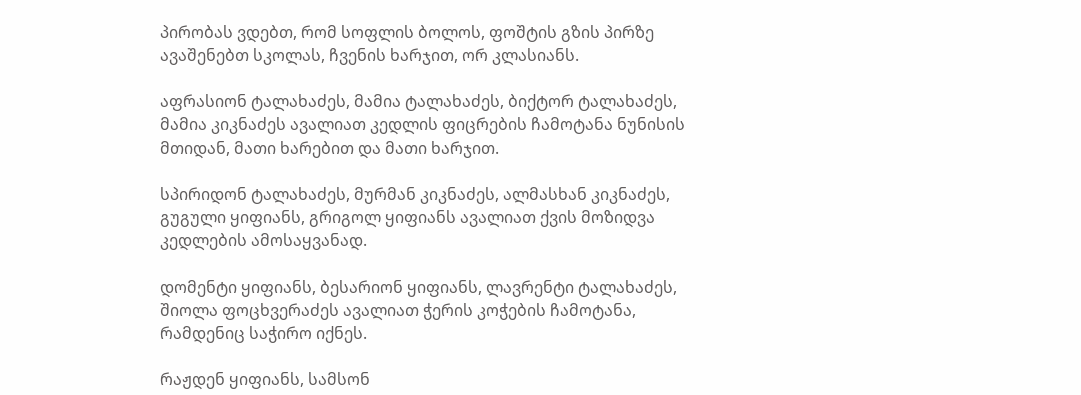პირობას ვდებთ, რომ სოფლის ბოლოს, ფოშტის გზის პირზე ავაშენებთ სკოლას, ჩვენის ხარჯით, ორ კლასიანს.

აფრასიონ ტალახაძეს, მამია ტალახაძეს, ბიქტორ ტალახაძეს, მამია კიკნაძეს ავალიათ კედლის ფიცრების ჩამოტანა ნუნისის მთიდან, მათი ხარებით და მათი ხარჯით.

სპირიდონ ტალახაძეს, მურმან კიკნაძეს, ალმასხან კიკნაძეს, გუგული ყიფიანს, გრიგოლ ყიფიანს ავალიათ ქვის მოზიდვა კედლების ამოსაყვანად.

დომენტი ყიფიანს, ბესარიონ ყიფიანს, ლავრენტი ტალახაძეს, შიოლა ფოცხვერაძეს ავალიათ ჭერის კოჭების ჩამოტანა, რამდენიც საჭირო იქნეს.

რაჟდენ ყიფიანს, სამსონ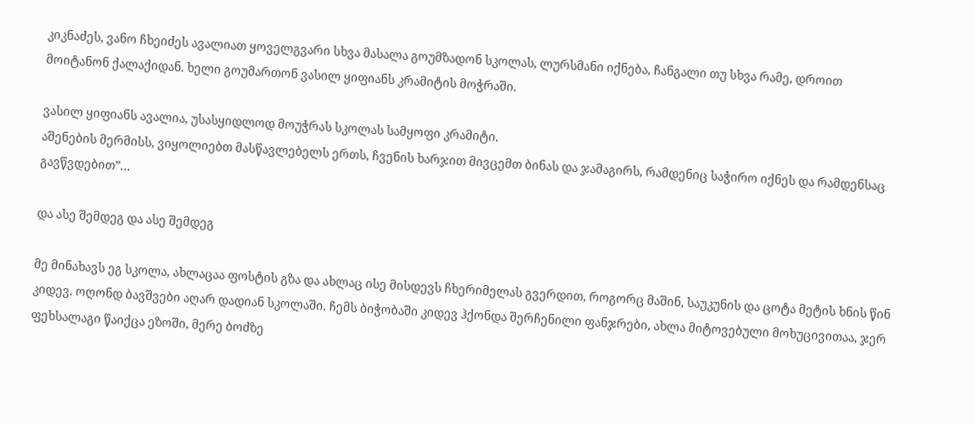კიკნაძეს, ვანო ჩხეიძეს ავალიათ ყოველგვარი სხვა მასალა გოუმზადონ სკოლას, ლურსმანი იქნება, ჩანგალი თუ სხვა რამე, დროით მოიტანონ ქალაქიდან. ხელი გოუმართონ ვასილ ყიფიანს კრამიტის მოჭრაში.

ვასილ ყიფიანს ავალია, უსასყიდლოდ მოუჭრას სკოლას სამყოფი კრამიტი.
აშენების მერმისს, ვიყოლიებთ მასწავლებელს ერთს, ჩვენის ხარჯით მივცემთ ბინას და ჯამაგირს, რამდენიც საჭირო იქნეს და რამდენსაც გავწვდებით”…

და ასე შემდეგ და ასე შემდეგ

მე მინახავს ეგ სკოლა, ახლაცაა ფოსტის გზა და ახლაც ისე მისდევს ჩხერიმელას გვერდით, როგორც მაშინ, საუკუნის და ცოტა მეტის ხნის წინ კიდევ. ოღონდ ბავშვები აღარ დადიან სკოლაში. ჩემს ბიჭობაში კიდევ ჰქონდა შერჩენილი ფანჯრები, ახლა მიტოვებული მოხუცივითაა, ჯერ ფეხსალაგი წაიქცა ეზოში, მერე ბოძზე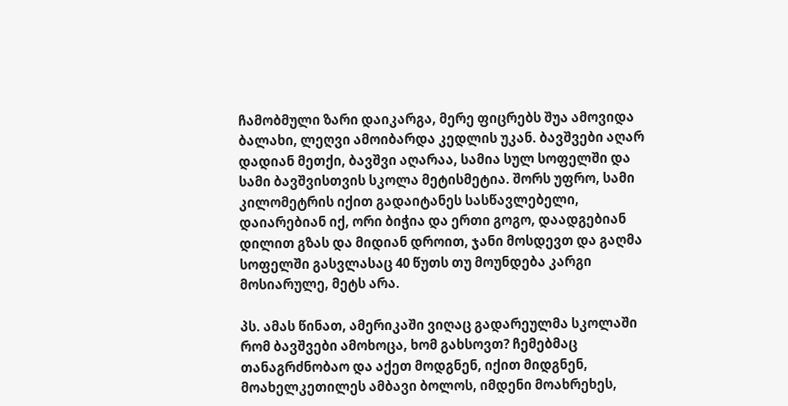ჩამობმული ზარი დაიკარგა, მერე ფიცრებს შუა ამოვიდა ბალახი, ლეღვი ამოიბარდა კედლის უკან. ბავშვები აღარ დადიან მეთქი, ბავშვი აღარაა, სამია სულ სოფელში და სამი ბავშვისთვის სკოლა მეტისმეტია. შორს უფრო, სამი კილომეტრის იქით გადაიტანეს სასწავლებელი, დაიარებიან იქ, ორი ბიჭია და ერთი გოგო, დაადგებიან დილით გზას და მიდიან დროით, ჯანი მოსდევთ და გაღმა სოფელში გასვლასაც 40 წუთს თუ მოუნდება კარგი მოსიარულე, მეტს არა.

პს. ამას წინათ, ამერიკაში ვიღაც გადარეულმა სკოლაში რომ ბავშვები ამოხოცა, ხომ გახსოვთ? ჩემებმაც თანაგრძნობაო და აქეთ მოდგნენ, იქით მიდგნენ, მოახელკეთილეს ამბავი ბოლოს, იმდენი მოახრეხეს,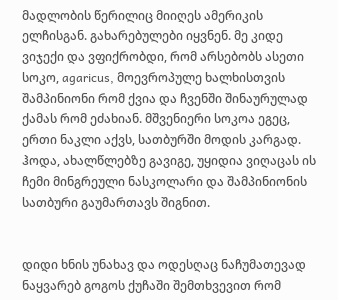მადლობის წერილიც მიიღეს ამერიკის ელჩისგან. გახარებულები იყვნენ. მე კიდე ვიჯექი და ვფიქრობდი, რომ არსებობს ასეთი სოკო, agaricus, მოევროპულე ხალხისთვის შამპინიონი რომ ქვია და ჩვენში შინაურულად ქამას რომ ეძახიან. მშვენიერი სოკოა ეგეც, ერთი ნაკლი აქვს, სათბურში მოდის კარგად. ჰოდა, ახალწლებზე გავიგე, უყიდია ვიღაცას ის ჩემი მინგრეული ნასკოლარი და შამპინიონის სათბური გაუმართავს შიგნით.


დიდი ხნის უნახავ და ოდესღაც ნაჩუმათევად ნაყვარებ გოგოს ქუჩაში შემთხვევით რომ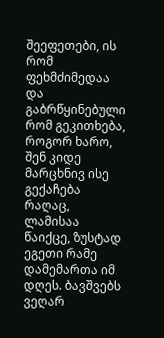შეეფეთები, ის რომ ფეხმძიმედაა და გაბრწყინებული რომ გეკითხება, როგორ ხარო, შენ კიდე მარცხნივ ისე გექაჩება რაღაც, ლამისაა წაიქცე, ზუსტად ეგეთი რამე დამემართა იმ დღეს. ბავშვებს ვეღარ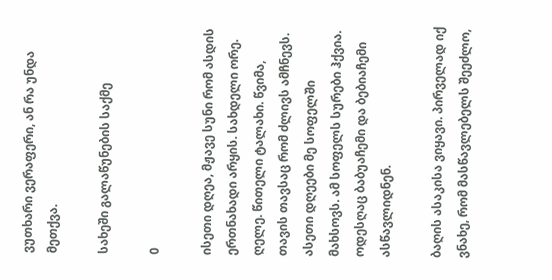ვუთხარი ვერაფერი, ან რა უნდა მეთქვა.

სახეში გალაწუნების საქმე

0

ისეთი დღეა, მჟავე სუნი რომ ასდის ერთნახადი არყის. სახდელი ორე. ღელე. წითელი ტალახი. წვიმა, თავის თავსაც რომ ძლივს ამჩნევს. ასეთი დღეები მე სოფელში მახსოვს. ამ სოფელს სურები ჰქვია. ოდესღაც ბაბუაჩემი და ბებიაჩემი ასწავლიდნენ.

ბაღის ასაკისა ვიყავი. პირველად იქ ვნახე, რომ მასწავლებელს შეეძლო,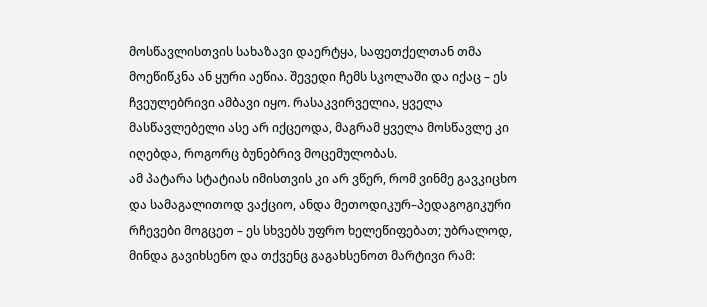მოსწავლისთვის სახაზავი დაერტყა, საფეთქელთან თმა მოეწიწკნა ან ყური აეწია. შევედი ჩემს სკოლაში და იქაც – ეს ჩვეულებრივი ამბავი იყო. რასაკვირველია, ყველა მასწავლებელი ასე არ იქცეოდა, მაგრამ ყველა მოსწავლე კი იღებდა, როგორც ბუნებრივ მოცემულობას.
ამ პატარა სტატიას იმისთვის კი არ ვწერ, რომ ვინმე გავკიცხო და სამაგალითოდ ვაქციო, ანდა მეთოდიკურ–პედაგოგიკური რჩევები მოგცეთ – ეს სხვებს უფრო ხელეწიფებათ; უბრალოდ, მინდა გავიხსენო და თქვენც გაგახსენოთ მარტივი რამ: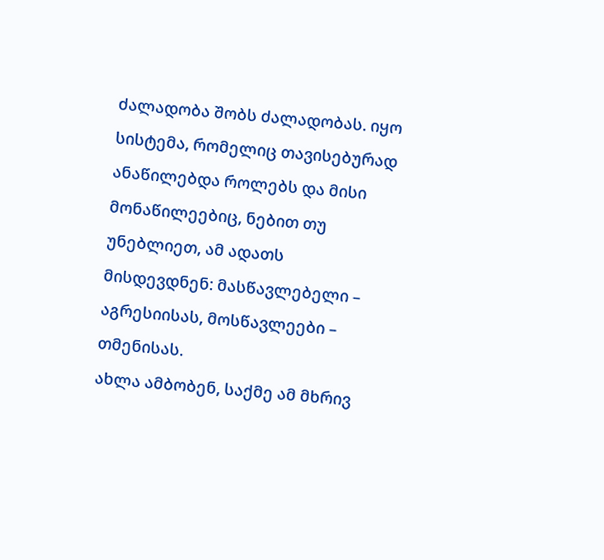ძალადობა შობს ძალადობას. იყო სისტემა, რომელიც თავისებურად ანაწილებდა როლებს და მისი მონაწილეებიც, ნებით თუ უნებლიეთ, ამ ადათს მისდევდნენ: მასწავლებელი – აგრესიისას, მოსწავლეები – თმენისას.
ახლა ამბობენ, საქმე ამ მხრივ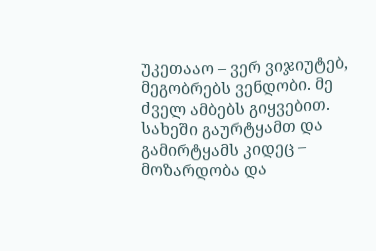უკეთააო – ვერ ვიჯიუტებ, მეგობრებს ვენდობი. მე ძველ ამბებს გიყვებით.
სახეში გაურტყამთ და გამირტყამს კიდეც – მოზარდობა და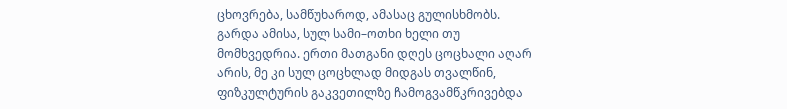ცხოვრება, სამწუხაროდ, ამასაც გულისხმობს. გარდა ამისა, სულ სამი–ოთხი ხელი თუ მომხვედრია. ერთი მათგანი დღეს ცოცხალი აღარ არის, მე კი სულ ცოცხლად მიდგას თვალწინ, ფიზკულტურის გაკვეთილზე ჩამოგვამწკრივებდა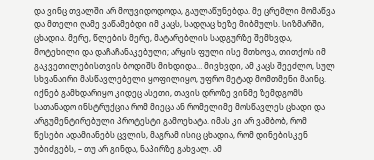და ვინც თვალში არ მოუვიდოდოდა, გაულაწუნებდა. მე ცრემლი მომაწვა და მთელი ღამე ვაწამებდი იმ კაცს, სადღაც ხეზე მიბმულს. სიზმარში, ცხადია. მერე, წლების მერე, მატარებლის სადგურზე შემხვდა, მოტეხილი და დაჩაჩანაკებული; არყის ფული ისე მთხოვა, თითქოს იმ გაკვეთილებისთვის ბოდიშს მიხდიდა… მივხვდი, ამ კაცს შეეძლო, სულ სხვანაირი მასწავლებელი ყოფილიყო, უფრო მეტად მომთმენი მაინც. იქნებ გამხდარიყო კიდეც ასეთი, თავის დროზე ვინმე ზემდგომს სათანადო ინსტრუქცია რომ მიეცა ან რომელიმე მოსწავლეს ცხადი და არგუმენტირებული პროტესტი გამოეხატა. იმას კი არ ვამბობ, რომ წესები ადამიანებს ცვლის, მაგრამ ისიც ცხადია, რომ დინებისკენ უბიძგებს, – თუ არ გინდა, ნაპირზე გახვალ. ამ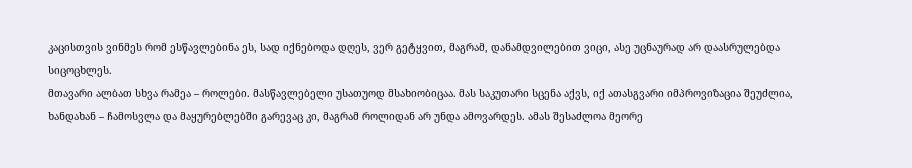კაცისთვის ვინმეს რომ ესწავლებინა ეს, სად იქნებოდა დღეს, ვერ გეტყვით, მაგრამ, დანამდვილებით ვიცი, ასე უცნაურად არ დაასრულებდა სიცოცხლეს.
მთავარი ალბათ სხვა რამეა – როლები. მასწავლებელი უსათუოდ მსახიობიცაა. მას საკუთარი სცენა აქვს, იქ ათასგვარი იმპროვიზაცია შეუძლია, ხანდახან – ჩამოსვლა და მაყურებლებში გარევაც კი, მაგრამ როლიდან არ უნდა ამოვარდეს. ამას შესაძლოა მეორე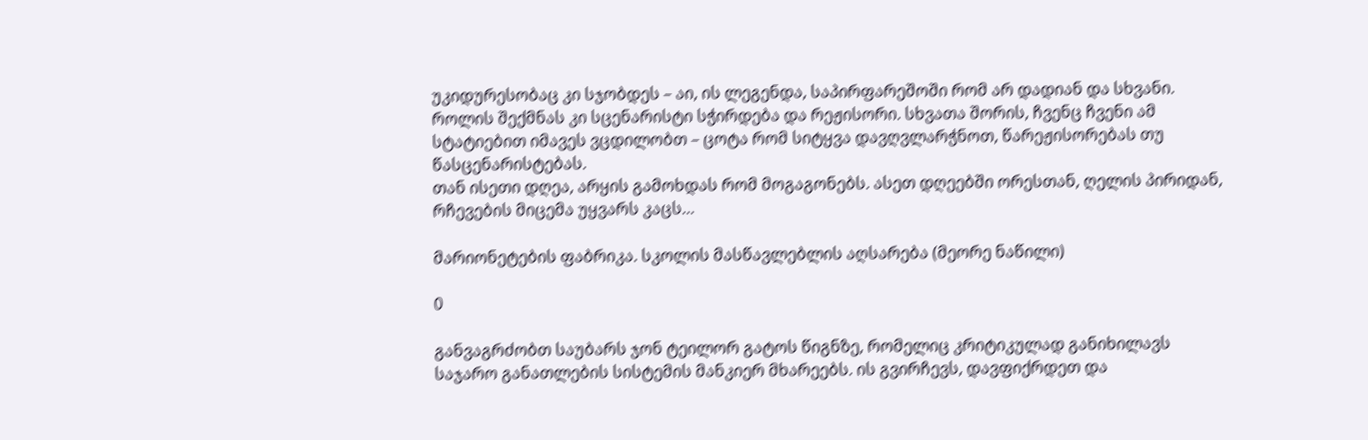უკიდურესობაც კი სჯობდეს – აი, ის ლეგენდა, საპირფარეშოში რომ არ დადიან და სხვანი. როლის შექმნას კი სცენარისტი სჭირდება და რეჟისორი. სხვათა შორის, ჩვენც ჩვენი ამ სტატიებით იმავეს ვცდილობთ – ცოტა რომ სიტყვა დავღვლარჭნოთ, წარეჟისორებას თუ წასცენარისტებას.
თან ისეთი დღეა, არყის გამოხდას რომ მოგაგონებს. ასეთ დღეებში ორესთან, ღელის პირიდან, რჩევების მიცემა უყვარს კაცს…

მარიონეტების ფაბრიკა. სკოლის მასწავლებლის აღსარება (მეორე ნაწილი)

0

განვაგრძობთ საუბარს ჯონ ტეილორ გატოს წიგნზე, რომელიც კრიტიკულად განიხილავს საჯარო განათლების სისტემის მანკიერ მხარეებს. ის გვირჩევს, დავფიქრდეთ და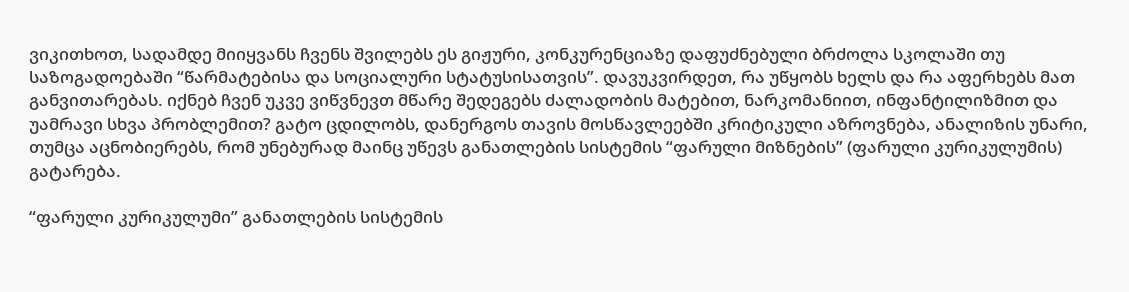ვიკითხოთ, სადამდე მიიყვანს ჩვენს შვილებს ეს გიჟური, კონკურენციაზე დაფუძნებული ბრძოლა სკოლაში თუ საზოგადოებაში “წარმატებისა და სოციალური სტატუსისათვის”. დავუკვირდეთ, რა უწყობს ხელს და რა აფერხებს მათ განვითარებას. იქნებ ჩვენ უკვე ვიწვნევთ მწარე შედეგებს ძალადობის მატებით, ნარკომანიით, ინფანტილიზმით და უამრავი სხვა პრობლემით? გატო ცდილობს, დანერგოს თავის მოსწავლეებში კრიტიკული აზროვნება, ანალიზის უნარი, თუმცა აცნობიერებს, რომ უნებურად მაინც უწევს განათლების სისტემის “ფარული მიზნების” (ფარული კურიკულუმის) გატარება.

“ფარული კურიკულუმი” განათლების სისტემის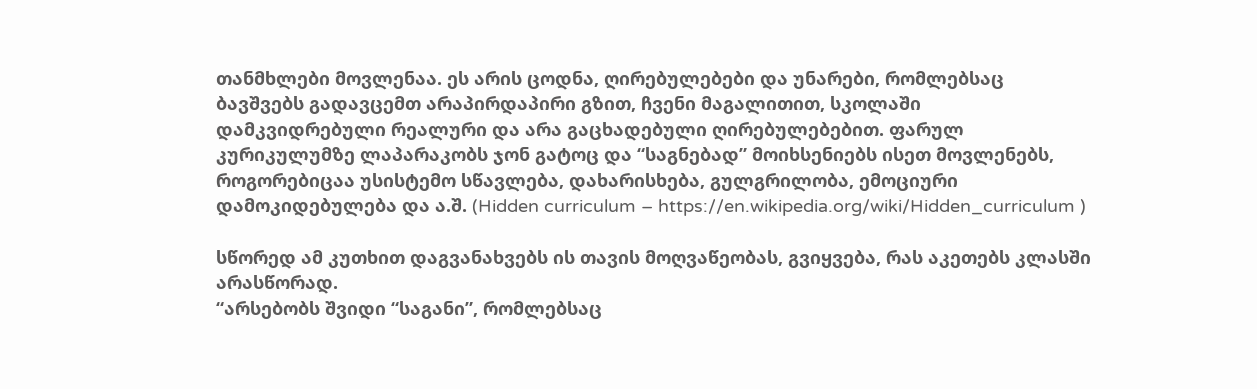თანმხლები მოვლენაა. ეს არის ცოდნა, ღირებულებები და უნარები, რომლებსაც ბავშვებს გადავცემთ არაპირდაპირი გზით, ჩვენი მაგალითით, სკოლაში დამკვიდრებული რეალური და არა გაცხადებული ღირებულებებით. ფარულ კურიკულუმზე ლაპარაკობს ჯონ გატოც და “საგნებად” მოიხსენიებს ისეთ მოვლენებს, როგორებიცაა უსისტემო სწავლება, დახარისხება, გულგრილობა, ემოციური დამოკიდებულება და ა.შ. (Hidden curriculum – https://en.wikipedia.org/wiki/Hidden_curriculum )

სწორედ ამ კუთხით დაგვანახვებს ის თავის მოღვაწეობას, გვიყვება, რას აკეთებს კლასში არასწორად.
“არსებობს შვიდი “საგანი”, რომლებსაც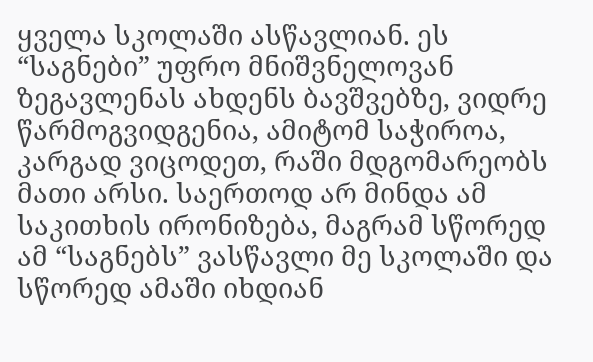ყველა სკოლაში ასწავლიან. ეს “საგნები” უფრო მნიშვნელოვან ზეგავლენას ახდენს ბავშვებზე, ვიდრე წარმოგვიდგენია, ამიტომ საჭიროა, კარგად ვიცოდეთ, რაში მდგომარეობს მათი არსი. საერთოდ არ მინდა ამ საკითხის ირონიზება, მაგრამ სწორედ ამ “საგნებს” ვასწავლი მე სკოლაში და სწორედ ამაში იხდიან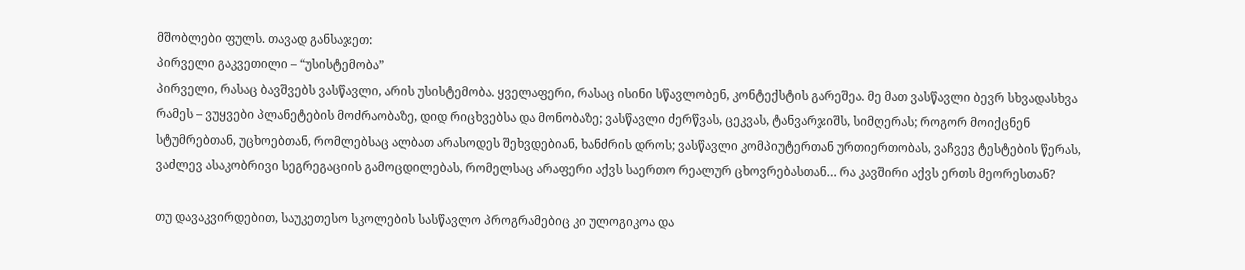მშობლები ფულს. თავად განსაჯეთ:
პირველი გაკვეთილი – “უსისტემობა”
პირველი, რასაც ბავშვებს ვასწავლი, არის უსისტემობა. ყველაფერი, რასაც ისინი სწავლობენ, კონტექსტის გარეშეა. მე მათ ვასწავლი ბევრ სხვადასხვა რამეს – ვუყვები პლანეტების მოძრაობაზე, დიდ რიცხვებსა და მონობაზე; ვასწავლი ძერწვას, ცეკვას, ტანვარჯიშს, სიმღერას; როგორ მოიქცნენ სტუმრებთან, უცხოებთან, რომლებსაც ალბათ არასოდეს შეხვდებიან, ხანძრის დროს; ვასწავლი კომპიუტერთან ურთიერთობას, ვაჩვევ ტესტების წერას, ვაძლევ ასაკობრივი სეგრეგაციის გამოცდილებას, რომელსაც არაფერი აქვს საერთო რეალურ ცხოვრებასთან… რა კავშირი აქვს ერთს მეორესთან?

თუ დავაკვირდებით, საუკეთესო სკოლების სასწავლო პროგრამებიც კი ულოგიკოა და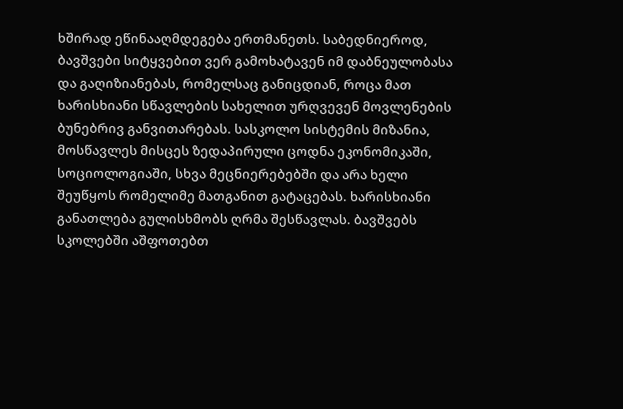ხშირად ეწინააღმდეგება ერთმანეთს. საბედნიეროდ, ბავშვები სიტყვებით ვერ გამოხატავენ იმ დაბნეულობასა და გაღიზიანებას, რომელსაც განიცდიან, როცა მათ ხარისხიანი სწავლების სახელით ურღვევენ მოვლენების ბუნებრივ განვითარებას. სასკოლო სისტემის მიზანია, მოსწავლეს მისცეს ზედაპირული ცოდნა ეკონომიკაში, სოციოლოგიაში, სხვა მეცნიერებებში და არა ხელი შეუწყოს რომელიმე მათგანით გატაცებას. ხარისხიანი განათლება გულისხმობს ღრმა შესწავლას. ბავშვებს სკოლებში აშფოთებთ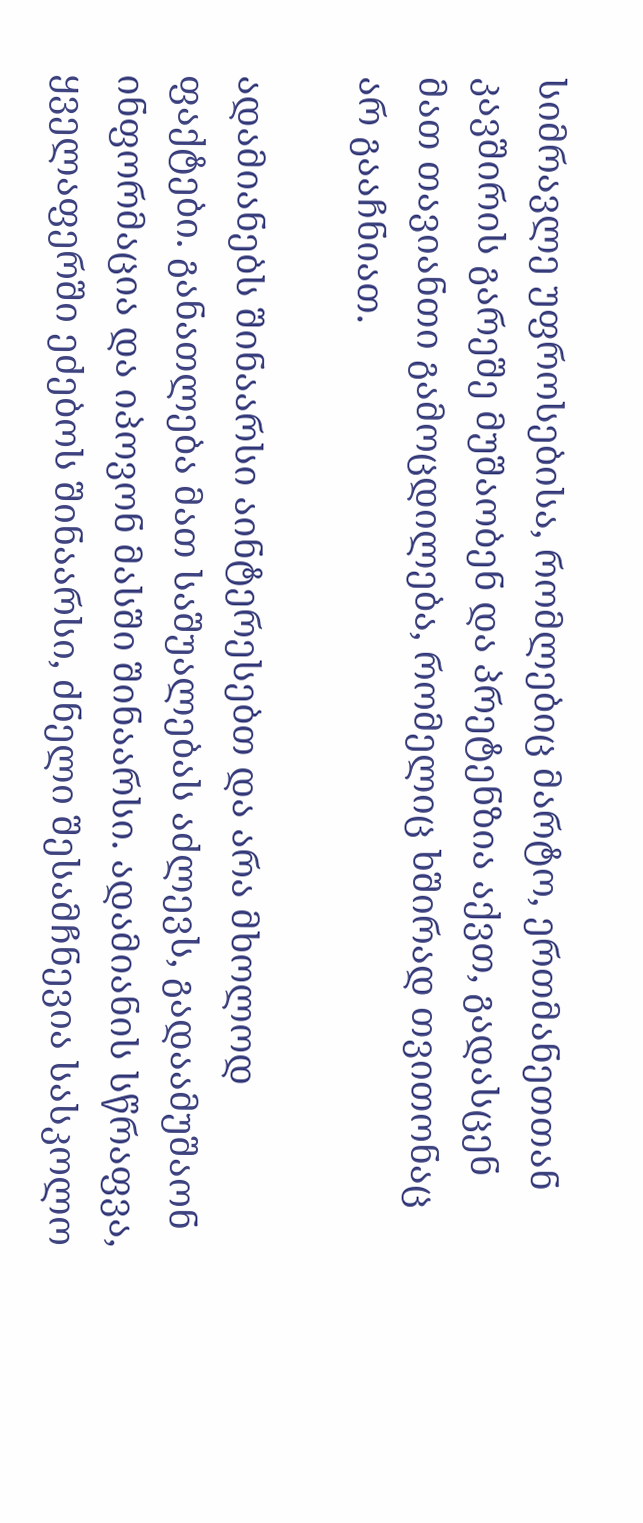სიმრავლე უფროსებისა, რომლებიც მარტო, ერთმანეთთან კავშირის გარეშე მუშაობენ და პრეტენზია აქვთ, გადასცენ მათ თავიანთი გამოცდილება, რომელიც ხშირად თვითონაც არ გააჩნიათ.

ადამიანებს შინაარსი აინტერესებთ და არა მხოლოდ ფაქტები. განათლება მათ საშუალებას აძლევს, გადაამუშაონ ინფორმაცია და იპოვონ მასში შინაარსი. ადამიანის სწრაფვა, ყველაფერში ეძებოს შინაარსი, ძნელი შესამჩნევია სასკოლო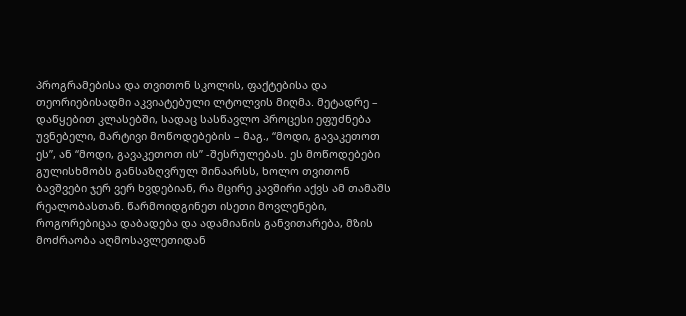პროგრამებისა და თვითონ სკოლის, ფაქტებისა და თეორიებისადმი აკვიატებული ლტოლვის მიღმა. მეტადრე – დაწყებით კლასებში, სადაც სასწავლო პროცესი ეფუძნება უვნებელი, მარტივი მოწოდებების – მაგ., “მოდი, გავაკეთოთ ეს”, ან “მოდი, გავაკეთოთ ის” -შესრულებას. ეს მოწოდებები გულისხმობს განსაზღვრულ შინაარსს, ხოლო თვითონ ბავშვები ჯერ ვერ ხვდებიან, რა მცირე კავშირი აქვს ამ თამაშს რეალობასთან. წარმოიდგინეთ ისეთი მოვლენები, როგორებიცაა დაბადება და ადამიანის განვითარება, მზის მოძრაობა აღმოსავლეთიდან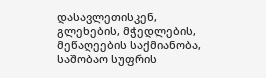დასავლეთისკენ, გლეხების, მჭედლების, მეწაღეების საქმიანობა, საშობაო სუფრის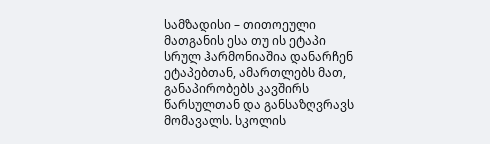სამზადისი – თითოეული მათგანის ესა თუ ის ეტაპი სრულ ჰარმონიაშია დანარჩენ ეტაპებთან, ამართლებს მათ, განაპირობებს კავშირს წარსულთან და განსაზღვრავს მომავალს. სკოლის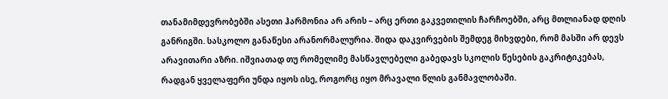თანამიმდევრობებში ასეთი ჰარმონია არ არის – არც ერთი გაკვეთილის ჩარჩოებში, არც მთლიანად დღის განრიგში. სასკოლო განაწესი არანორმალურია. შიდა დაკვირვების შემდეგ მიხვდები, რომ მასში არ დევს არავითარი აზრი. იშვიათად თუ რომელიმე მასწავლებელი გაბედავს სკოლის წესების გაკრიტიკებას, რადგან ყველაფერი უნდა იყოს ისე, როგორც იყო მრავალი წლის განმავლობაში.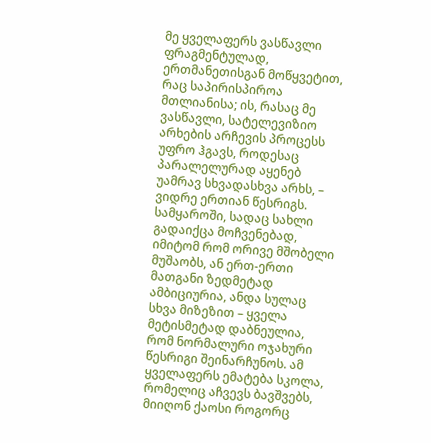მე ყველაფერს ვასწავლი ფრაგმენტულად, ერთმანეთისგან მოწყვეტით, რაც საპირისპიროა მთლიანისა; ის, რასაც მე ვასწავლი, სატელევიზიო არხების არჩევის პროცესს უფრო ჰგავს, როდესაც პარალელურად აყენებ უამრავ სხვადასხვა არხს, – ვიდრე ერთიან წესრიგს. სამყაროში, სადაც სახლი გადაიქცა მოჩვენებად, იმიტომ რომ ორივე მშობელი მუშაობს, ან ერთ-ერთი მათგანი ზედმეტად ამბიციურია, ანდა სულაც სხვა მიზეზით – ყველა მეტისმეტად დაბნეულია, რომ ნორმალური ოჯახური წესრიგი შეინარჩუნოს. ამ ყველაფერს ემატება სკოლა, რომელიც აჩვევს ბავშვებს, მიიღონ ქაოსი როგორც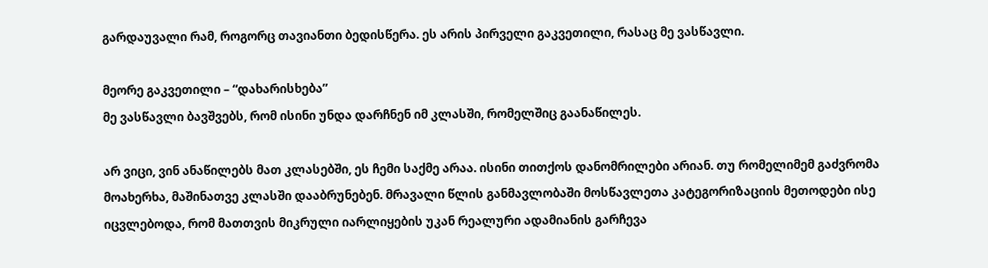გარდაუვალი რამ, როგორც თავიანთი ბედისწერა. ეს არის პირველი გაკვეთილი, რასაც მე ვასწავლი.

მეორე გაკვეთილი – “დახარისხება”
მე ვასწავლი ბავშვებს, რომ ისინი უნდა დარჩნენ იმ კლასში, რომელშიც გაანაწილეს.

არ ვიცი, ვინ ანაწილებს მათ კლასებში, ეს ჩემი საქმე არაა. ისინი თითქოს დანომრილები არიან. თუ რომელიმემ გაძვრომა მოახერხა, მაშინათვე კლასში დააბრუნებენ. მრავალი წლის განმავლობაში მოსწავლეთა კატეგორიზაციის მეთოდები ისე იცვლებოდა, რომ მათთვის მიკრული იარლიყების უკან რეალური ადამიანის გარჩევა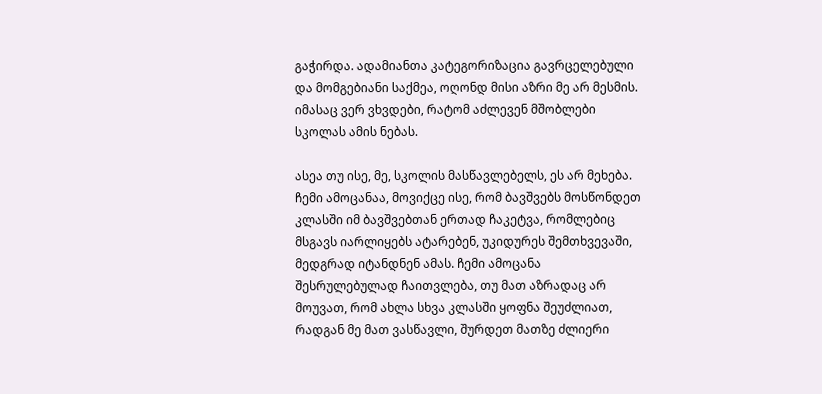გაჭირდა. ადამიანთა კატეგორიზაცია გავრცელებული და მომგებიანი საქმეა, ოღონდ მისი აზრი მე არ მესმის. იმასაც ვერ ვხვდები, რატომ აძლევენ მშობლები სკოლას ამის ნებას.

ასეა თუ ისე, მე, სკოლის მასწავლებელს, ეს არ მეხება. ჩემი ამოცანაა, მოვიქცე ისე, რომ ბავშვებს მოსწონდეთ კლასში იმ ბავშვებთან ერთად ჩაკეტვა, რომლებიც მსგავს იარლიყებს ატარებენ, უკიდურეს შემთხვევაში, მედგრად იტანდნენ ამას. ჩემი ამოცანა შესრულებულად ჩაითვლება, თუ მათ აზრადაც არ მოუვათ, რომ ახლა სხვა კლასში ყოფნა შეუძლიათ, რადგან მე მათ ვასწავლი, შურდეთ მათზე ძლიერი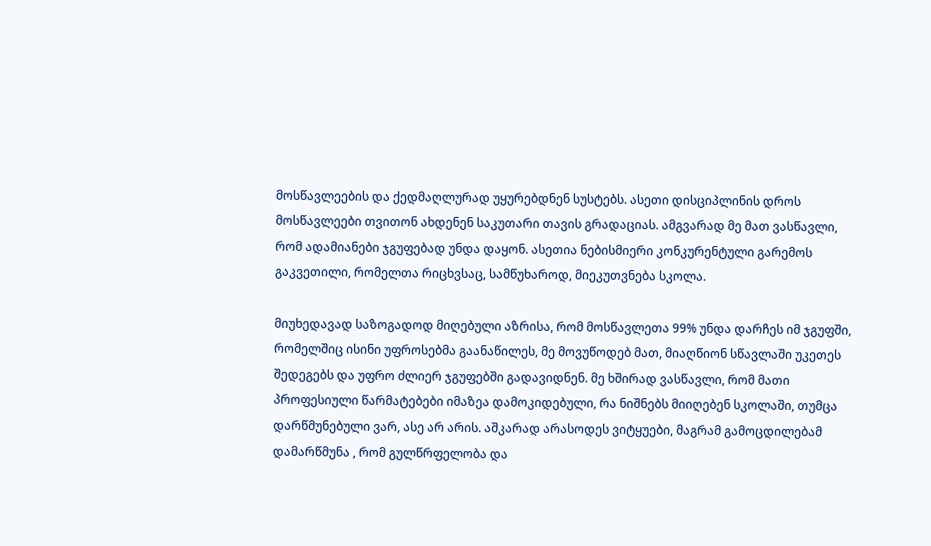მოსწავლეების და ქედმაღლურად უყურებდნენ სუსტებს. ასეთი დისციპლინის დროს მოსწავლეები თვითონ ახდენენ საკუთარი თავის გრადაციას. ამგვარად მე მათ ვასწავლი, რომ ადამიანები ჯგუფებად უნდა დაყონ. ასეთია ნებისმიერი კონკურენტული გარემოს გაკვეთილი, რომელთა რიცხვსაც, სამწუხაროდ, მიეკუთვნება სკოლა.

მიუხედავად საზოგადოდ მიღებული აზრისა, რომ მოსწავლეთა 99% უნდა დარჩეს იმ ჯგუფში, რომელშიც ისინი უფროსებმა გაანაწილეს, მე მოვუწოდებ მათ, მიაღწიონ სწავლაში უკეთეს შედეგებს და უფრო ძლიერ ჯგუფებში გადავიდნენ. მე ხშირად ვასწავლი, რომ მათი პროფესიული წარმატებები იმაზეა დამოკიდებული, რა ნიშნებს მიიღებენ სკოლაში, თუმცა დარწმუნებული ვარ, ასე არ არის. აშკარად არასოდეს ვიტყუები, მაგრამ გამოცდილებამ დამარწმუნა , რომ გულწრფელობა და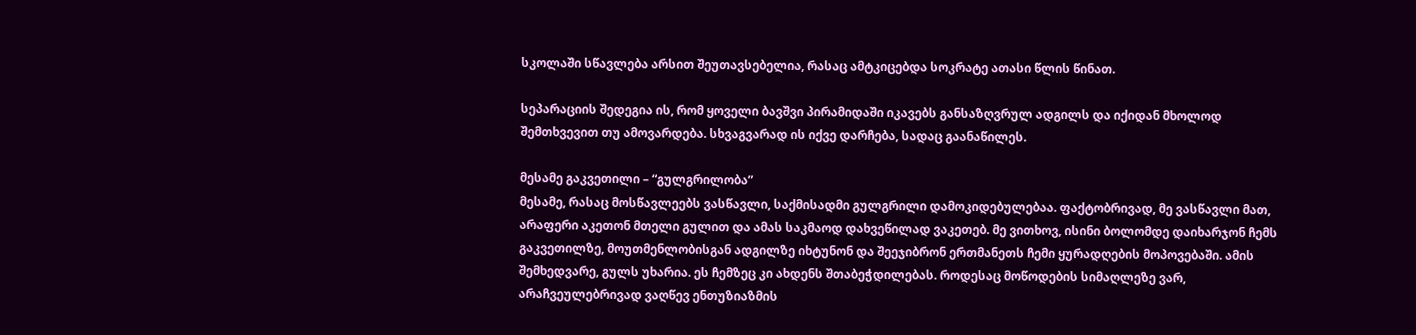სკოლაში სწავლება არსით შეუთავსებელია, რასაც ამტკიცებდა სოკრატე ათასი წლის წინათ.

სეპარაციის შედეგია ის, რომ ყოველი ბავშვი პირამიდაში იკავებს განსაზღვრულ ადგილს და იქიდან მხოლოდ შემთხვევით თუ ამოვარდება. სხვაგვარად ის იქვე დარჩება, სადაც გაანაწილეს.

მესამე გაკვეთილი – “გულგრილობა”
მესამე, რასაც მოსწავლეებს ვასწავლი, საქმისადმი გულგრილი დამოკიდებულებაა. ფაქტობრივად, მე ვასწავლი მათ, არაფერი აკეთონ მთელი გულით და ამას საკმაოდ დახვეწილად ვაკეთებ. მე ვითხოვ, ისინი ბოლომდე დაიხარჯონ ჩემს გაკვეთილზე, მოუთმენლობისგან ადგილზე იხტუნონ და შეეჯიბრონ ერთმანეთს ჩემი ყურადღების მოპოვებაში. ამის შემხედვარე, გულს უხარია. ეს ჩემზეც კი ახდენს შთაბეჭდილებას. როდესაც მოწოდების სიმაღლეზე ვარ, არაჩვეულებრივად ვაღწევ ენთუზიაზმის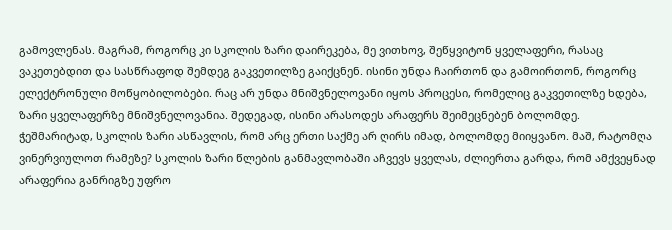გამოვლენას. მაგრამ, როგორც კი სკოლის ზარი დაირეკება, მე ვითხოვ, შეწყვიტონ ყველაფერი, რასაც ვაკეთებდით და სასწრაფოდ შემდეგ გაკვეთილზე გაიქცნენ. ისინი უნდა ჩაირთონ და გამოირთონ, როგორც ელექტრონული მოწყობილობები. რაც არ უნდა მნიშვნელოვანი იყოს პროცესი, რომელიც გაკვეთილზე ხდება, ზარი ყველაფერზე მნიშვნელოვანია. შედეგად, ისინი არასოდეს არაფერს შეიმეცნებენ ბოლომდე. ჭეშმარიტად, სკოლის ზარი ასწავლის, რომ არც ერთი საქმე არ ღირს იმად, ბოლომდე მიიყვანო. მაშ, რატომღა ვინერვიულოთ რამეზე? სკოლის ზარი წლების განმავლობაში აჩვევს ყველას, ძლიერთა გარდა, რომ ამქვეყნად არაფერია განრიგზე უფრო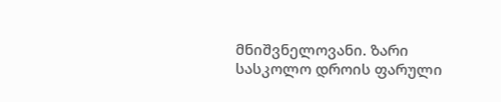მნიშვნელოვანი. ზარი სასკოლო დროის ფარული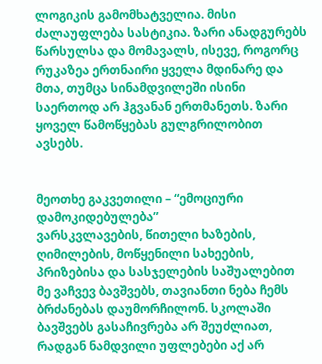ლოგიკის გამომხატველია. მისი ძალაუფლება სასტიკია. ზარი ანადგურებს წარსულსა და მომავალს, ისევე, როგორც რუკაზეა ერთნაირი ყველა მდინარე და მთა, თუმცა სინამდვილეში ისინი საერთოდ არ ჰგვანან ერთმანეთს. ზარი ყოველ წამოწყებას გულგრილობით ავსებს.


მეოთხე გაკვეთილი – “ემოციური დამოკიდებულება”
ვარსკვლავების, წითელი ხაზების, ღიმილების, მოწყენილი სახეების, პრიზებისა და სასჯელების საშუალებით მე ვაჩვევ ბავშვებს, თავიანთი ნება ჩემს ბრძანებას დაუმორჩილონ. სკოლაში ბავშვებს გასაჩივრება არ შეუძლიათ, რადგან ნამდვილი უფლებები აქ არ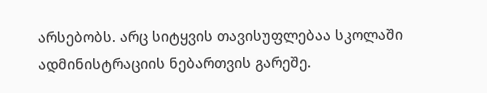არსებობს. არც სიტყვის თავისუფლებაა სკოლაში ადმინისტრაციის ნებართვის გარეშე.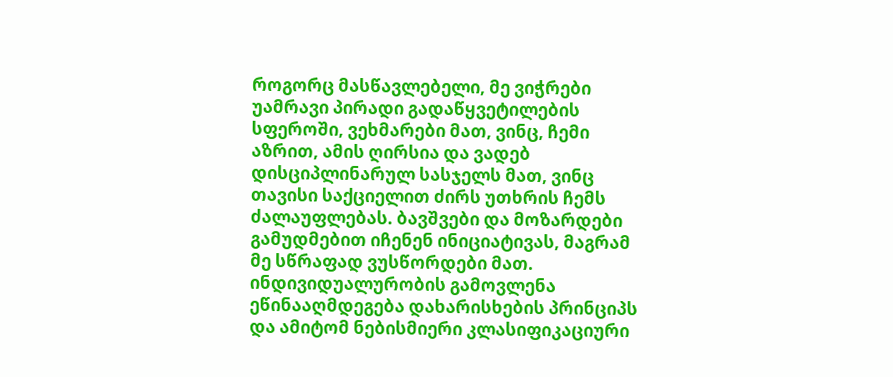როგორც მასწავლებელი, მე ვიჭრები უამრავი პირადი გადაწყვეტილების სფეროში, ვეხმარები მათ, ვინც, ჩემი აზრით, ამის ღირსია და ვადებ დისციპლინარულ სასჯელს მათ, ვინც თავისი საქციელით ძირს უთხრის ჩემს ძალაუფლებას. ბავშვები და მოზარდები გამუდმებით იჩენენ ინიციატივას, მაგრამ მე სწრაფად ვუსწორდები მათ. ინდივიდუალურობის გამოვლენა ეწინააღმდეგება დახარისხების პრინციპს და ამიტომ ნებისმიერი კლასიფიკაციური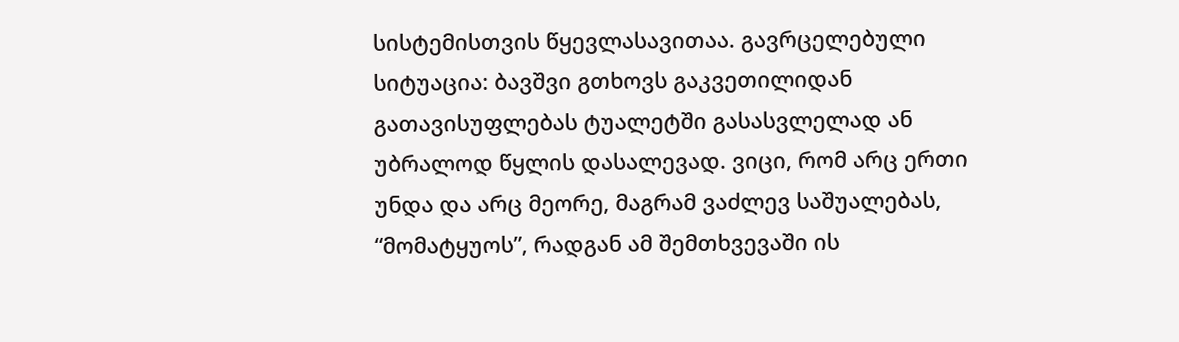სისტემისთვის წყევლასავითაა. გავრცელებული სიტუაცია: ბავშვი გთხოვს გაკვეთილიდან გათავისუფლებას ტუალეტში გასასვლელად ან უბრალოდ წყლის დასალევად. ვიცი, რომ არც ერთი უნდა და არც მეორე, მაგრამ ვაძლევ საშუალებას, “მომატყუოს”, რადგან ამ შემთხვევაში ის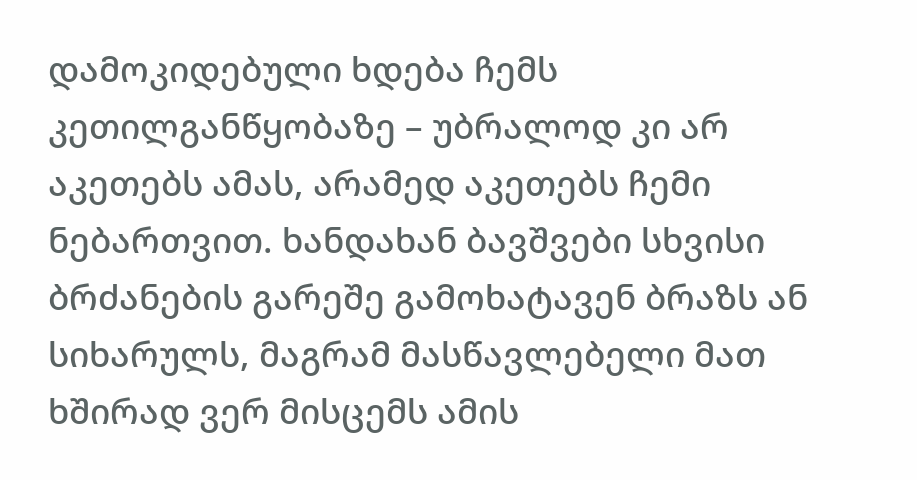დამოკიდებული ხდება ჩემს კეთილგანწყობაზე – უბრალოდ კი არ აკეთებს ამას, არამედ აკეთებს ჩემი ნებართვით. ხანდახან ბავშვები სხვისი ბრძანების გარეშე გამოხატავენ ბრაზს ან სიხარულს, მაგრამ მასწავლებელი მათ ხშირად ვერ მისცემს ამის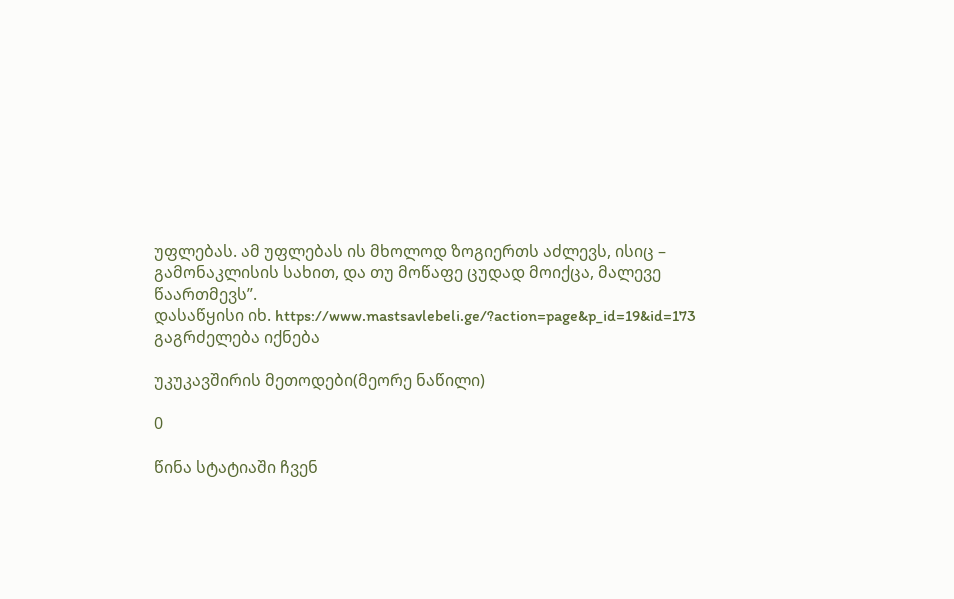უფლებას. ამ უფლებას ის მხოლოდ ზოგიერთს აძლევს, ისიც – გამონაკლისის სახით, და თუ მოწაფე ცუდად მოიქცა, მალევე წაართმევს”.
დასაწყისი იხ. https://www.mastsavlebeli.ge/?action=page&p_id=19&id=173
გაგრძელება იქნება

უკუკავშირის მეთოდები(მეორე ნაწილი)

0

წინა სტატიაში ჩვენ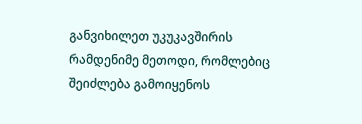განვიხილეთ უკუკავშირის რამდენიმე მეთოდი, რომლებიც შეიძლება გამოიყენოს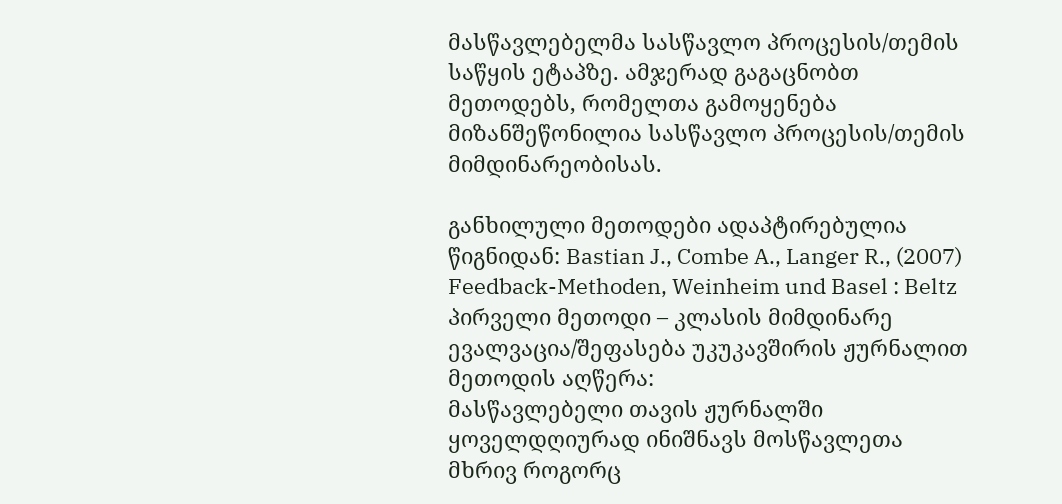მასწავლებელმა სასწავლო პროცესის/თემის საწყის ეტაპზე. ამჯერად გაგაცნობთ მეთოდებს, რომელთა გამოყენება მიზანშეწონილია სასწავლო პროცესის/თემის მიმდინარეობისას.

განხილული მეთოდები ადაპტირებულია წიგნიდან: Bastian J., Combe A., Langer R., (2007) Feedback-Methoden, Weinheim und Basel : Beltz
პირველი მეთოდი – კლასის მიმდინარე ევალვაცია/შეფასება უკუკავშირის ჟურნალით
მეთოდის აღწერა:
მასწავლებელი თავის ჟურნალში ყოველდღიურად ინიშნავს მოსწავლეთა მხრივ როგორც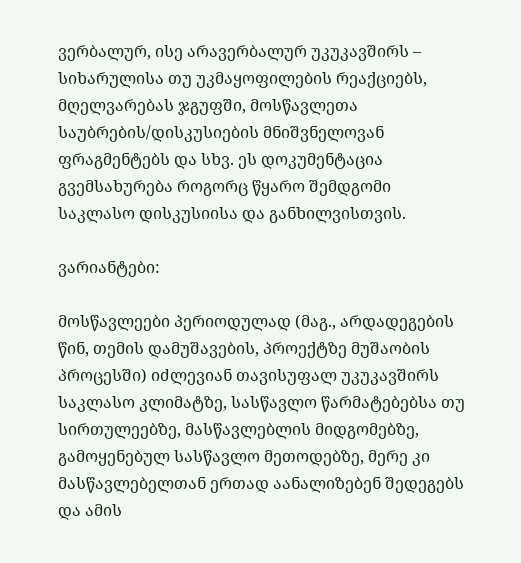ვერბალურ, ისე არავერბალურ უკუკავშირს – სიხარულისა თუ უკმაყოფილების რეაქციებს, მღელვარებას ჯგუფში, მოსწავლეთა საუბრების/დისკუსიების მნიშვნელოვან ფრაგმენტებს და სხვ. ეს დოკუმენტაცია გვემსახურება როგორც წყარო შემდგომი საკლასო დისკუსიისა და განხილვისთვის.

ვარიანტები:

მოსწავლეები პერიოდულად (მაგ., არდადეგების წინ, თემის დამუშავების, პროექტზე მუშაობის პროცესში) იძლევიან თავისუფალ უკუკავშირს საკლასო კლიმატზე, სასწავლო წარმატებებსა თუ სირთულეებზე, მასწავლებლის მიდგომებზე, გამოყენებულ სასწავლო მეთოდებზე, მერე კი მასწავლებელთან ერთად აანალიზებენ შედეგებს და ამის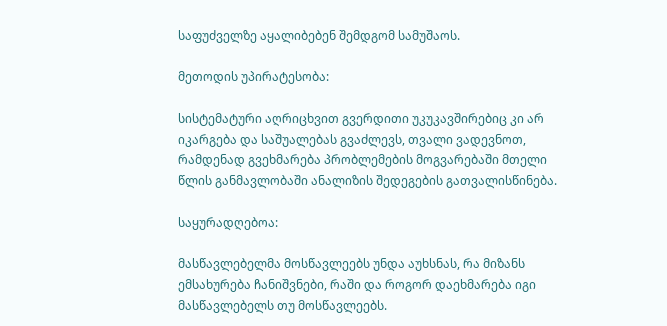საფუძველზე აყალიბებენ შემდგომ სამუშაოს.

მეთოდის უპირატესობა:

სისტემატური აღრიცხვით გვერდითი უკუკავშირებიც კი არ იკარგება და საშუალებას გვაძლევს, თვალი ვადევნოთ, რამდენად გვეხმარება პრობლემების მოგვარებაში მთელი წლის განმავლობაში ანალიზის შედეგების გათვალისწინება.

საყურადღებოა:

მასწავლებელმა მოსწავლეებს უნდა აუხსნას, რა მიზანს ემსახურება ჩანიშვნები, რაში და როგორ დაეხმარება იგი მასწავლებელს თუ მოსწავლეებს.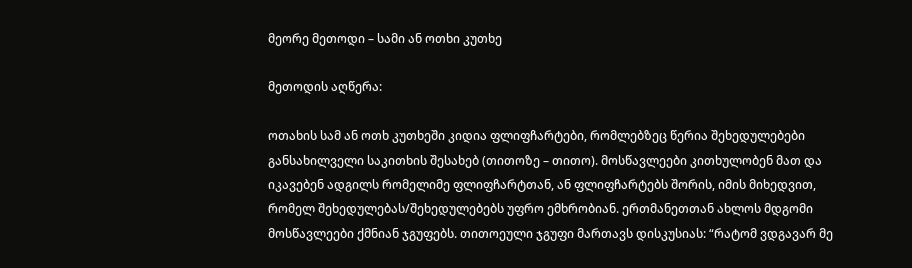მეორე მეთოდი – სამი ან ოთხი კუთხე

მეთოდის აღწერა:

ოთახის სამ ან ოთხ კუთხეში კიდია ფლიფჩარტები, რომლებზეც წერია შეხედულებები განსახილველი საკითხის შესახებ (თითოზე – თითო). მოსწავლეები კითხულობენ მათ და იკავებენ ადგილს რომელიმე ფლიფჩარტთან, ან ფლიფჩარტებს შორის, იმის მიხედვით, რომელ შეხედულებას/შეხედულებებს უფრო ემხრობიან. ერთმანეთთან ახლოს მდგომი მოსწავლეები ქმნიან ჯგუფებს. თითოეული ჯგუფი მართავს დისკუსიას: “რატომ ვდგავარ მე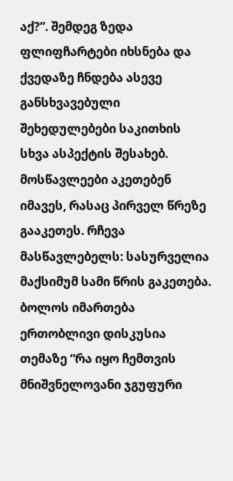აქ?”. შემდეგ ზედა ფლიფჩარტები იხსნება და ქვედაზე ჩნდება ასევე განსხვავებული შეხედულებები საკითხის სხვა ასპექტის შესახებ. მოსწავლეები აკეთებენ იმავეს, რასაც პირველ წრეზე გააკეთეს. რჩევა მასწავლებელს: სასურველია მაქსიმუმ სამი წრის გაკეთება. ბოლოს იმართება ერთობლივი დისკუსია თემაზე “რა იყო ჩემთვის მნიშვნელოვანი ჯგუფური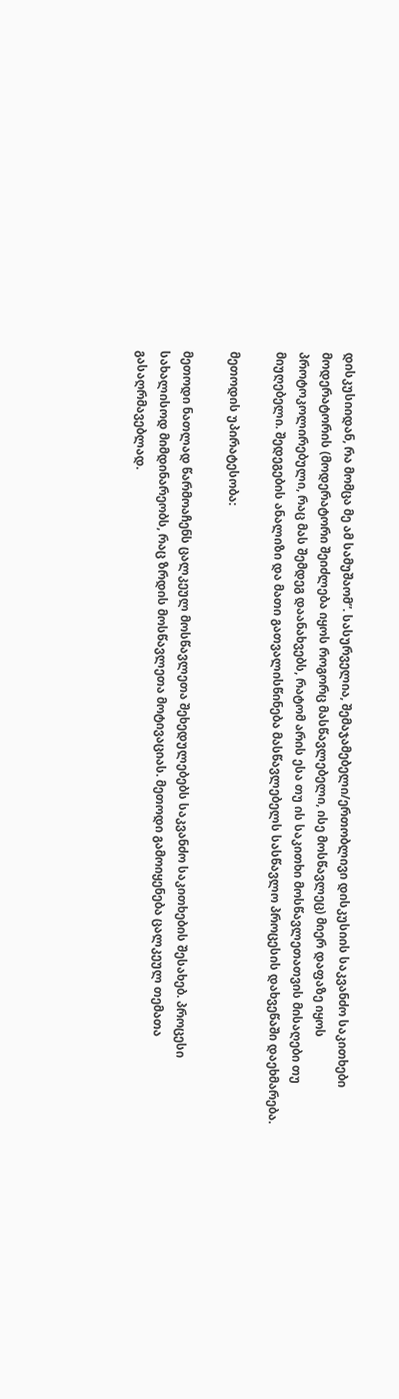დისკუსიიდან, რა მომცა მე ამ სამუშაომ”. სასურველია, შემაჯამებელი/ერთობლივი დისკუსიის საკვანძო საკითხები მოდერატორის (მოდერატორი შეიძლება იყოს როგორც მასწავლებელი, ისე მოსწავლეც) მიერ დაფაზე იყოს პროტოკოლირებული, რაც მას შემდეგ დაანახვებს, რატომ არის ესა თუ ის საკითხი მოსწავლეთათვის მისაღები თუ მიუღებელი. შედეგების ანალიზი და მათი გათვალისწინება მასწავლებელს სასწავლო პროცესის დახვეწაში დაეხმარება.

მეთოდის უპირატესობა:

მეთოდი ნათლად წარმოაჩენს ცალკეულ მოსწავლეთა შეხედულებებს საკვანძო საკითხების შესახებ. პროცესი სახალისოდ მიმდინარეობს, რაც ზრდის მოსწავლეთა მოტივაციას. მეთოდი გამოიყენება ცალკეულ თემათა გასაღრმავებლად.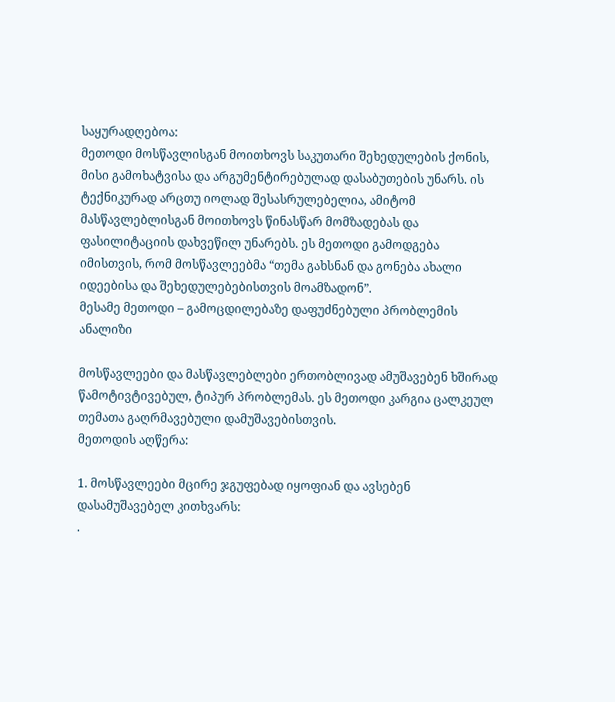საყურადღებოა:
მეთოდი მოსწავლისგან მოითხოვს საკუთარი შეხედულების ქონის, მისი გამოხატვისა და არგუმენტირებულად დასაბუთების უნარს. ის ტექნიკურად არცთუ იოლად შესასრულებელია, ამიტომ მასწავლებლისგან მოითხოვს წინასწარ მომზადებას და ფასილიტაციის დახვეწილ უნარებს. ეს მეთოდი გამოდგება იმისთვის, რომ მოსწავლეებმა “თემა გახსნან და გონება ახალი იდეებისა და შეხედულებებისთვის მოამზადონ”.
მესამე მეთოდი – გამოცდილებაზე დაფუძნებული პრობლემის ანალიზი

მოსწავლეები და მასწავლებლები ერთობლივად ამუშავებენ ხშირად წამოტივტივებულ, ტიპურ პრობლემას. ეს მეთოდი კარგია ცალკეულ თემათა გაღრმავებული დამუშავებისთვის.
მეთოდის აღწერა:

1. მოსწავლეები მცირე ჯგუფებად იყოფიან და ავსებენ დასამუშავებელ კითხვარს:
.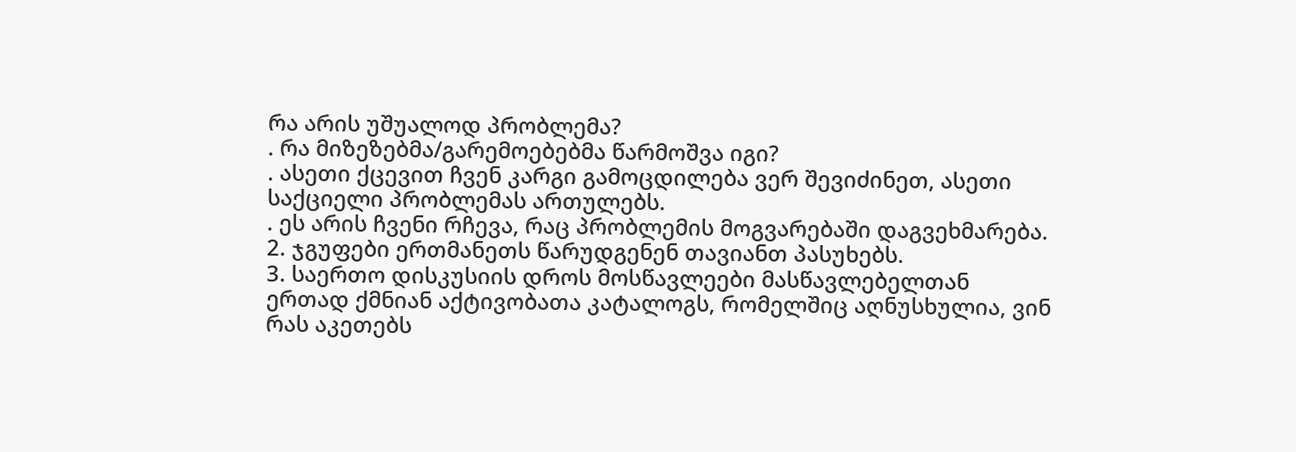რა არის უშუალოდ პრობლემა?
. რა მიზეზებმა/გარემოებებმა წარმოშვა იგი?
. ასეთი ქცევით ჩვენ კარგი გამოცდილება ვერ შევიძინეთ, ასეთი საქციელი პრობლემას ართულებს.
. ეს არის ჩვენი რჩევა, რაც პრობლემის მოგვარებაში დაგვეხმარება.
2. ჯგუფები ერთმანეთს წარუდგენენ თავიანთ პასუხებს.
3. საერთო დისკუსიის დროს მოსწავლეები მასწავლებელთან ერთად ქმნიან აქტივობათა კატალოგს, რომელშიც აღნუსხულია, ვინ რას აკეთებს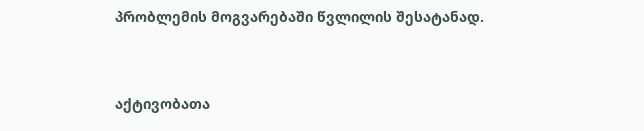პრობლემის მოგვარებაში წვლილის შესატანად.


აქტივობათა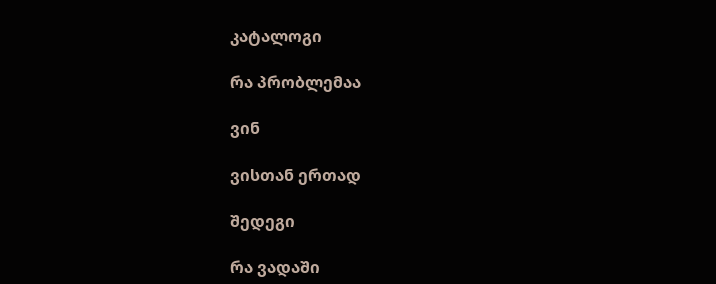კატალოგი

რა პრობლემაა

ვინ

ვისთან ერთად

შედეგი

რა ვადაში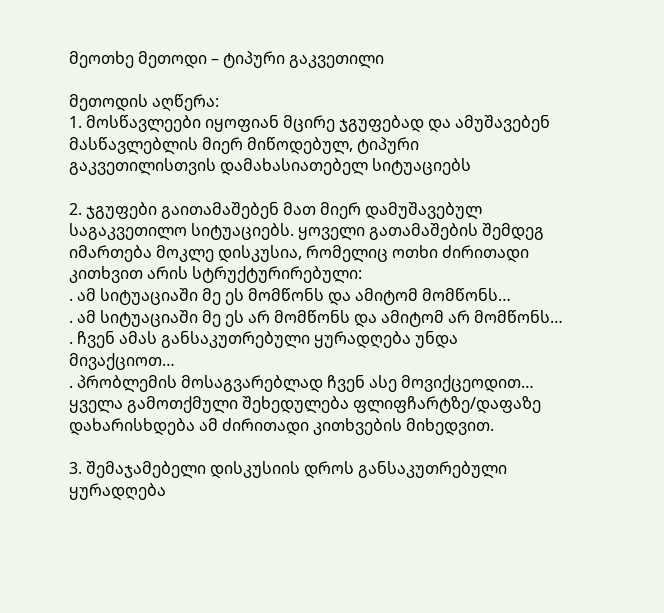მეოთხე მეთოდი – ტიპური გაკვეთილი

მეთოდის აღწერა:
1. მოსწავლეები იყოფიან მცირე ჯგუფებად და ამუშავებენ მასწავლებლის მიერ მიწოდებულ, ტიპური გაკვეთილისთვის დამახასიათებელ სიტუაციებს

2. ჯგუფები გაითამაშებენ მათ მიერ დამუშავებულ საგაკვეთილო სიტუაციებს. ყოველი გათამაშების შემდეგ იმართება მოკლე დისკუსია, რომელიც ოთხი ძირითადი კითხვით არის სტრუქტურირებული:
. ამ სიტუაციაში მე ეს მომწონს და ამიტომ მომწონს…
. ამ სიტუაციაში მე ეს არ მომწონს და ამიტომ არ მომწონს…
. ჩვენ ამას განსაკუთრებული ყურადღება უნდა მივაქციოთ…
. პრობლემის მოსაგვარებლად ჩვენ ასე მოვიქცეოდით…
ყველა გამოთქმული შეხედულება ფლიფჩარტზე/დაფაზე დახარისხდება ამ ძირითადი კითხვების მიხედვით.

3. შემაჯამებელი დისკუსიის დროს განსაკუთრებული ყურადღება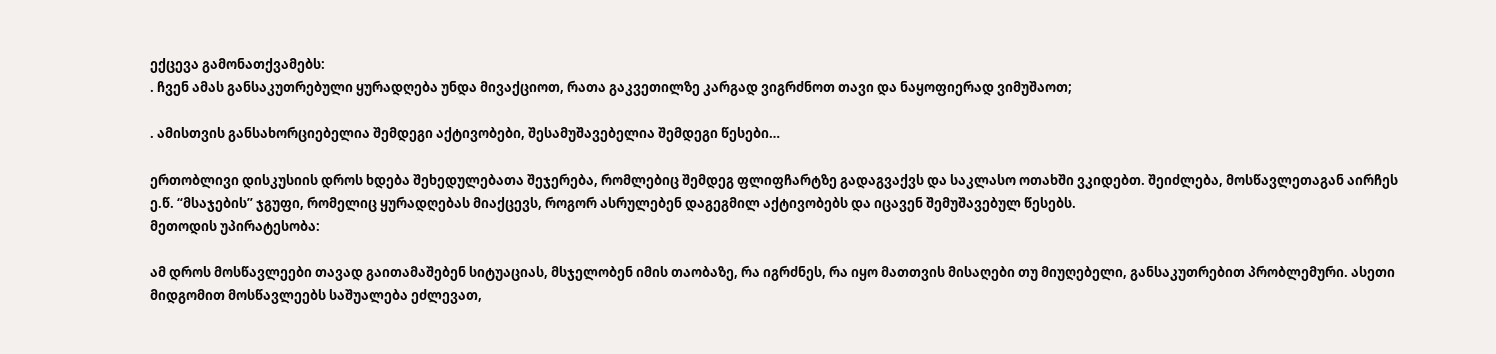ექცევა გამონათქვამებს:
. ჩვენ ამას განსაკუთრებული ყურადღება უნდა მივაქციოთ, რათა გაკვეთილზე კარგად ვიგრძნოთ თავი და ნაყოფიერად ვიმუშაოთ;

. ამისთვის განსახორციებელია შემდეგი აქტივობები, შესამუშავებელია შემდეგი წესები…

ერთობლივი დისკუსიის დროს ხდება შეხედულებათა შეჯერება, რომლებიც შემდეგ ფლიფჩარტზე გადაგვაქვს და საკლასო ოთახში ვკიდებთ. შეიძლება, მოსწავლეთაგან აირჩეს ე.წ. “მსაჯების” ჯგუფი, რომელიც ყურადღებას მიაქცევს, როგორ ასრულებენ დაგეგმილ აქტივობებს და იცავენ შემუშავებულ წესებს.
მეთოდის უპირატესობა:

ამ დროს მოსწავლეები თავად გაითამაშებენ სიტუაციას, მსჯელობენ იმის თაობაზე, რა იგრძნეს, რა იყო მათთვის მისაღები თუ მიუღებელი, განსაკუთრებით პრობლემური. ასეთი მიდგომით მოსწავლეებს საშუალება ეძლევათ,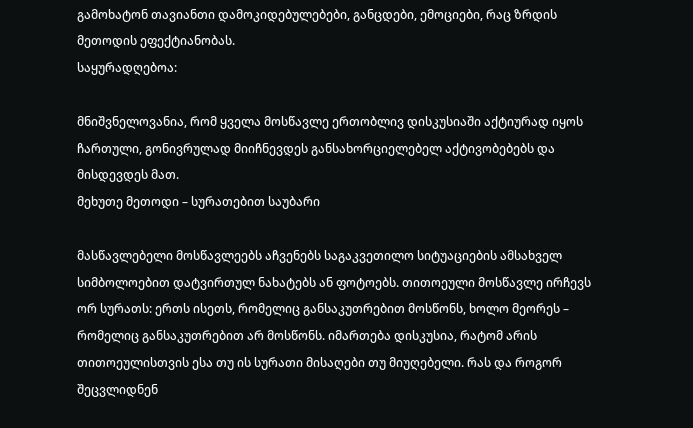გამოხატონ თავიანთი დამოკიდებულებები, განცდები, ემოციები, რაც ზრდის მეთოდის ეფექტიანობას.
საყურადღებოა:

მნიშვნელოვანია, რომ ყველა მოსწავლე ერთობლივ დისკუსიაში აქტიურად იყოს ჩართული, გონივრულად მიიჩნევდეს განსახორციელებელ აქტივობებებს და მისდევდეს მათ.
მეხუთე მეთოდი – სურათებით საუბარი

მასწავლებელი მოსწავლეებს აჩვენებს საგაკვეთილო სიტუაციების ამსახველ სიმბოლოებით დატვირთულ ნახატებს ან ფოტოებს. თითოეული მოსწავლე ირჩევს ორ სურათს: ერთს ისეთს, რომელიც განსაკუთრებით მოსწონს, ხოლო მეორეს – რომელიც განსაკუთრებით არ მოსწონს. იმართება დისკუსია, რატომ არის თითოეულისთვის ესა თუ ის სურათი მისაღები თუ მიუღებელი. რას და როგორ შეცვლიდნენ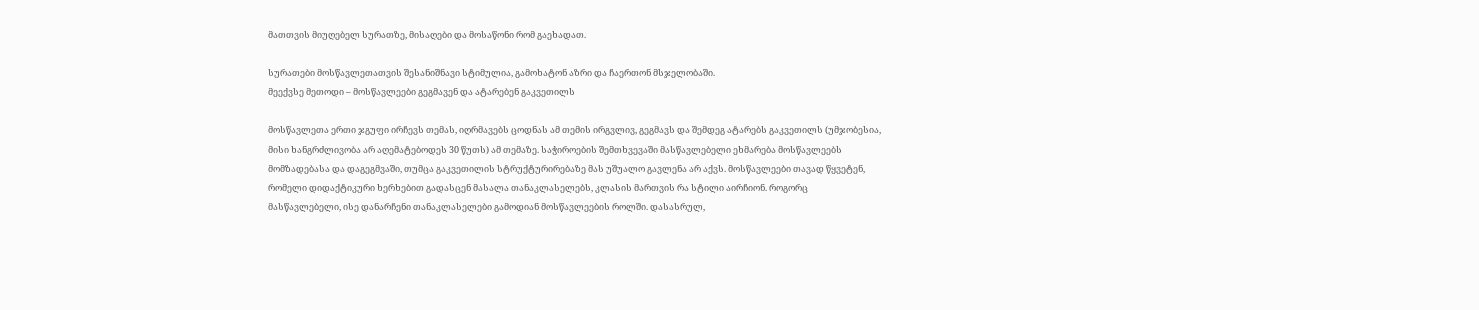მათთვის მიუღებელ სურათზე, მისაღები და მოსაწონი რომ გაეხადათ.

სურათები მოსწავლეთათვის შესანიშნავი სტიმულია, გამოხატონ აზრი და ჩაერთონ მსჯელობაში.
მეექვსე მეთოდი – მოსწავლეები გეგმავენ და ატარებენ გაკვეთილს

მოსწავლეთა ერთი ჯგუფი ირჩევს თემას, იღრმავებს ცოდნას ამ თემის ირგვლივ, გეგმავს და შემდეგ ატარებს გაკვეთილს (უმჯობესია, მისი ხანგრძლივობა არ აღემატებოდეს 30 წუთს) ამ თემაზე. საჭიროების შემთხვევაში მასწავლებელი ეხმარება მოსწავლეებს მომზადებასა და დაგეგმვაში, თუმცა გაკვეთილის სტრუქტურირებაზე მას უშუალო გავლენა არ აქვს. მოსწავლეები თავად წყვეტენ, რომელი დიდაქტიკური ხერხებით გადასცენ მასალა თანაკლასელებს, კლასის მართვის რა სტილი აირჩიონ. როგორც მასწავლებელი, ისე დანარჩენი თანაკლასელები გამოდიან მოსწავლეების როლში. დასასრულ,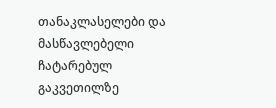თანაკლასელები და მასწავლებელი ჩატარებულ გაკვეთილზე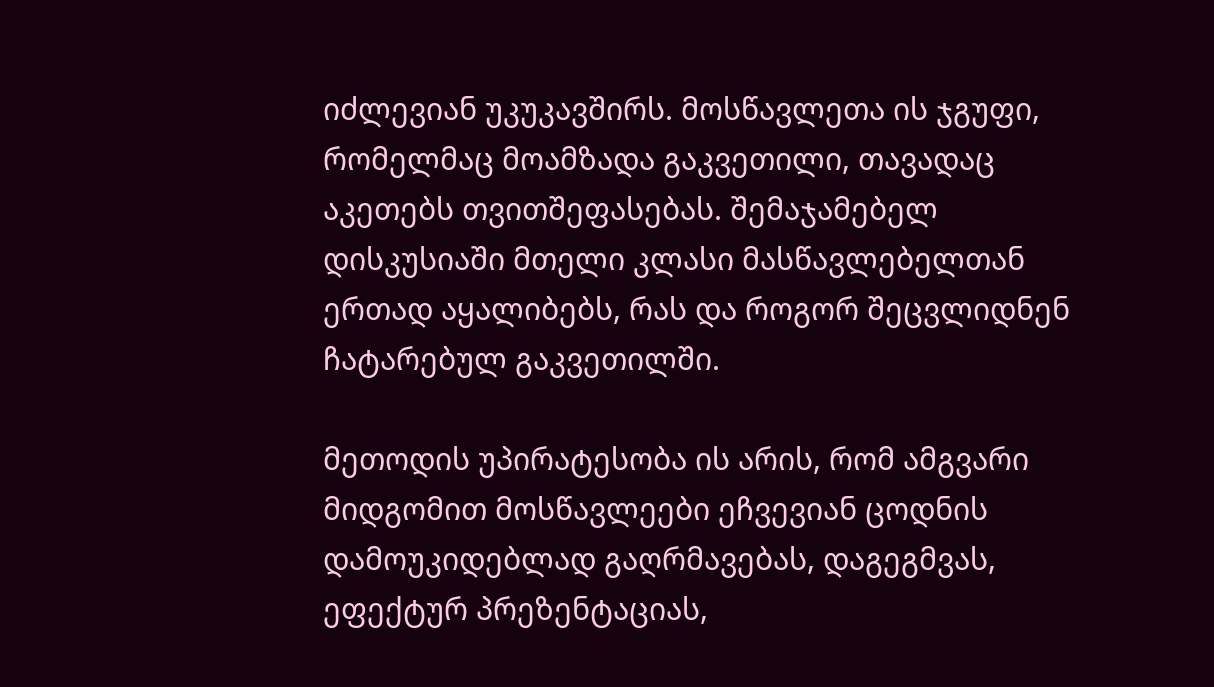იძლევიან უკუკავშირს. მოსწავლეთა ის ჯგუფი, რომელმაც მოამზადა გაკვეთილი, თავადაც აკეთებს თვითშეფასებას. შემაჯამებელ დისკუსიაში მთელი კლასი მასწავლებელთან ერთად აყალიბებს, რას და როგორ შეცვლიდნენ ჩატარებულ გაკვეთილში.

მეთოდის უპირატესობა ის არის, რომ ამგვარი მიდგომით მოსწავლეები ეჩვევიან ცოდნის დამოუკიდებლად გაღრმავებას, დაგეგმვას, ეფექტურ პრეზენტაციას,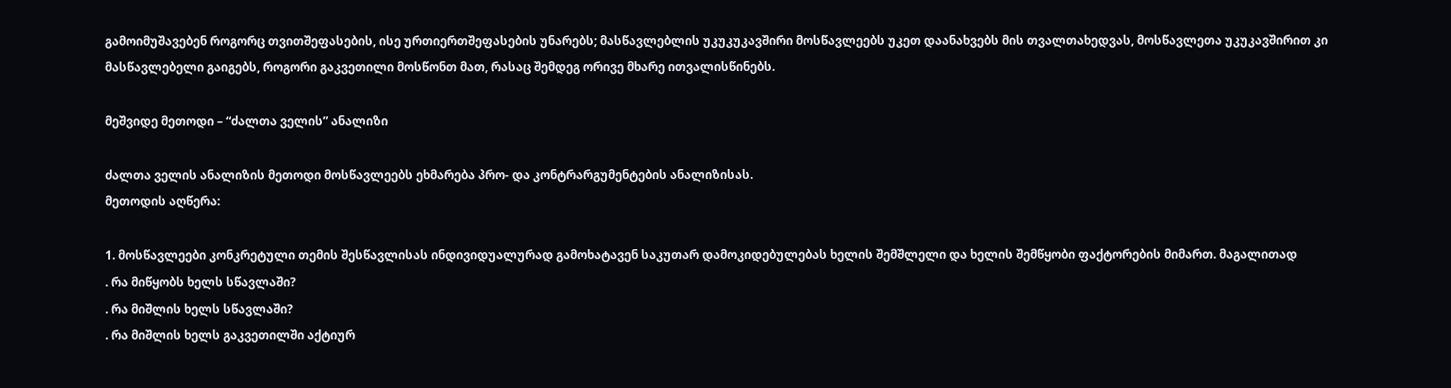გამოიმუშავებენ როგორც თვითშეფასების, ისე ურთიერთშეფასების უნარებს; მასწავლებლის უკუკუკავშირი მოსწავლეებს უკეთ დაანახვებს მის თვალთახედვას, მოსწავლეთა უკუკავშირით კი მასწავლებელი გაიგებს, როგორი გაკვეთილი მოსწონთ მათ, რასაც შემდეგ ორივე მხარე ითვალისწინებს.

მეშვიდე მეთოდი – “ძალთა ველის” ანალიზი

ძალთა ველის ანალიზის მეთოდი მოსწავლეებს ეხმარება პრო- და კონტრარგუმენტების ანალიზისას.
მეთოდის აღწერა:

1. მოსწავლეები კონკრეტული თემის შესწავლისას ინდივიდუალურად გამოხატავენ საკუთარ დამოკიდებულებას ხელის შემშლელი და ხელის შემწყობი ფაქტორების მიმართ. მაგალითად
. რა მიწყობს ხელს სწავლაში?
. რა მიშლის ხელს სწავლაში?
. რა მიშლის ხელს გაკვეთილში აქტიურ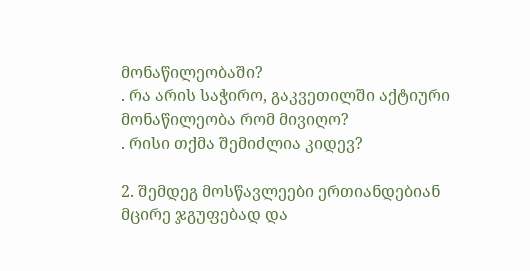მონაწილეობაში?
. რა არის საჭირო, გაკვეთილში აქტიური მონაწილეობა რომ მივიღო?
. რისი თქმა შემიძლია კიდევ?

2. შემდეგ მოსწავლეები ერთიანდებიან მცირე ჯგუფებად და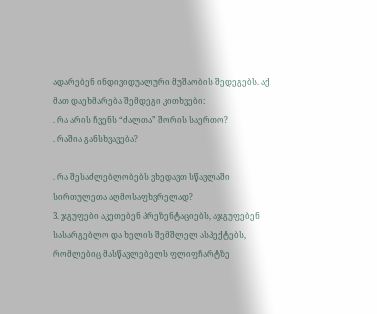ადარებენ ინდივიდუალური მუშაობის შედეგებს. აქ მათ დაეხმარება შემდეგი კითხვები:
. რა არის ჩვენს “ძალთა” შორის საერთო?
. რაშია განსხვავება?

. რა შესაძლებლობებს ვხედავთ სწავლაში სირთულეთა აღმოსაფხვრელად?
3. ჯგუფები აკეთებენ პრეზენტაციებს, აჯგუფებენ სასარგებლო და ხელის შემშლელ ასპექტებს, რომლებიც მასწავლებელს ფლიფჩარტზე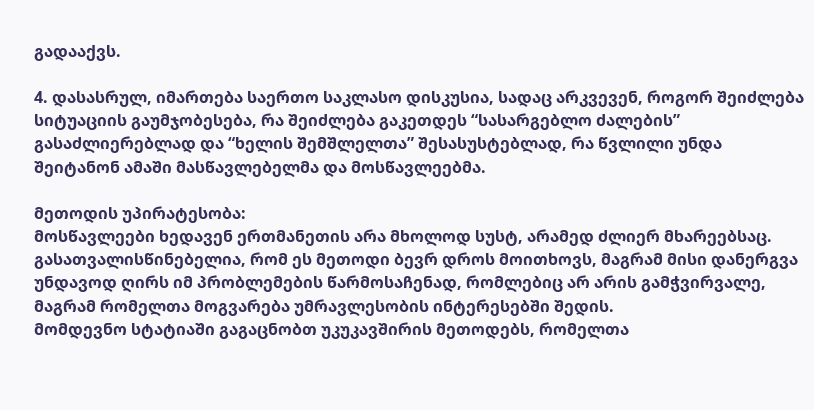გადააქვს.

4. დასასრულ, იმართება საერთო საკლასო დისკუსია, სადაც არკვევენ, როგორ შეიძლება სიტუაციის გაუმჯობესება, რა შეიძლება გაკეთდეს “სასარგებლო ძალების” გასაძლიერებლად და “ხელის შემშლელთა” შესასუსტებლად, რა წვლილი უნდა შეიტანონ ამაში მასწავლებელმა და მოსწავლეებმა.

მეთოდის უპირატესობა:
მოსწავლეები ხედავენ ერთმანეთის არა მხოლოდ სუსტ, არამედ ძლიერ მხარეებსაც.
გასათვალისწინებელია, რომ ეს მეთოდი ბევრ დროს მოითხოვს, მაგრამ მისი დანერგვა უნდავოდ ღირს იმ პრობლემების წარმოსაჩენად, რომლებიც არ არის გამჭვირვალე, მაგრამ რომელთა მოგვარება უმრავლესობის ინტერესებში შედის.
მომდევნო სტატიაში გაგაცნობთ უკუკავშირის მეთოდებს, რომელთა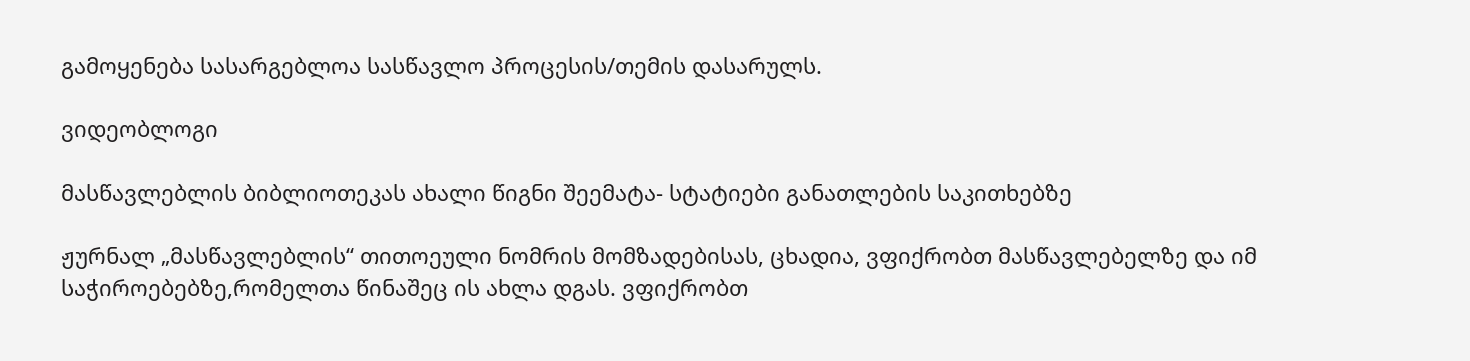გამოყენება სასარგებლოა სასწავლო პროცესის/თემის დასარულს.

ვიდეობლოგი

მასწავლებლის ბიბლიოთეკას ახალი წიგნი შეემატა- სტატიები განათლების საკითხებზე

ჟურნალ „მასწავლებლის“ თითოეული ნომრის მომზადებისას, ცხადია, ვფიქრობთ მასწავლებელზე და იმ საჭიროებებზე,რომელთა წინაშეც ის ახლა დგას. ვფიქრობთ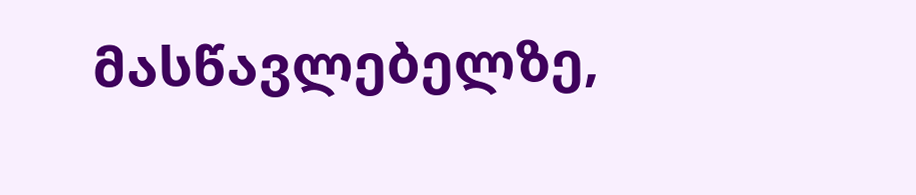მასწავლებელზე,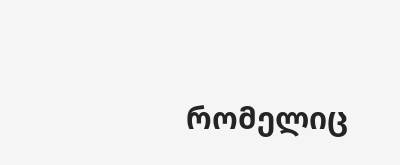რომელიც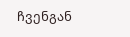ჩვენგან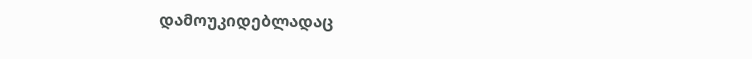დამოუკიდებლადაც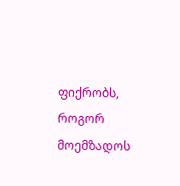ფიქრობს, როგორ მოემზადოს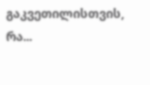გაკვეთილისთვის, რა...